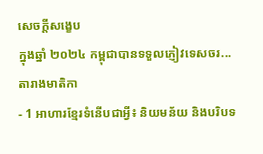សេចក្តីសង្ខេប
ក្នុងឆ្នាំ ២០២៤ កម្ពុជាបានទទួលភ្ញៀវទេសចរ...
តារាងមាតិកា
- 1 អាហារខ្មែរទំនើបជាអ្វី៖ និយមន័យ និងបរិបទ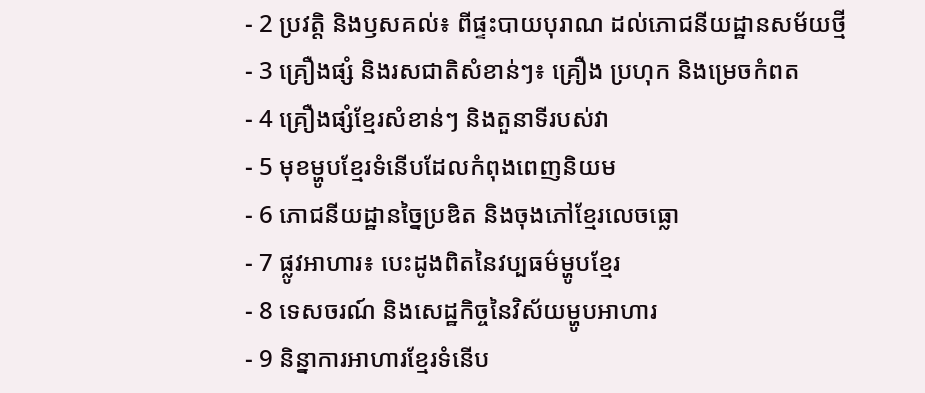- 2 ប្រវត្តិ និងឫសគល់៖ ពីផ្ទះបាយបុរាណ ដល់ភោជនីយដ្ឋានសម័យថ្មី
- 3 គ្រឿងផ្សំ និងរសជាតិសំខាន់ៗ៖ គ្រឿង ប្រហុក និងម្រេចកំពត
- 4 គ្រឿងផ្សំខ្មែរសំខាន់ៗ និងតួនាទីរបស់វា
- 5 មុខម្ហូបខ្មែរទំនើបដែលកំពុងពេញនិយម
- 6 ភោជនីយដ្ឋានច្នៃប្រឌិត និងចុងភៅខ្មែរលេចធ្លោ
- 7 ផ្លូវអាហារ៖ បេះដូងពិតនៃវប្បធម៌ម្ហូបខ្មែរ
- 8 ទេសចរណ៍ និងសេដ្ឋកិច្ចនៃវិស័យម្ហូបអាហារ
- 9 និន្នាការអាហារខ្មែរទំនើប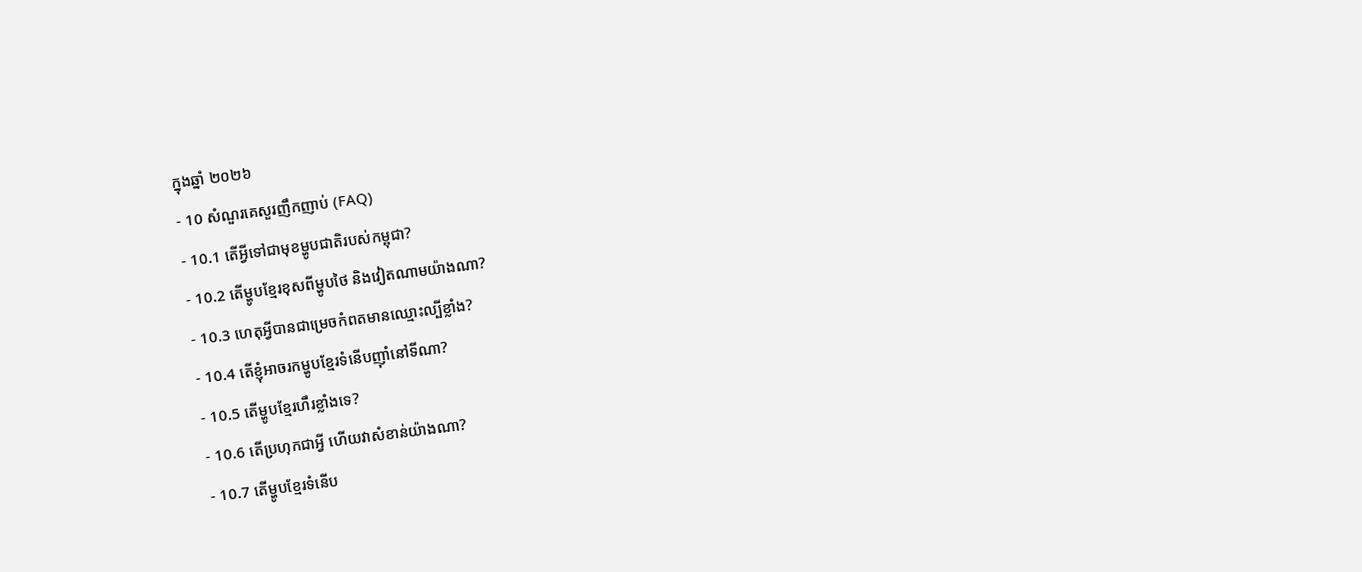ក្នុងឆ្នាំ ២០២៦
- 10 សំណួរគេសួរញឹកញាប់ (FAQ)
- 10.1 តើអ្វីទៅជាមុខម្ហូបជាតិរបស់កម្ពុជា?
- 10.2 តើម្ហូបខ្មែរខុសពីម្ហូបថៃ និងវៀតណាមយ៉ាងណា?
- 10.3 ហេតុអ្វីបានជាម្រេចកំពតមានឈ្មោះល្បីខ្លាំង?
- 10.4 តើខ្ញុំអាចរកម្ហូបខ្មែរទំនើបញ៉ាំនៅទីណា?
- 10.5 តើម្ហូបខ្មែរហឹរខ្លាំងទេ?
- 10.6 តើប្រហុកជាអ្វី ហើយវាសំខាន់យ៉ាងណា?
- 10.7 តើម្ហូបខ្មែរទំនើប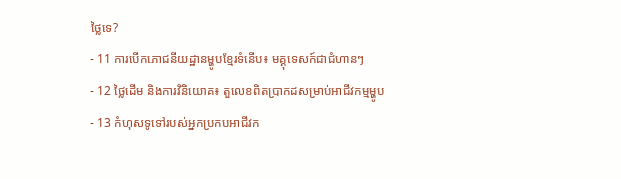ថ្លៃទេ?
- 11 ការបើកភោជនីយដ្ឋានម្ហូបខ្មែរទំនើប៖ មគ្គុទេសក៍ជាជំហានៗ
- 12 ថ្លៃដើម និងការវិនិយោគ៖ តួលេខពិតប្រាកដសម្រាប់អាជីវកម្មម្ហូប
- 13 កំហុសទូទៅរបស់អ្នកប្រកបអាជីវក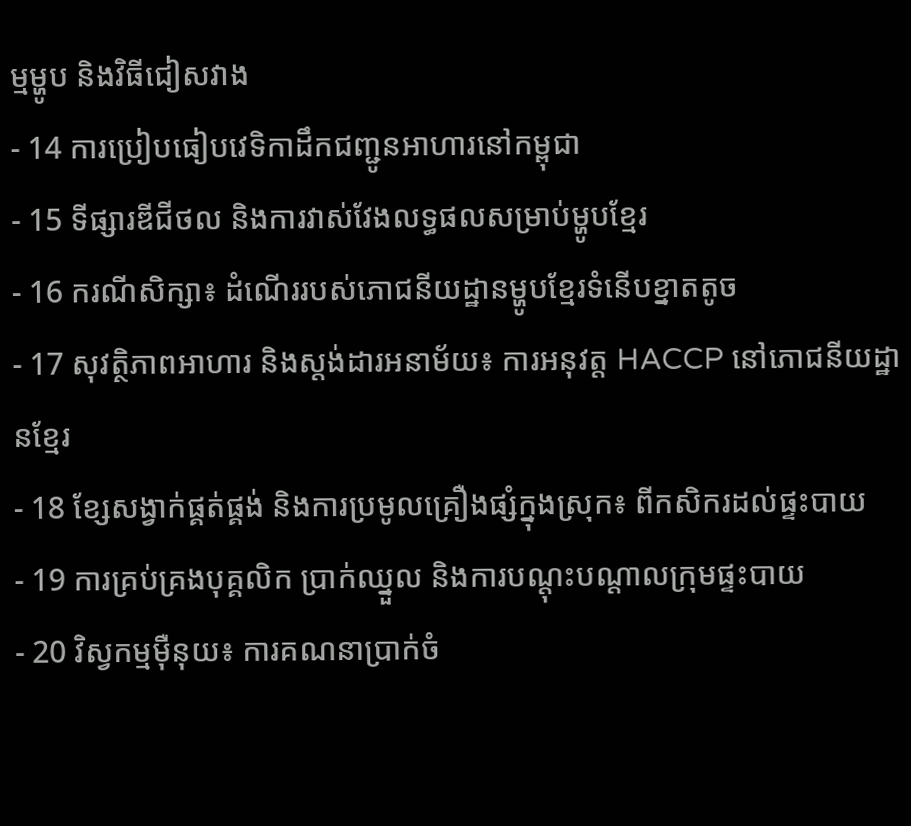ម្មម្ហូប និងវិធីជៀសវាង
- 14 ការប្រៀបធៀបវេទិកាដឹកជញ្ជូនអាហារនៅកម្ពុជា
- 15 ទីផ្សារឌីជីថល និងការវាស់វែងលទ្ធផលសម្រាប់ម្ហូបខ្មែរ
- 16 ករណីសិក្សា៖ ដំណើររបស់ភោជនីយដ្ឋានម្ហូបខ្មែរទំនើបខ្នាតតូច
- 17 សុវត្ថិភាពអាហារ និងស្តង់ដារអនាម័យ៖ ការអនុវត្ត HACCP នៅភោជនីយដ្ឋានខ្មែរ
- 18 ខ្សែសង្វាក់ផ្គត់ផ្គង់ និងការប្រមូលគ្រឿងផ្សំក្នុងស្រុក៖ ពីកសិករដល់ផ្ទះបាយ
- 19 ការគ្រប់គ្រងបុគ្គលិក ប្រាក់ឈ្នួល និងការបណ្តុះបណ្តាលក្រុមផ្ទះបាយ
- 20 វិស្វកម្មម៉ឺនុយ៖ ការគណនាប្រាក់ចំ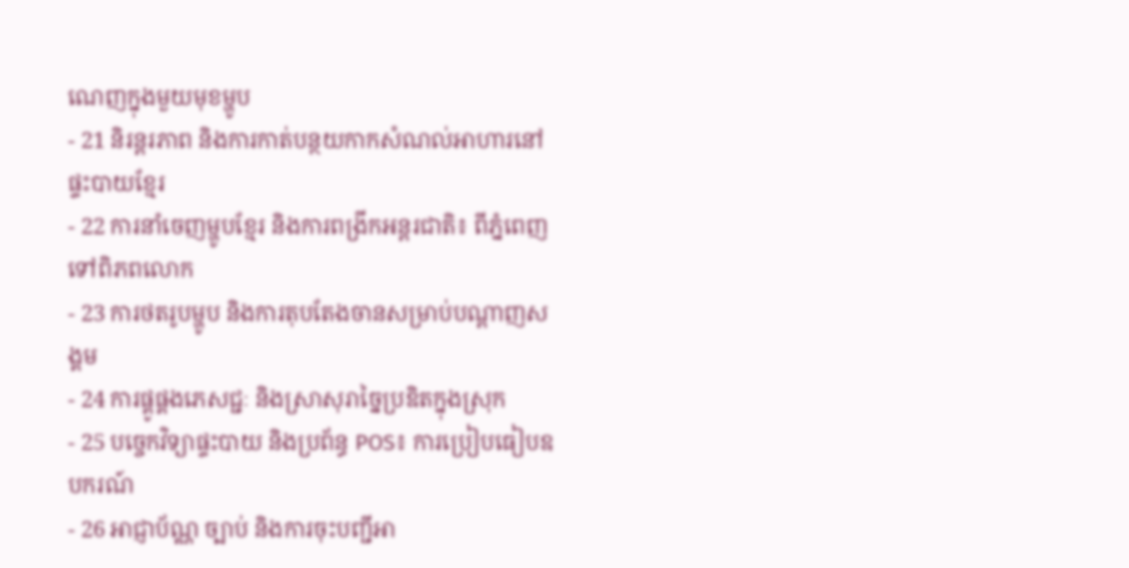ណេញក្នុងមួយមុខម្ហូប
- 21 និរន្តរភាព និងការកាត់បន្ថយកាកសំណល់អាហារនៅផ្ទះបាយខ្មែរ
- 22 ការនាំចេញម្ហូបខ្មែរ និងការពង្រីកអន្តរជាតិ៖ ពីភ្នំពេញទៅពិភពលោក
- 23 ការថតរូបម្ហូប និងការតុបតែងចានសម្រាប់បណ្តាញសង្គម
- 24 ការផ្គូផ្គងភេសជ្ជៈ និងស្រាសុរាច្នៃប្រឌិតក្នុងស្រុក
- 25 បច្ចេកវិទ្យាផ្ទះបាយ និងប្រព័ន្ធ POS៖ ការប្រៀបធៀបឧបករណ៍
- 26 អាជ្ញាប័ណ្ណ ច្បាប់ និងការចុះបញ្ជីអា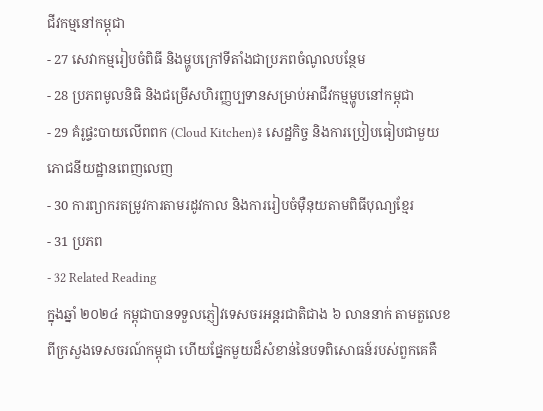ជីវកម្មនៅកម្ពុជា
- 27 សេវាកម្មរៀបចំពិធី និងម្ហូបក្រៅទីតាំងជាប្រភពចំណូលបន្ថែម
- 28 ប្រភពមូលនិធិ និងជម្រើសហិរញ្ញប្បទានសម្រាប់អាជីវកម្មម្ហូបនៅកម្ពុជា
- 29 គំរូផ្ទះបាយលើពពក (Cloud Kitchen)៖ សេដ្ឋកិច្ច និងការប្រៀបធៀបជាមួយភោជនីយដ្ឋានពេញលេញ
- 30 ការព្យាករតម្រូវការតាមរដូវកាល និងការរៀបចំម៉ឺនុយតាមពិធីបុណ្យខ្មែរ
- 31 ប្រភព
- 32 Related Reading
ក្នុងឆ្នាំ ២០២៤ កម្ពុជាបានទទួលភ្ញៀវទេសចរអន្តរជាតិជាង ៦ លាននាក់ តាមតួលេខពីក្រសួងទេសចរណ៍កម្ពុជា ហើយផ្នែកមួយដ៏សំខាន់នៃបទពិសោធន៍របស់ពួកគេគឺ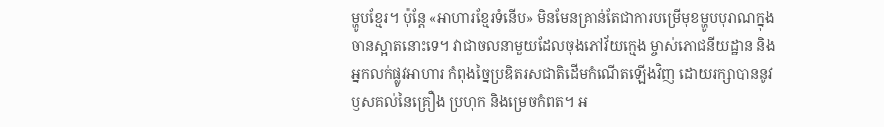ម្ហូបខ្មែរ។ ប៉ុន្តែ «អាហារខ្មែរទំនើប» មិនមែនគ្រាន់តែជាការបម្រើមុខម្ហូបបុរាណក្នុងចានស្អាតនោះទេ។ វាជាចលនាមួយដែលចុងភៅវ័យក្មេង ម្ចាស់ភោជនីយដ្ឋាន និងអ្នកលក់ផ្លូវអាហារ កំពុងច្នៃប្រឌិតរសជាតិដើមកំណើតឡើងវិញ ដោយរក្សាបាននូវឫសគល់នៃគ្រឿង ប្រហុក និងម្រេចកំពត។ អ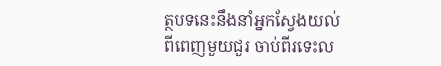ត្ថបទនេះនឹងនាំអ្នកស្វែងយល់ពីពេញមួយជួរ ចាប់ពីរទេះល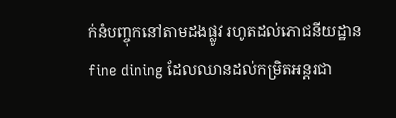ក់នំបញ្ចុកនៅតាមដងផ្លូវ រហូតដល់ភោជនីយដ្ឋាន fine dining ដែលឈានដល់កម្រិតអន្តរជា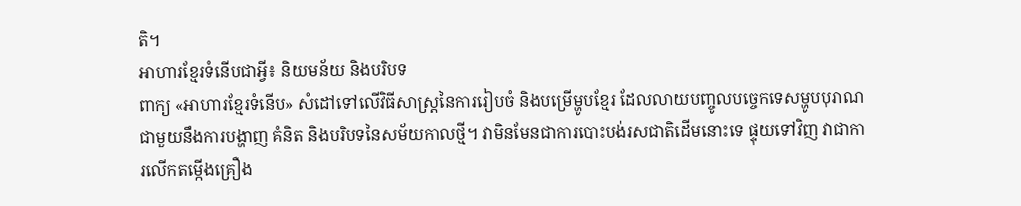តិ។
អាហារខ្មែរទំនើបជាអ្វី៖ និយមន័យ និងបរិបទ
ពាក្យ «អាហារខ្មែរទំនើប» សំដៅទៅលើវិធីសាស្ត្រនៃការរៀបចំ និងបម្រើម្ហូបខ្មែរ ដែលលាយបញ្ចូលបច្ចេកទេសម្ហូបបុរាណជាមួយនឹងការបង្ហាញ គំនិត និងបរិបទនៃសម័យកាលថ្មី។ វាមិនមែនជាការបោះបង់រសជាតិដើមនោះទេ ផ្ទុយទៅវិញ វាជាការលើកតម្កើងគ្រឿង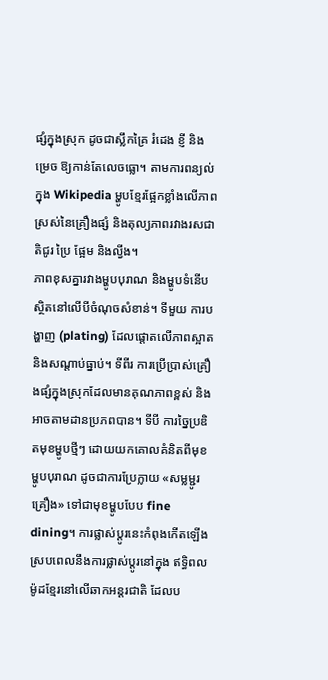ផ្សំក្នុងស្រុក ដូចជាស្លឹកគ្រៃ រំដេង ខ្ញី និងម្រេច ឱ្យកាន់តែលេចធ្លោ។ តាមការពន្យល់ក្នុង Wikipedia ម្ហូបខ្មែរផ្អែកខ្លាំងលើភាពស្រស់នៃគ្រឿងផ្សំ និងតុល្យភាពរវាងរសជាតិជូរ ប្រៃ ផ្អែម និងល្វីង។
ភាពខុសគ្នារវាងម្ហូបបុរាណ និងម្ហូបទំនើបស្ថិតនៅលើបីចំណុចសំខាន់។ ទីមួយ ការបង្ហាញ (plating) ដែលផ្តោតលើភាពស្អាត និងសណ្តាប់ធ្នាប់។ ទីពីរ ការប្រើប្រាស់គ្រឿងផ្សំក្នុងស្រុកដែលមានគុណភាពខ្ពស់ និងអាចតាមដានប្រភពបាន។ ទីបី ការច្នៃប្រឌិតមុខម្ហូបថ្មីៗ ដោយយកគោលគំនិតពីមុខម្ហូបបុរាណ ដូចជាការប្រែក្លាយ «សម្លម្ជូរគ្រឿង» ទៅជាមុខម្ហូបបែប fine dining។ ការផ្លាស់ប្តូរនេះកំពុងកើតឡើងស្របពេលនឹងការផ្លាស់ប្តូរនៅក្នុង ឥទ្ធិពលម៉ូដខ្មែរនៅលើឆាកអន្តរជាតិ ដែលប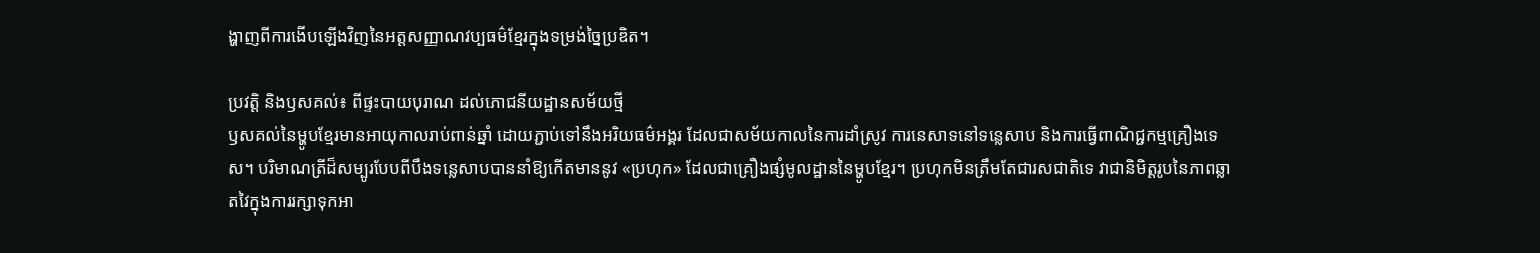ង្ហាញពីការងើបឡើងវិញនៃអត្តសញ្ញាណវប្បធម៌ខ្មែរក្នុងទម្រង់ច្នៃប្រឌិត។

ប្រវត្តិ និងឫសគល់៖ ពីផ្ទះបាយបុរាណ ដល់ភោជនីយដ្ឋានសម័យថ្មី
ឫសគល់នៃម្ហូបខ្មែរមានអាយុកាលរាប់ពាន់ឆ្នាំ ដោយភ្ជាប់ទៅនឹងអរិយធម៌អង្គរ ដែលជាសម័យកាលនៃការដាំស្រូវ ការនេសាទនៅទន្លេសាប និងការធ្វើពាណិជ្ជកម្មគ្រឿងទេស។ បរិមាណត្រីដ៏សម្បូរបែបពីបឹងទន្លេសាបបាននាំឱ្យកើតមាននូវ «ប្រហុក» ដែលជាគ្រឿងផ្សំមូលដ្ឋាននៃម្ហូបខ្មែរ។ ប្រហុកមិនត្រឹមតែជារសជាតិទេ វាជានិមិត្តរូបនៃភាពឆ្លាតវៃក្នុងការរក្សាទុកអា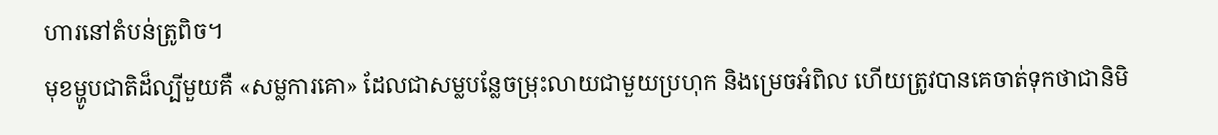ហារនៅតំបន់ត្រូពិច។
មុខម្ហូបជាតិដ៏ល្បីមួយគឺ «សម្លការគោ» ដែលជាសម្លបន្លែចម្រុះលាយជាមួយប្រហុក និងម្រេចអំពិល ហើយត្រូវបានគេចាត់ទុកថាជានិមិ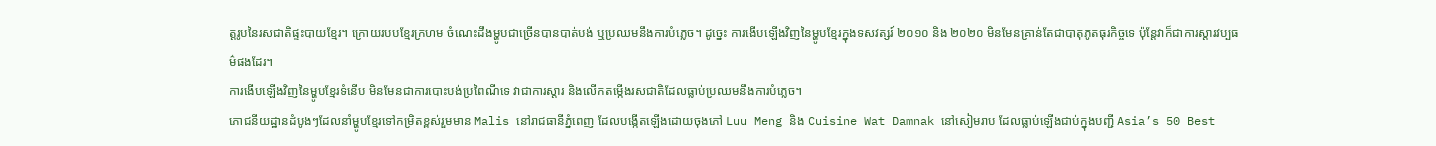ត្តរូបនៃរសជាតិផ្ទះបាយខ្មែរ។ ក្រោយរបបខ្មែរក្រហម ចំណេះដឹងម្ហូបជាច្រើនបានបាត់បង់ ឬប្រឈមនឹងការបំភ្លេច។ ដូច្នេះ ការងើបឡើងវិញនៃម្ហូបខ្មែរក្នុងទសវត្សរ៍ ២០១០ និង ២០២០ មិនមែនគ្រាន់តែជាបាតុភូតធុរកិច្ចទេ ប៉ុន្តែវាក៏ជាការស្តារវប្បធម៌ផងដែរ។
ការងើបឡើងវិញនៃម្ហូបខ្មែរទំនើប មិនមែនជាការបោះបង់ប្រពៃណីទេ វាជាការស្តារ និងលើកតម្កើងរសជាតិដែលធ្លាប់ប្រឈមនឹងការបំភ្លេច។
ភោជនីយដ្ឋានដំបូងៗដែលនាំម្ហូបខ្មែរទៅកម្រិតខ្ពស់រួមមាន Malis នៅរាជធានីភ្នំពេញ ដែលបង្កើតឡើងដោយចុងភៅ Luu Meng និង Cuisine Wat Damnak នៅសៀមរាប ដែលធ្លាប់ឡើងជាប់ក្នុងបញ្ជី Asia’s 50 Best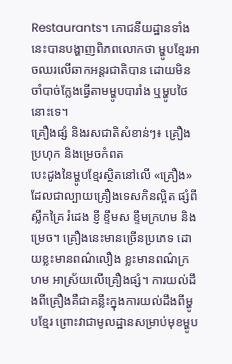Restaurants។ ភោជនីយដ្ឋានទាំងនេះបានបង្ហាញពិភពលោកថា ម្ហូបខ្មែរអាចឈរលើឆាកអន្តរជាតិបាន ដោយមិនចាំបាច់ក្លែងធ្វើតាមម្ហូបបារាំង ឬម្ហូបថៃនោះទេ។
គ្រឿងផ្សំ និងរសជាតិសំខាន់ៗ៖ គ្រឿង ប្រហុក និងម្រេចកំពត
បេះដូងនៃម្ហូបខ្មែរស្ថិតនៅលើ «គ្រឿង» ដែលជាល្បាយគ្រឿងទេសកិនល្អិត ផ្សំពីស្លឹកគ្រៃ រំដេង ខ្ញី ខ្ទឹមស ខ្ទឹមក្រហម និងម្រេច។ គ្រឿងនេះមានច្រើនប្រភេទ ដោយខ្លះមានពណ៌លឿង ខ្លះមានពណ៌ក្រហម អាស្រ័យលើគ្រឿងផ្សំ។ ការយល់ដឹងពីគ្រឿងគឺជាគន្លឹះក្នុងការយល់ដឹងពីម្ហូបខ្មែរ ព្រោះវាជាមូលដ្ឋានសម្រាប់មុខម្ហូប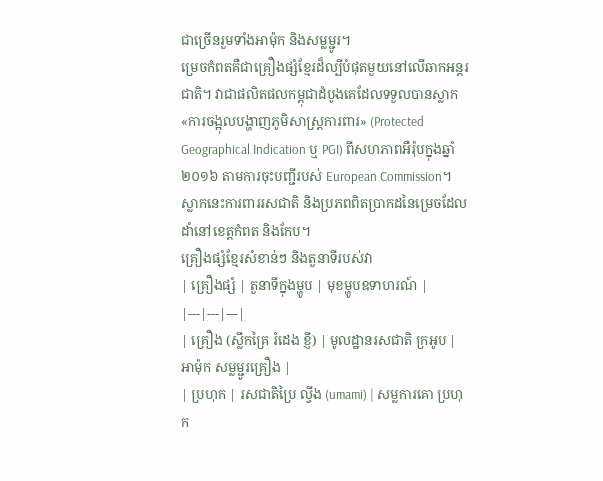ជាច្រើនរួមទាំងអាម៉ុក និងសម្លម្ជូរ។
ម្រេចកំពតគឺជាគ្រឿងផ្សំខ្មែរដ៏ល្បីបំផុតមួយនៅលើឆាកអន្តរជាតិ។ វាជាផលិតផលកម្ពុជាដំបូងគេដែលទទួលបានស្លាក «ការចង្អុលបង្ហាញភូមិសាស្ត្រការពារ» (Protected Geographical Indication ឬ PGI) ពីសហភាពអឺរ៉ុបក្នុងឆ្នាំ ២០១៦ តាមការចុះបញ្ជីរបស់ European Commission។ ស្លាកនេះការពាររសជាតិ និងប្រភពពិតប្រាកដនៃម្រេចដែលដាំនៅខេត្តកំពត និងកែប។
គ្រឿងផ្សំខ្មែរសំខាន់ៗ និងតួនាទីរបស់វា
| គ្រឿងផ្សំ | តួនាទីក្នុងម្ហូប | មុខម្ហូបឧទាហរណ៍ |
|---|---|---|
| គ្រឿង (ស្លឹកគ្រៃ រំដេង ខ្ញី) | មូលដ្ឋានរសជាតិ ក្រអូប | អាម៉ុក សម្លម្ជូរគ្រឿង |
| ប្រហុក | រសជាតិប្រៃ ល្វីង (umami) | សម្លការគោ ប្រហុក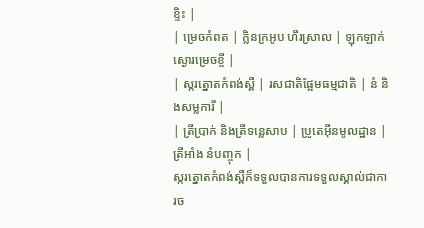ខ្ទិះ |
| ម្រេចកំពត | ក្លិនក្រអូប ហឹរស្រាល | ឡុកឡាក់ ស្ងោរម្រេចខ្ចី |
| ស្ករត្នោតកំពង់ស្ពឺ | រសជាតិផ្អែមធម្មជាតិ | នំ និងសម្លការី |
| ត្រីប្រាក់ និងត្រីទន្លេសាប | ប្រូតេអ៊ីនមូលដ្ឋាន | ត្រីអាំង នំបញ្ចុក |
ស្ករត្នោតកំពង់ស្ពឺក៏ទទួលបានការទទួលស្គាល់ជាការច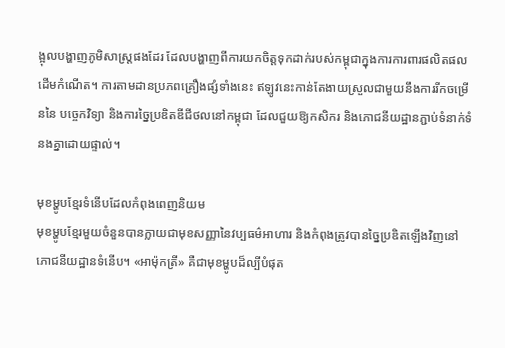ង្អុលបង្ហាញភូមិសាស្ត្រផងដែរ ដែលបង្ហាញពីការយកចិត្តទុកដាក់របស់កម្ពុជាក្នុងការការពារផលិតផលដើមកំណើត។ ការតាមដានប្រភពគ្រឿងផ្សំទាំងនេះ ឥឡូវនេះកាន់តែងាយស្រួលជាមួយនឹងការរីកចម្រើននៃ បច្ចេកវិទ្យា និងការច្នៃប្រឌិតឌីជីថលនៅកម្ពុជា ដែលជួយឱ្យកសិករ និងភោជនីយដ្ឋានភ្ជាប់ទំនាក់ទំនងគ្នាដោយផ្ទាល់។

មុខម្ហូបខ្មែរទំនើបដែលកំពុងពេញនិយម
មុខម្ហូបខ្មែរមួយចំនួនបានក្លាយជាមុខសញ្ញានៃវប្បធម៌អាហារ និងកំពុងត្រូវបានច្នៃប្រឌិតឡើងវិញនៅភោជនីយដ្ឋានទំនើប។ «អាម៉ុកត្រី» គឺជាមុខម្ហូបដ៏ល្បីបំផុត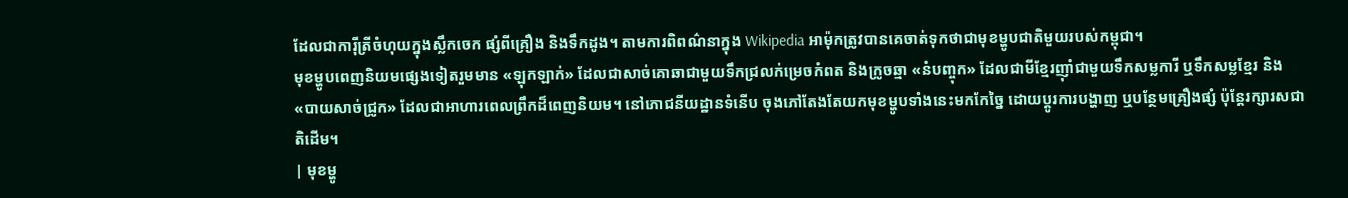ដែលជាការ៉ីត្រីចំហុយក្នុងស្លឹកចេក ផ្សំពីគ្រឿង និងទឹកដូង។ តាមការពិពណ៌នាក្នុង Wikipedia អាម៉ុកត្រូវបានគេចាត់ទុកថាជាមុខម្ហូបជាតិមួយរបស់កម្ពុជា។
មុខម្ហូបពេញនិយមផ្សេងទៀតរួមមាន «ឡុកឡាក់» ដែលជាសាច់គោឆាជាមួយទឹកជ្រលក់ម្រេចកំពត និងក្រូចឆ្មា «នំបញ្ចុក» ដែលជាមីខ្មែរញ៉ាំជាមួយទឹកសម្លការី ឬទឹកសម្លខ្មែរ និង «បាយសាច់ជ្រូក» ដែលជាអាហារពេលព្រឹកដ៏ពេញនិយម។ នៅភោជនីយដ្ឋានទំនើប ចុងភៅតែងតែយកមុខម្ហូបទាំងនេះមកកែច្នៃ ដោយប្តូរការបង្ហាញ ឬបន្ថែមគ្រឿងផ្សំ ប៉ុន្តែរក្សារសជាតិដើម។
| មុខម្ហូ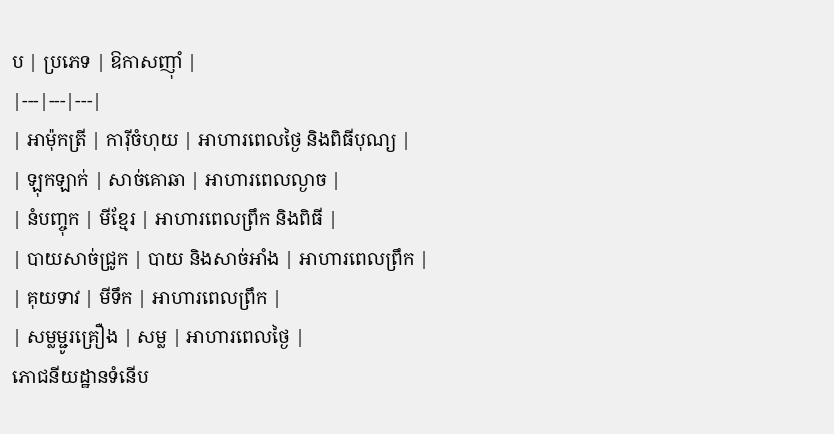ប | ប្រភេទ | ឱកាសញ៉ាំ |
|---|---|---|
| អាម៉ុកត្រី | ការ៉ីចំហុយ | អាហារពេលថ្ងៃ និងពិធីបុណ្យ |
| ឡុកឡាក់ | សាច់គោឆា | អាហារពេលល្ងាច |
| នំបញ្ចុក | មីខ្មែរ | អាហារពេលព្រឹក និងពិធី |
| បាយសាច់ជ្រូក | បាយ និងសាច់អាំង | អាហារពេលព្រឹក |
| គុយទាវ | មីទឹក | អាហារពេលព្រឹក |
| សម្លម្ជូរគ្រឿង | សម្ល | អាហារពេលថ្ងៃ |
ភោជនីយដ្ឋានទំនើប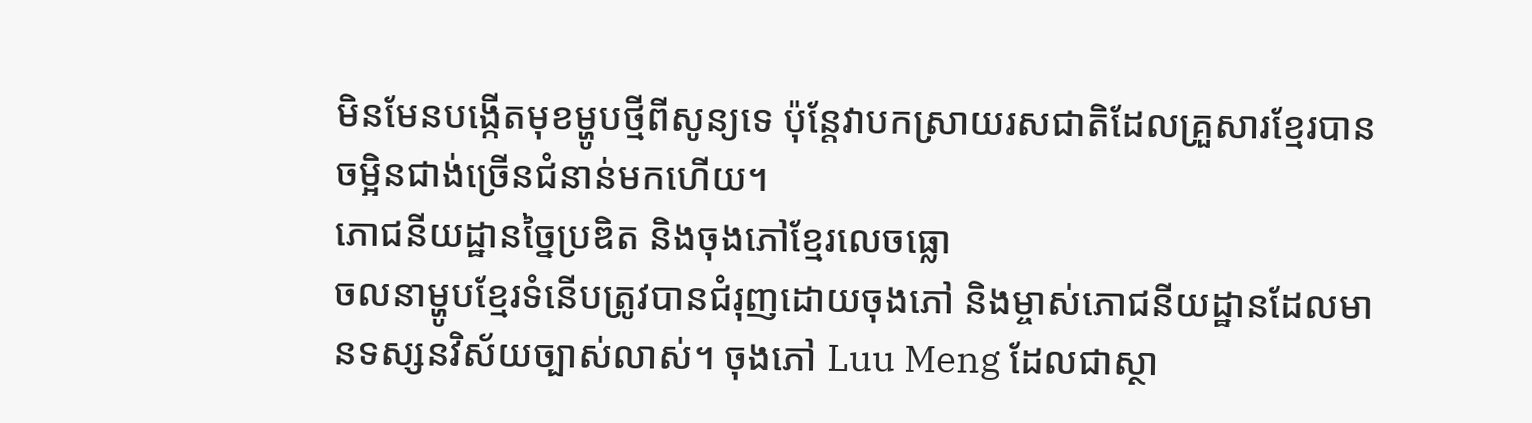មិនមែនបង្កើតមុខម្ហូបថ្មីពីសូន្យទេ ប៉ុន្តែវាបកស្រាយរសជាតិដែលគ្រួសារខ្មែរបានចម្អិនជាង់ច្រើនជំនាន់មកហើយ។
ភោជនីយដ្ឋានច្នៃប្រឌិត និងចុងភៅខ្មែរលេចធ្លោ
ចលនាម្ហូបខ្មែរទំនើបត្រូវបានជំរុញដោយចុងភៅ និងម្ចាស់ភោជនីយដ្ឋានដែលមានទស្សនវិស័យច្បាស់លាស់។ ចុងភៅ Luu Meng ដែលជាស្ថា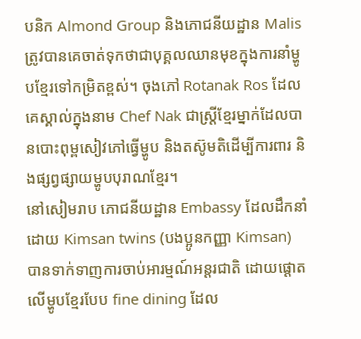បនិក Almond Group និងភោជនីយដ្ឋាន Malis ត្រូវបានគេចាត់ទុកថាជាបុគ្គលឈានមុខក្នុងការនាំម្ហូបខ្មែរទៅកម្រិតខ្ពស់។ ចុងភៅ Rotanak Ros ដែលគេស្គាល់ក្នុងនាម Chef Nak ជាស្ត្រីខ្មែរម្នាក់ដែលបានបោះពុម្ពសៀវភៅធ្វើម្ហូប និងតស៊ូមតិដើម្បីការពារ និងផ្សព្វផ្សាយម្ហូបបុរាណខ្មែរ។
នៅសៀមរាប ភោជនីយដ្ឋាន Embassy ដែលដឹកនាំដោយ Kimsan twins (បងប្អូនកញ្ញា Kimsan) បានទាក់ទាញការចាប់អារម្មណ៍អន្តរជាតិ ដោយផ្តោតលើម្ហូបខ្មែរបែប fine dining ដែល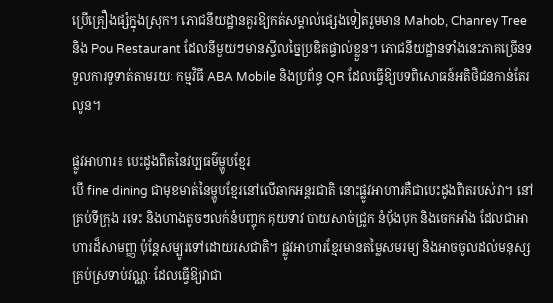ប្រើគ្រឿងផ្សំក្នុងស្រុក។ ភោជនីយដ្ឋានគួរឱ្យកត់សម្គាល់ផ្សេងទៀតរួមមាន Mahob, Chanrey Tree និង Pou Restaurant ដែលនីមួយៗមានស្ទីលច្នៃប្រឌិតផ្ទាល់ខ្លួន។ ភោជនីយដ្ឋានទាំងនេះភាគច្រើនទទួលការទូទាត់តាមរយៈ កម្មវិធី ABA Mobile និងប្រព័ន្ធ QR ដែលធ្វើឱ្យបទពិសោធន៍អតិថិជនកាន់តែរលូន។

ផ្លូវអាហារ៖ បេះដូងពិតនៃវប្បធម៌ម្ហូបខ្មែរ
បើ fine dining ជាមុខមាត់នៃម្ហូបខ្មែរនៅលើឆាកអន្តរជាតិ នោះផ្លូវអាហារគឺជាបេះដូងពិតរបស់វា។ នៅគ្រប់ទីក្រុង រទេះ និងហាងតូចៗលក់នំបញ្ចុក គុយទាវ បាយសាច់ជ្រូក នំប៉័ងបុក និងចេកអាំង ដែលជាអាហារដ៏សាមញ្ញ ប៉ុន្តែសម្បូរទៅដោយរសជាតិ។ ផ្លូវអាហារខ្មែរមានតម្លៃសមរម្យ និងអាចចូលដល់មនុស្សគ្រប់ស្រទាប់វណ្ណៈ ដែលធ្វើឱ្យវាជា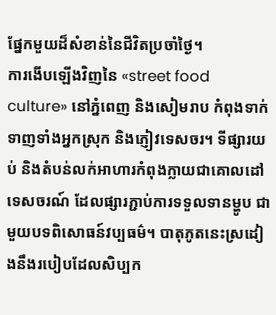ផ្នែកមួយដ៏សំខាន់នៃជីវិតប្រចាំថ្ងៃ។
ការងើបឡើងវិញនៃ «street food culture» នៅភ្នំពេញ និងសៀមរាប កំពុងទាក់ទាញទាំងអ្នកស្រុក និងភ្ញៀវទេសចរ។ ទីផ្សារយប់ និងតំបន់លក់អាហារកំពុងក្លាយជាគោលដៅទេសចរណ៍ ដែលផ្សារភ្ជាប់ការទទួលទានម្ហូប ជាមួយបទពិសោធន៍វប្បធម៌។ បាតុភូតនេះស្រដៀងនឹងរបៀបដែលសិប្បក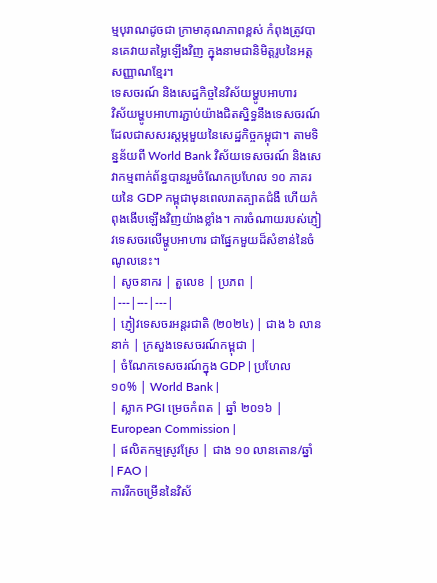ម្មបុរាណដូចជា ក្រាមាគុណភាពខ្ពស់ កំពុងត្រូវបានគេវាយតម្លៃឡើងវិញ ក្នុងនាមជានិមិត្តរូបនៃអត្តសញ្ញាណខ្មែរ។
ទេសចរណ៍ និងសេដ្ឋកិច្ចនៃវិស័យម្ហូបអាហារ
វិស័យម្ហូបអាហារភ្ជាប់យ៉ាងជិតស្និទ្ធនឹងទេសចរណ៍ ដែលជាសសរស្តម្ភមួយនៃសេដ្ឋកិច្ចកម្ពុជា។ តាមទិន្នន័យពី World Bank វិស័យទេសចរណ៍ និងសេវាកម្មពាក់ព័ន្ធបានរួមចំណែកប្រហែល ១០ ភាគរយនៃ GDP កម្ពុជាមុនពេលរាតត្បាតជំងឺ ហើយកំពុងងើបឡើងវិញយ៉ាងខ្លាំង។ ការចំណាយរបស់ភ្ញៀវទេសចរលើម្ហូបអាហារ ជាផ្នែកមួយដ៏សំខាន់នៃចំណូលនេះ។
| សូចនាករ | តួលេខ | ប្រភព |
|---|---|---|
| ភ្ញៀវទេសចរអន្តរជាតិ (២០២៤) | ជាង ៦ លាននាក់ | ក្រសួងទេសចរណ៍កម្ពុជា |
| ចំណែកទេសចរណ៍ក្នុង GDP | ប្រហែល ១០% | World Bank |
| ស្លាក PGI ម្រេចកំពត | ឆ្នាំ ២០១៦ | European Commission |
| ផលិតកម្មស្រូវស្រែ | ជាង ១០ លានតោន/ឆ្នាំ | FAO |
ការរីកចម្រើននៃវិស័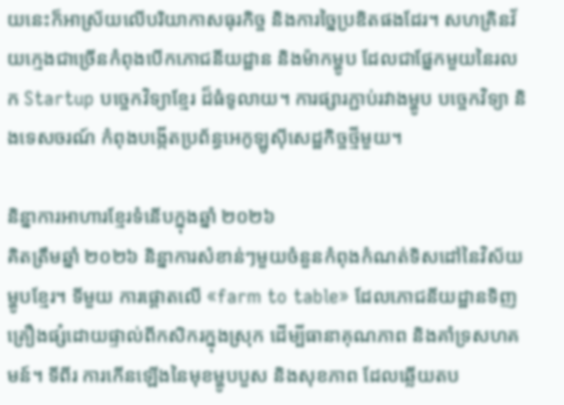យនេះក៏អាស្រ័យលើបរិយាកាសធុរកិច្ច និងការច្នៃប្រឌិតផងដែរ។ សហគ្រិនវ័យក្មេងជាច្រើនកំពុងបើកភោជនីយដ្ឋាន និងម៉ាកម្ហូប ដែលជាផ្នែកមួយនៃរលក Startup បច្ចេកវិទ្យាខ្មែរ ដ៏ធំទូលាយ។ ការផ្សារភ្ជាប់រវាងម្ហូប បច្ចេកវិទ្យា និងទេសចរណ៍ កំពុងបង្កើតប្រព័ន្ធអេកូឡូស៊ីសេដ្ឋកិច្ចថ្មីមួយ។

និន្នាការអាហារខ្មែរទំនើបក្នុងឆ្នាំ ២០២៦
គិតត្រឹមឆ្នាំ ២០២៦ និន្នាការសំខាន់ៗមួយចំនួនកំពុងកំណត់ទិសដៅនៃវិស័យម្ហូបខ្មែរ។ ទីមួយ ការផ្តោតលើ «farm to table» ដែលភោជនីយដ្ឋានទិញគ្រឿងផ្សំដោយផ្ទាល់ពីកសិករក្នុងស្រុក ដើម្បីធានាគុណភាព និងគាំទ្រសហគមន៍។ ទីពីរ ការកើនឡើងនៃមុខម្ហូបបួស និងសុខភាព ដែលឆ្លើយតប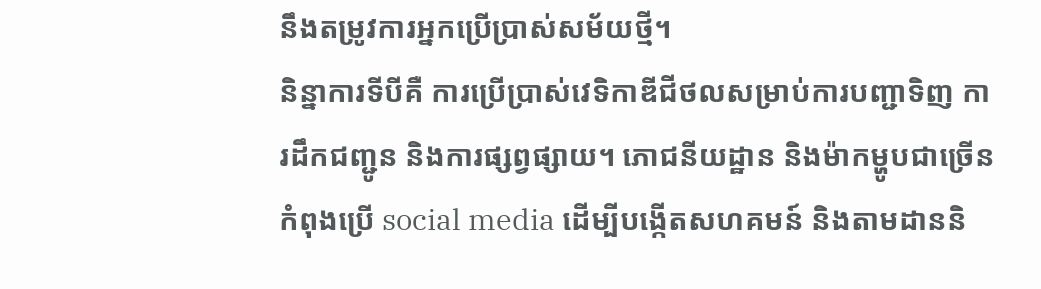នឹងតម្រូវការអ្នកប្រើប្រាស់សម័យថ្មី។
និន្នាការទីបីគឺ ការប្រើប្រាស់វេទិកាឌីជីថលសម្រាប់ការបញ្ជាទិញ ការដឹកជញ្ជូន និងការផ្សព្វផ្សាយ។ ភោជនីយដ្ឋាន និងម៉ាកម្ហូបជាច្រើនកំពុងប្រើ social media ដើម្បីបង្កើតសហគមន៍ និងតាមដាននិ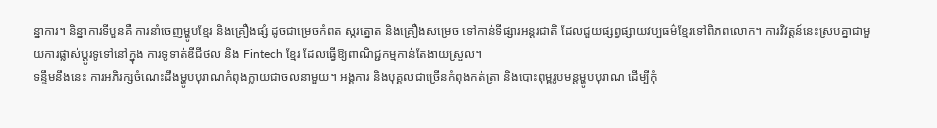ន្នាការ។ និន្នាការទីបួនគឺ ការនាំចេញម្ហូបខ្មែរ និងគ្រឿងផ្សំ ដូចជាម្រេចកំពត ស្ករត្នោត និងគ្រឿងសម្រេច ទៅកាន់ទីផ្សារអន្តរជាតិ ដែលជួយផ្សព្វផ្សាយវប្បធម៌ខ្មែរទៅពិភពលោក។ ការវិវត្តន៍នេះស្របគ្នាជាមួយការផ្លាស់ប្តូរទូទៅនៅក្នុង ការទូទាត់ឌីជីថល និង Fintech ខ្មែរ ដែលធ្វើឱ្យពាណិជ្ជកម្មកាន់តែងាយស្រួល។
ទន្ទឹមនឹងនេះ ការអភិរក្សចំណេះដឹងម្ហូបបុរាណកំពុងក្លាយជាចលនាមួយ។ អង្គការ និងបុគ្គលជាច្រើនកំពុងកត់ត្រា និងបោះពុម្ពរូបមន្តម្ហូបបុរាណ ដើម្បីកុំ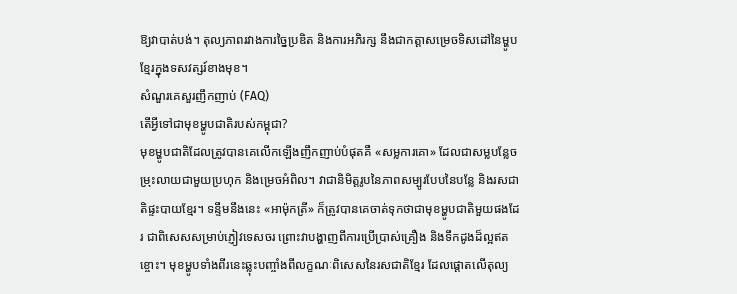ឱ្យវាបាត់បង់។ តុល្យភាពរវាងការច្នៃប្រឌិត និងការអភិរក្ស នឹងជាកត្តាសម្រេចទិសដៅនៃម្ហូបខ្មែរក្នុងទសវត្សរ៍ខាងមុខ។
សំណួរគេសួរញឹកញាប់ (FAQ)
តើអ្វីទៅជាមុខម្ហូបជាតិរបស់កម្ពុជា?
មុខម្ហូបជាតិដែលត្រូវបានគេលើកឡើងញឹកញាប់បំផុតគឺ «សម្លការគោ» ដែលជាសម្លបន្លែចម្រុះលាយជាមួយប្រហុក និងម្រេចអំពិល។ វាជានិមិត្តរូបនៃភាពសម្បូរបែបនៃបន្លែ និងរសជាតិផ្ទះបាយខ្មែរ។ ទន្ទឹមនឹងនេះ «អាម៉ុកត្រី» ក៏ត្រូវបានគេចាត់ទុកថាជាមុខម្ហូបជាតិមួយផងដែរ ជាពិសេសសម្រាប់ភ្ញៀវទេសចរ ព្រោះវាបង្ហាញពីការប្រើប្រាស់គ្រឿង និងទឹកដូងដ៏ល្អឥតខ្ចោះ។ មុខម្ហូបទាំងពីរនេះឆ្លុះបញ្ចាំងពីលក្ខណៈពិសេសនៃរសជាតិខ្មែរ ដែលផ្តោតលើតុល្យ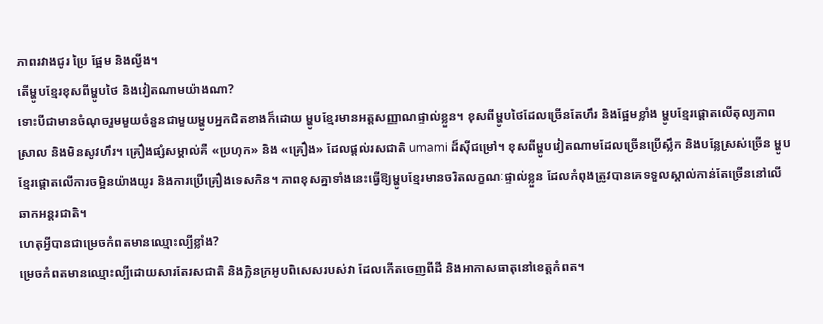ភាពរវាងជូរ ប្រៃ ផ្អែម និងល្វីង។
តើម្ហូបខ្មែរខុសពីម្ហូបថៃ និងវៀតណាមយ៉ាងណា?
ទោះបីជាមានចំណុចរួមមួយចំនួនជាមួយម្ហូបអ្នកជិតខាងក៏ដោយ ម្ហូបខ្មែរមានអត្តសញ្ញាណផ្ទាល់ខ្លួន។ ខុសពីម្ហូបថៃដែលច្រើនតែហឹរ និងផ្អែមខ្លាំង ម្ហូបខ្មែរផ្តោតលើតុល្យភាពស្រាល និងមិនសូវហឹរ។ គ្រឿងផ្សំសម្គាល់គឺ «ប្រហុក» និង «គ្រឿង» ដែលផ្តល់រសជាតិ umami ដ៏ស៊ីជម្រៅ។ ខុសពីម្ហូបវៀតណាមដែលច្រើនប្រើស្លឹក និងបន្លែស្រស់ច្រើន ម្ហូបខ្មែរផ្តោតលើការចម្អិនយ៉ាងយូរ និងការប្រើគ្រឿងទេសកិន។ ភាពខុសគ្នាទាំងនេះធ្វើឱ្យម្ហូបខ្មែរមានចរិតលក្ខណៈផ្ទាល់ខ្លួន ដែលកំពុងត្រូវបានគេទទួលស្គាល់កាន់តែច្រើននៅលើឆាកអន្តរជាតិ។
ហេតុអ្វីបានជាម្រេចកំពតមានឈ្មោះល្បីខ្លាំង?
ម្រេចកំពតមានឈ្មោះល្បីដោយសារតែរសជាតិ និងក្លិនក្រអូបពិសេសរបស់វា ដែលកើតចេញពីដី និងអាកាសធាតុនៅខេត្តកំពត។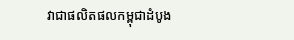វាជាផលិតផលកម្ពុជាដំបូង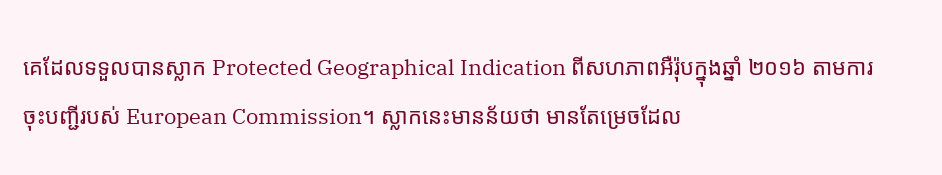គេដែលទទួលបានស្លាក Protected Geographical Indication ពីសហភាពអឺរ៉ុបក្នុងឆ្នាំ ២០១៦ តាមការចុះបញ្ជីរបស់ European Commission។ ស្លាកនេះមានន័យថា មានតែម្រេចដែល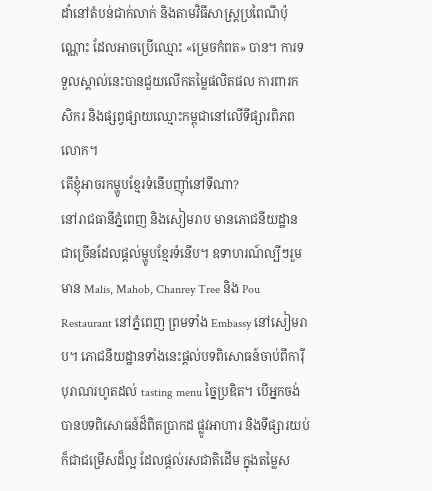ដាំនៅតំបន់ជាក់លាក់ និងតាមវិធីសាស្ត្រប្រពៃណីប៉ុណ្ណោះ ដែលអាចប្រើឈ្មោះ «ម្រេចកំពត» បាន។ ការទទួលស្គាល់នេះបានជួយលើកតម្លៃផលិតផល ការពារកសិករ និងផ្សព្វផ្សាយឈ្មោះកម្ពុជានៅលើទីផ្សារពិភពលោក។
តើខ្ញុំអាចរកម្ហូបខ្មែរទំនើបញ៉ាំនៅទីណា?
នៅរាជធានីភ្នំពេញ និងសៀមរាប មានភោជនីយដ្ឋានជាច្រើនដែលផ្តល់ម្ហូបខ្មែរទំនើប។ ឧទាហរណ៍ល្បីៗរួមមាន Malis, Mahob, Chanrey Tree និង Pou Restaurant នៅភ្នំពេញ ព្រមទាំង Embassy នៅសៀមរាប។ ភោជនីយដ្ឋានទាំងនេះផ្តល់បទពិសោធន៍ចាប់ពីការ៉ីបុរាណរហូតដល់ tasting menu ច្នៃប្រឌិត។ បើអ្នកចង់បានបទពិសោធន៍ដ៏ពិតប្រាកដ ផ្លូវអាហារ និងទីផ្សារយប់ក៏ជាជម្រើសដ៏ល្អ ដែលផ្តល់រសជាតិដើម ក្នុងតម្លៃស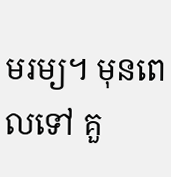មរម្យ។ មុនពេលទៅ គួ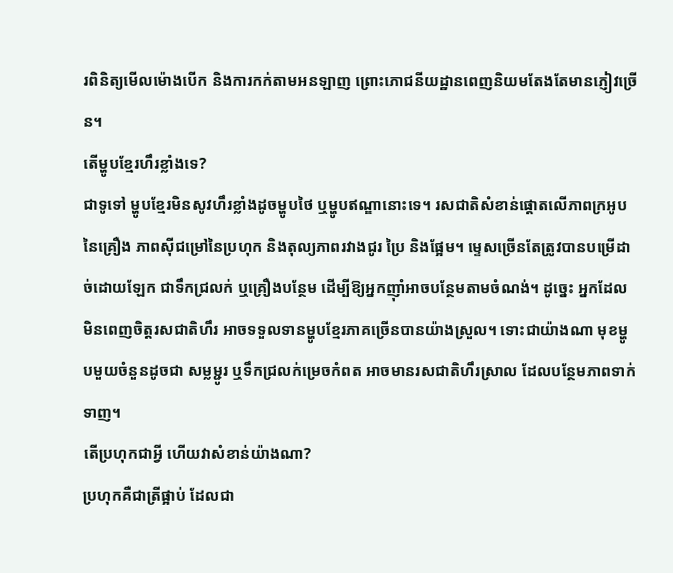រពិនិត្យមើលម៉ោងបើក និងការកក់តាមអនឡាញ ព្រោះភោជនីយដ្ឋានពេញនិយមតែងតែមានភ្ញៀវច្រើន។
តើម្ហូបខ្មែរហឹរខ្លាំងទេ?
ជាទូទៅ ម្ហូបខ្មែរមិនសូវហឹរខ្លាំងដូចម្ហូបថៃ ឬម្ហូបឥណ្ឌានោះទេ។ រសជាតិសំខាន់ផ្តោតលើភាពក្រអូបនៃគ្រឿង ភាពស៊ីជម្រៅនៃប្រហុក និងតុល្យភាពរវាងជូរ ប្រៃ និងផ្អែម។ ម្ទេសច្រើនតែត្រូវបានបម្រើដាច់ដោយឡែក ជាទឹកជ្រលក់ ឬគ្រឿងបន្ថែម ដើម្បីឱ្យអ្នកញ៉ាំអាចបន្ថែមតាមចំណង់។ ដូច្នេះ អ្នកដែលមិនពេញចិត្តរសជាតិហឹរ អាចទទួលទានម្ហូបខ្មែរភាគច្រើនបានយ៉ាងស្រួល។ ទោះជាយ៉ាងណា មុខម្ហូបមួយចំនួនដូចជា សម្លម្ជូរ ឬទឹកជ្រលក់ម្រេចកំពត អាចមានរសជាតិហឹរស្រាល ដែលបន្ថែមភាពទាក់ទាញ។
តើប្រហុកជាអ្វី ហើយវាសំខាន់យ៉ាងណា?
ប្រហុកគឺជាត្រីផ្អាប់ ដែលជា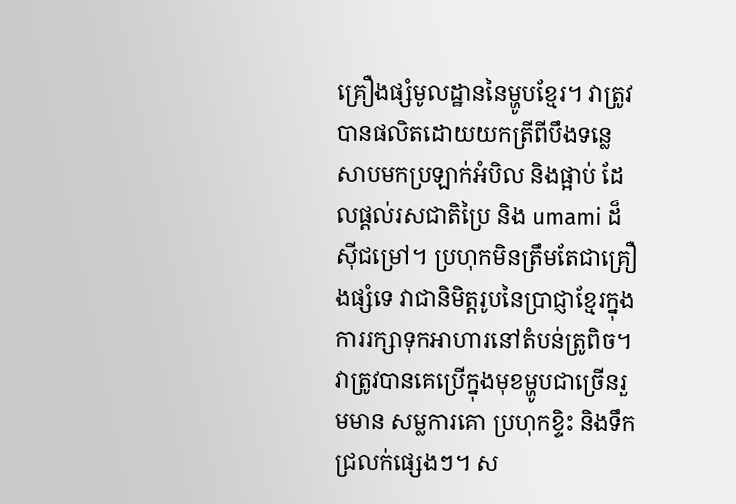គ្រឿងផ្សំមូលដ្ឋាននៃម្ហូបខ្មែរ។ វាត្រូវបានផលិតដោយយកត្រីពីបឹងទន្លេសាបមកប្រឡាក់អំបិល និងផ្អាប់ ដែលផ្តល់រសជាតិប្រៃ និង umami ដ៏ស៊ីជម្រៅ។ ប្រហុកមិនត្រឹមតែជាគ្រឿងផ្សំទេ វាជានិមិត្តរូបនៃប្រាជ្ញាខ្មែរក្នុងការរក្សាទុកអាហារនៅតំបន់ត្រូពិច។ វាត្រូវបានគេប្រើក្នុងមុខម្ហូបជាច្រើនរួមមាន សម្លការគោ ប្រហុកខ្ទិះ និងទឹកជ្រលក់ផ្សេងៗ។ ស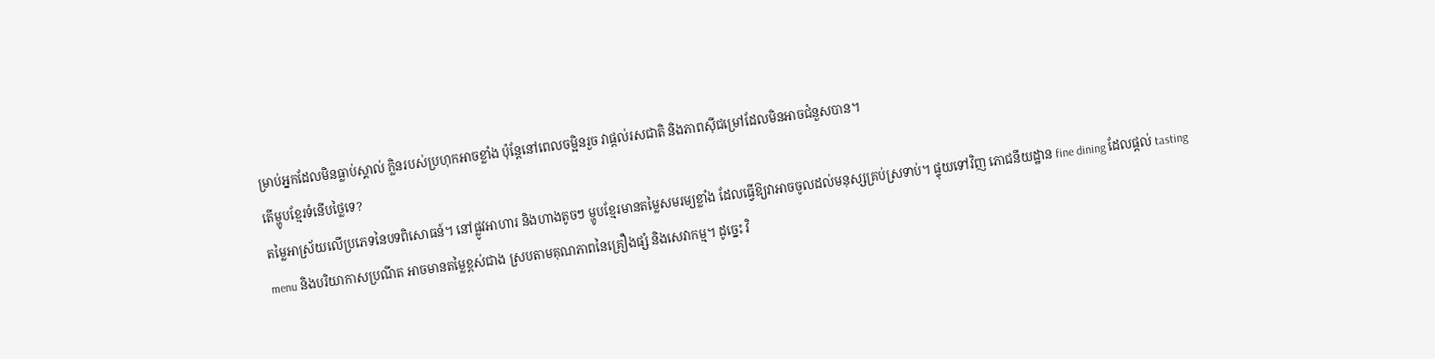ម្រាប់អ្នកដែលមិនធ្លាប់ស្គាល់ ក្លិនរបស់ប្រហុកអាចខ្លាំង ប៉ុន្តែនៅពេលចម្អិនរួច វាផ្តល់រសជាតិ និងភាពស៊ីជម្រៅដែលមិនអាចជំនួសបាន។
តើម្ហូបខ្មែរទំនើបថ្លៃទេ?
តម្លៃអាស្រ័យលើប្រភេទនៃបទពិសោធន៍។ នៅផ្លូវអាហារ និងហាងតូចៗ ម្ហូបខ្មែរមានតម្លៃសមរម្យខ្លាំង ដែលធ្វើឱ្យវាអាចចូលដល់មនុស្សគ្រប់ស្រទាប់។ ផ្ទុយទៅវិញ ភោជនីយដ្ឋាន fine dining ដែលផ្តល់ tasting menu និងបរិយាកាសប្រណីត អាចមានតម្លៃខ្ពស់ជាង ស្របតាមគុណភាពនៃគ្រឿងផ្សំ និងសេវាកម្ម។ ដូច្នេះ វិ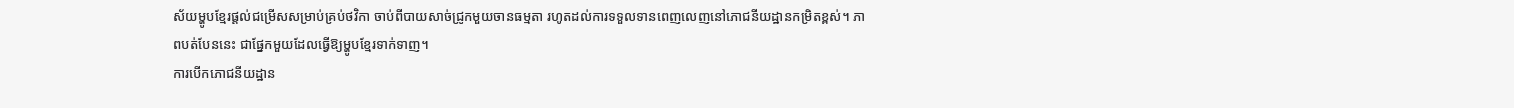ស័យម្ហូបខ្មែរផ្តល់ជម្រើសសម្រាប់គ្រប់ថវិកា ចាប់ពីបាយសាច់ជ្រូកមួយចានធម្មតា រហូតដល់ការទទួលទានពេញលេញនៅភោជនីយដ្ឋានកម្រិតខ្ពស់។ ភាពបត់បែននេះ ជាផ្នែកមួយដែលធ្វើឱ្យម្ហូបខ្មែរទាក់ទាញ។
ការបើកភោជនីយដ្ឋាន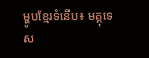ម្ហូបខ្មែរទំនើប៖ មគ្គុទេស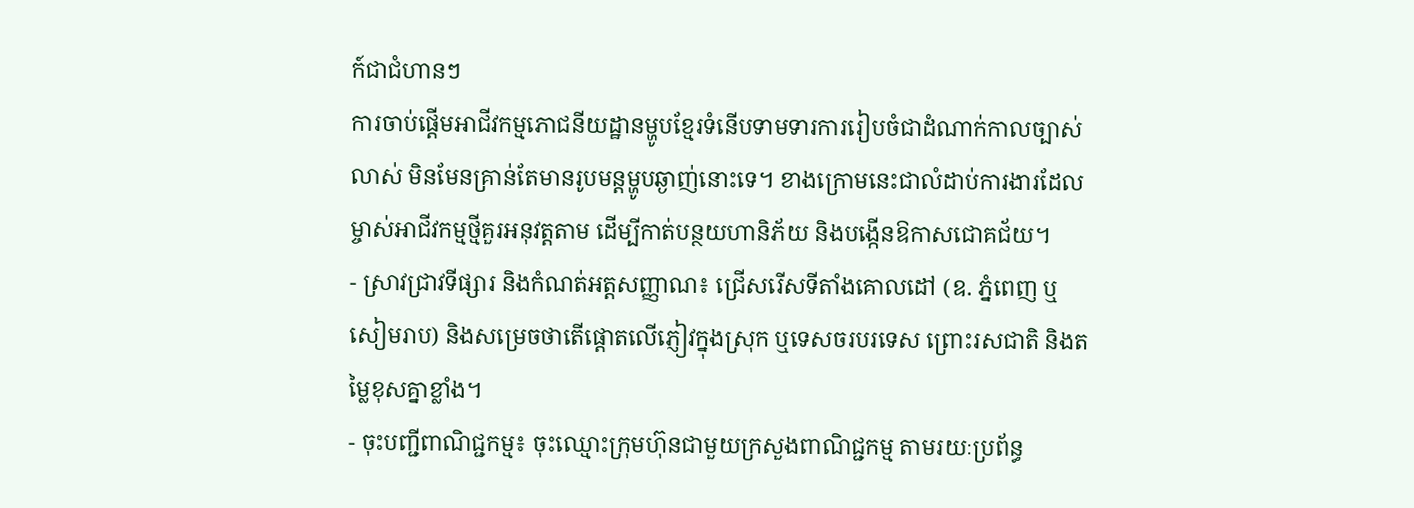ក៍ជាជំហានៗ
ការចាប់ផ្តើមអាជីវកម្មភោជនីយដ្ឋានម្ហូបខ្មែរទំនើបទាមទារការរៀបចំជាដំណាក់កាលច្បាស់លាស់ មិនមែនគ្រាន់តែមានរូបមន្តម្ហូបឆ្ងាញ់នោះទេ។ ខាងក្រោមនេះជាលំដាប់ការងារដែលម្ចាស់អាជីវកម្មថ្មីគួរអនុវត្តតាម ដើម្បីកាត់បន្ថយហានិភ័យ និងបង្កើនឱកាសជោគជ័យ។
- ស្រាវជ្រាវទីផ្សារ និងកំណត់អត្តសញ្ញាណ៖ ជ្រើសរើសទីតាំងគោលដៅ (ឧ. ភ្នំពេញ ឬសៀមរាប) និងសម្រេចថាតើផ្តោតលើភ្ញៀវក្នុងស្រុក ឬទេសចរបរទេស ព្រោះរសជាតិ និងតម្លៃខុសគ្នាខ្លាំង។
- ចុះបញ្ជីពាណិជ្ជកម្ម៖ ចុះឈ្មោះក្រុមហ៊ុនជាមួយក្រសួងពាណិជ្ជកម្ម តាមរយៈប្រព័ន្ធ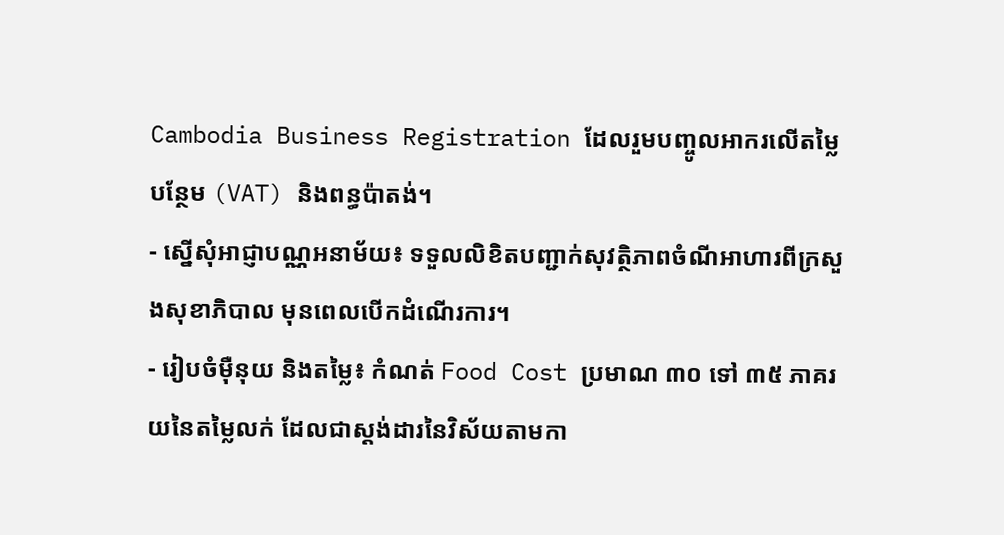Cambodia Business Registration ដែលរួមបញ្ចូលអាករលើតម្លៃបន្ថែម (VAT) និងពន្ធប៉ាតង់។
- ស្នើសុំអាជ្ញាបណ្ណអនាម័យ៖ ទទួលលិខិតបញ្ជាក់សុវត្ថិភាពចំណីអាហារពីក្រសួងសុខាភិបាល មុនពេលបើកដំណើរការ។
- រៀបចំម៉ឺនុយ និងតម្លៃ៖ កំណត់ Food Cost ប្រមាណ ៣០ ទៅ ៣៥ ភាគរយនៃតម្លៃលក់ ដែលជាស្តង់ដារនៃវិស័យតាមកា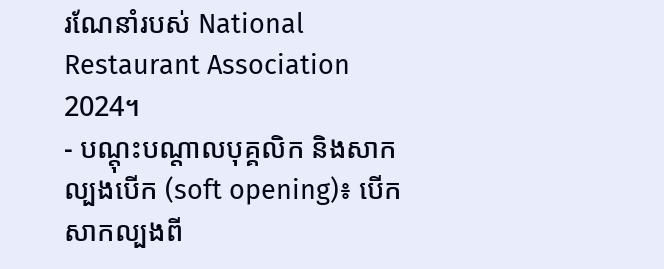រណែនាំរបស់ National Restaurant Association 2024។
- បណ្តុះបណ្តាលបុគ្គលិក និងសាកល្បងបើក (soft opening)៖ បើកសាកល្បងពី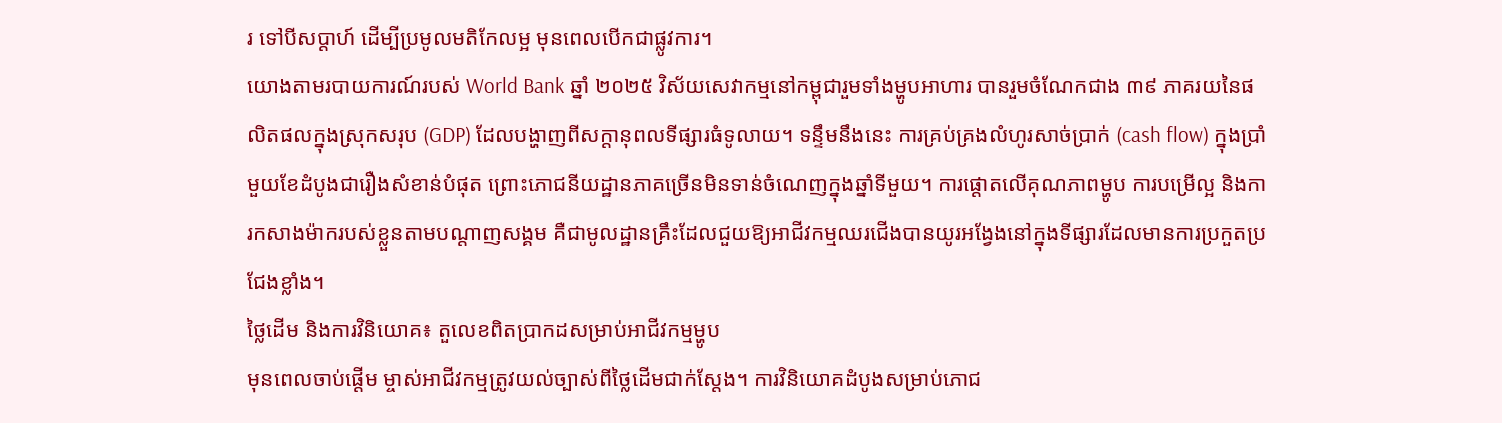រ ទៅបីសប្តាហ៍ ដើម្បីប្រមូលមតិកែលម្អ មុនពេលបើកជាផ្លូវការ។
យោងតាមរបាយការណ៍របស់ World Bank ឆ្នាំ ២០២៥ វិស័យសេវាកម្មនៅកម្ពុជារួមទាំងម្ហូបអាហារ បានរួមចំណែកជាង ៣៩ ភាគរយនៃផលិតផលក្នុងស្រុកសរុប (GDP) ដែលបង្ហាញពីសក្តានុពលទីផ្សារធំទូលាយ។ ទន្ទឹមនឹងនេះ ការគ្រប់គ្រងលំហូរសាច់ប្រាក់ (cash flow) ក្នុងប្រាំមួយខែដំបូងជារឿងសំខាន់បំផុត ព្រោះភោជនីយដ្ឋានភាគច្រើនមិនទាន់ចំណេញក្នុងឆ្នាំទីមួយ។ ការផ្តោតលើគុណភាពម្ហូប ការបម្រើល្អ និងការកសាងម៉ាករបស់ខ្លួនតាមបណ្តាញសង្គម គឺជាមូលដ្ឋានគ្រឹះដែលជួយឱ្យអាជីវកម្មឈរជើងបានយូរអង្វែងនៅក្នុងទីផ្សារដែលមានការប្រកួតប្រជែងខ្លាំង។
ថ្លៃដើម និងការវិនិយោគ៖ តួលេខពិតប្រាកដសម្រាប់អាជីវកម្មម្ហូប
មុនពេលចាប់ផ្តើម ម្ចាស់អាជីវកម្មត្រូវយល់ច្បាស់ពីថ្លៃដើមជាក់ស្តែង។ ការវិនិយោគដំបូងសម្រាប់ភោជ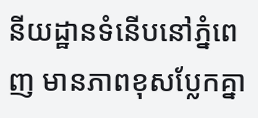នីយដ្ឋានទំនើបនៅភ្នំពេញ មានភាពខុសប្លែកគ្នា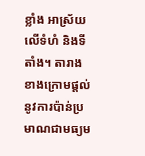ខ្លាំង អាស្រ័យលើទំហំ និងទីតាំង។ តារាងខាងក្រោមផ្តល់នូវការប៉ាន់ប្រមាណជាមធ្យម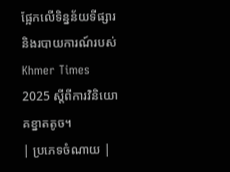ផ្អែកលើទិន្នន័យទីផ្សារ និងរបាយការណ៍របស់ Khmer Times 2025 ស្តីពីការវិនិយោគខ្នាតតូច។
| ប្រភេទចំណាយ |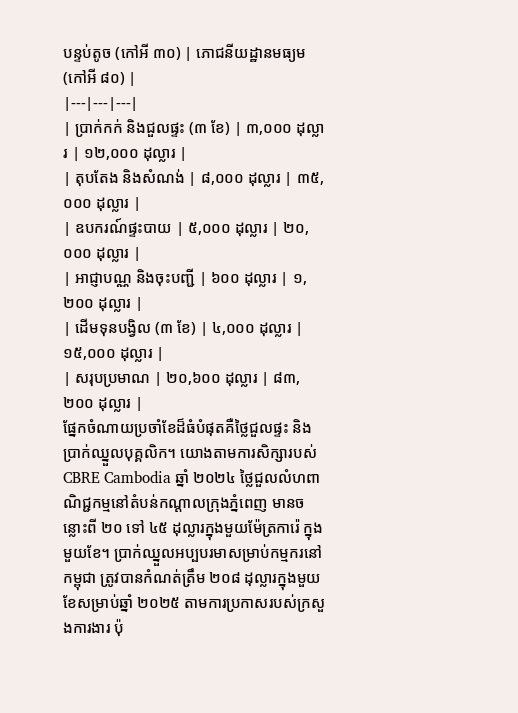បន្ទប់តូច (កៅអី ៣០) | ភោជនីយដ្ឋានមធ្យម (កៅអី ៨០) |
|---|---|---|
| ប្រាក់កក់ និងជួលផ្ទះ (៣ ខែ) | ៣,០០០ ដុល្លារ | ១២,០០០ ដុល្លារ |
| តុបតែង និងសំណង់ | ៨,០០០ ដុល្លារ | ៣៥,០០០ ដុល្លារ |
| ឧបករណ៍ផ្ទះបាយ | ៥,០០០ ដុល្លារ | ២០,០០០ ដុល្លារ |
| អាជ្ញាបណ្ណ និងចុះបញ្ជី | ៦០០ ដុល្លារ | ១,២០០ ដុល្លារ |
| ដើមទុនបង្វិល (៣ ខែ) | ៤,០០០ ដុល្លារ | ១៥,០០០ ដុល្លារ |
| សរុបប្រមាណ | ២០,៦០០ ដុល្លារ | ៨៣,២០០ ដុល្លារ |
ផ្នែកចំណាយប្រចាំខែដ៏ធំបំផុតគឺថ្លៃជួលផ្ទះ និងប្រាក់ឈ្នួលបុគ្គលិក។ យោងតាមការសិក្សារបស់ CBRE Cambodia ឆ្នាំ ២០២៤ ថ្លៃជួលលំហពាណិជ្ជកម្មនៅតំបន់កណ្តាលក្រុងភ្នំពេញ មានចន្លោះពី ២០ ទៅ ៤៥ ដុល្លារក្នុងមួយម៉ែត្រការ៉េ ក្នុងមួយខែ។ ប្រាក់ឈ្នួលអប្បបរមាសម្រាប់កម្មករនៅកម្ពុជា ត្រូវបានកំណត់ត្រឹម ២០៨ ដុល្លារក្នុងមួយខែសម្រាប់ឆ្នាំ ២០២៥ តាមការប្រកាសរបស់ក្រសួងការងារ ប៉ុ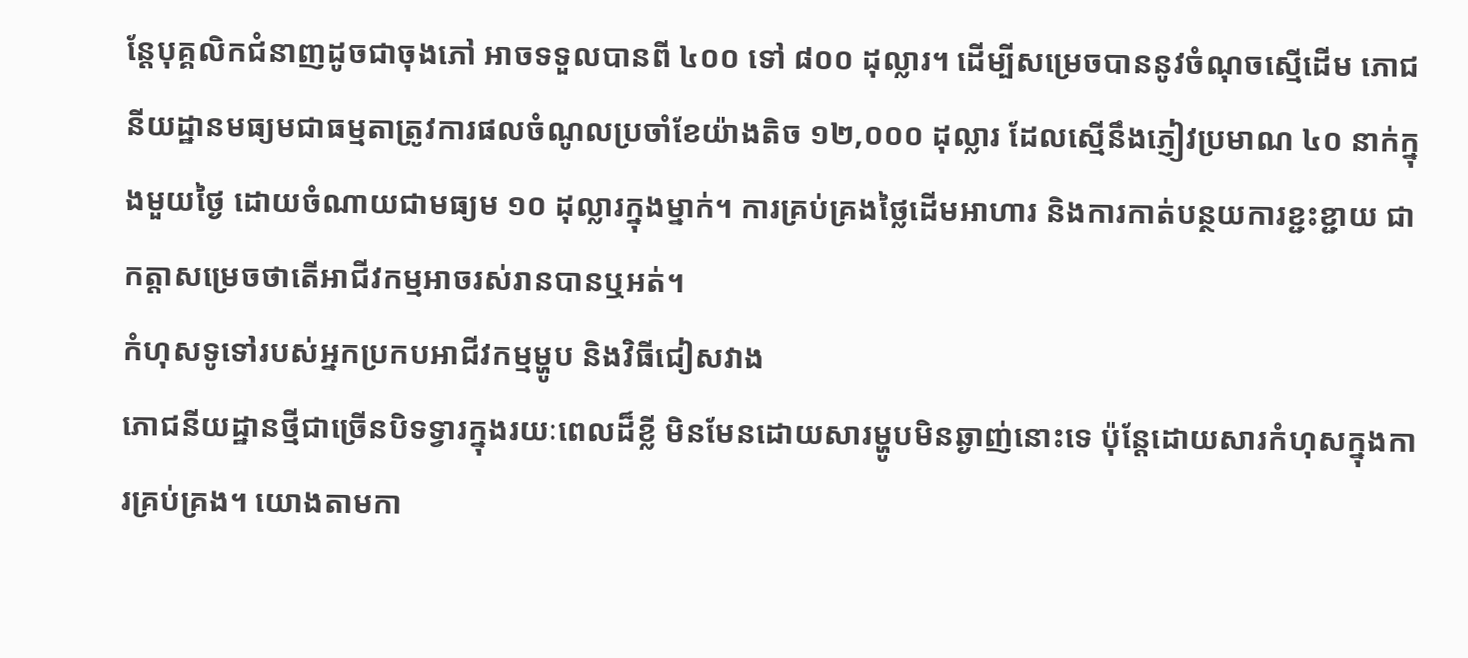ន្តែបុគ្គលិកជំនាញដូចជាចុងភៅ អាចទទួលបានពី ៤០០ ទៅ ៨០០ ដុល្លារ។ ដើម្បីសម្រេចបាននូវចំណុចស្មើដើម ភោជនីយដ្ឋានមធ្យមជាធម្មតាត្រូវការផលចំណូលប្រចាំខែយ៉ាងតិច ១២,០០០ ដុល្លារ ដែលស្មើនឹងភ្ញៀវប្រមាណ ៤០ នាក់ក្នុងមួយថ្ងៃ ដោយចំណាយជាមធ្យម ១០ ដុល្លារក្នុងម្នាក់។ ការគ្រប់គ្រងថ្លៃដើមអាហារ និងការកាត់បន្ថយការខ្ជះខ្ជាយ ជាកត្តាសម្រេចថាតើអាជីវកម្មអាចរស់រានបានឬអត់។
កំហុសទូទៅរបស់អ្នកប្រកបអាជីវកម្មម្ហូប និងវិធីជៀសវាង
ភោជនីយដ្ឋានថ្មីជាច្រើនបិទទ្វារក្នុងរយៈពេលដ៏ខ្លី មិនមែនដោយសារម្ហូបមិនឆ្ងាញ់នោះទេ ប៉ុន្តែដោយសារកំហុសក្នុងការគ្រប់គ្រង។ យោងតាមកា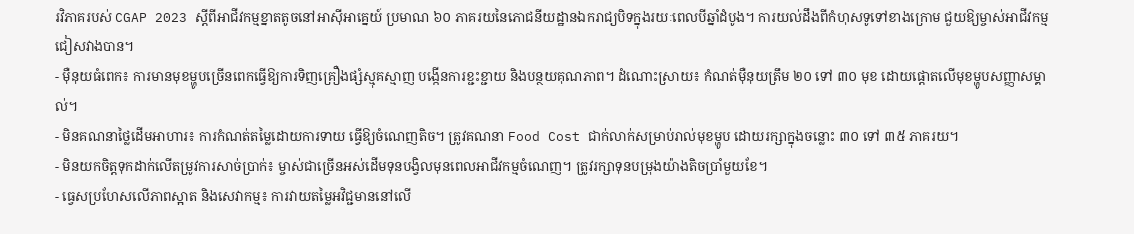រវិភាគរបស់ CGAP 2023 ស្តីពីអាជីវកម្មខ្នាតតូចនៅអាស៊ីអាគ្នេយ៍ ប្រមាណ ៦០ ភាគរយនៃភោជនីយដ្ឋានឯករាជ្យបិទក្នុងរយៈពេលបីឆ្នាំដំបូង។ ការយល់ដឹងពីកំហុសទូទៅខាងក្រោម ជួយឱ្យម្ចាស់អាជីវកម្មជៀសវាងបាន។
- ម៉ឺនុយធំពេក៖ ការមានមុខម្ហូបច្រើនពេកធ្វើឱ្យការទិញគ្រឿងផ្សំស្មុគស្មាញ បង្កើនការខ្ជះខ្ជាយ និងបន្ថយគុណភាព។ ដំណោះស្រាយ៖ កំណត់ម៉ឺនុយត្រឹម ២០ ទៅ ៣០ មុខ ដោយផ្តោតលើមុខម្ហូបសញ្ញាសម្គាល់។
- មិនគណនាថ្លៃដើមអាហារ៖ ការកំណត់តម្លៃដោយការទាយ ធ្វើឱ្យចំណេញតិច។ ត្រូវគណនា Food Cost ជាក់លាក់សម្រាប់រាល់មុខម្ហូប ដោយរក្សាក្នុងចន្លោះ ៣០ ទៅ ៣៥ ភាគរយ។
- មិនយកចិត្តទុកដាក់លើតម្រូវការសាច់ប្រាក់៖ ម្ចាស់ជាច្រើនអស់ដើមទុនបង្វិលមុនពេលអាជីវកម្មចំណេញ។ ត្រូវរក្សាទុនបម្រុងយ៉ាងតិចប្រាំមួយខែ។
- ធ្វេសប្រហែសលើភាពស្អាត និងសេវាកម្ម៖ ការវាយតម្លៃអវិជ្ជមាននៅលើ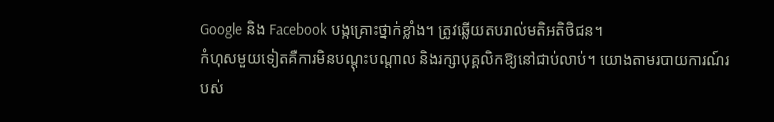Google និង Facebook បង្កគ្រោះថ្នាក់ខ្លាំង។ ត្រូវឆ្លើយតបរាល់មតិអតិថិជន។
កំហុសមួយទៀតគឺការមិនបណ្តុះបណ្តាល និងរក្សាបុគ្គលិកឱ្យនៅជាប់លាប់។ យោងតាមរបាយការណ៍របស់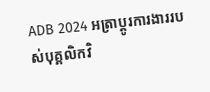ADB 2024 អត្រាប្តូរការងាររបស់បុគ្គលិកវិ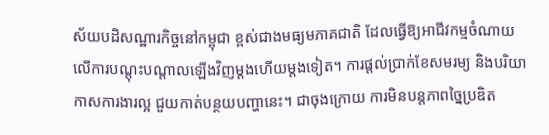ស័យបដិសណ្ឋារកិច្ចនៅកម្ពុជា ខ្ពស់ជាងមធ្យមភាគជាតិ ដែលធ្វើឱ្យអាជីវកម្មចំណាយលើការបណ្តុះបណ្តាលឡើងវិញម្តងហើយម្តងទៀត។ ការផ្តល់ប្រាក់ខែសមរម្យ និងបរិយាកាសការងារល្អ ជួយកាត់បន្ថយបញ្ហានេះ។ ជាចុងក្រោយ ការមិនបន្តភាពច្នៃប្រឌិត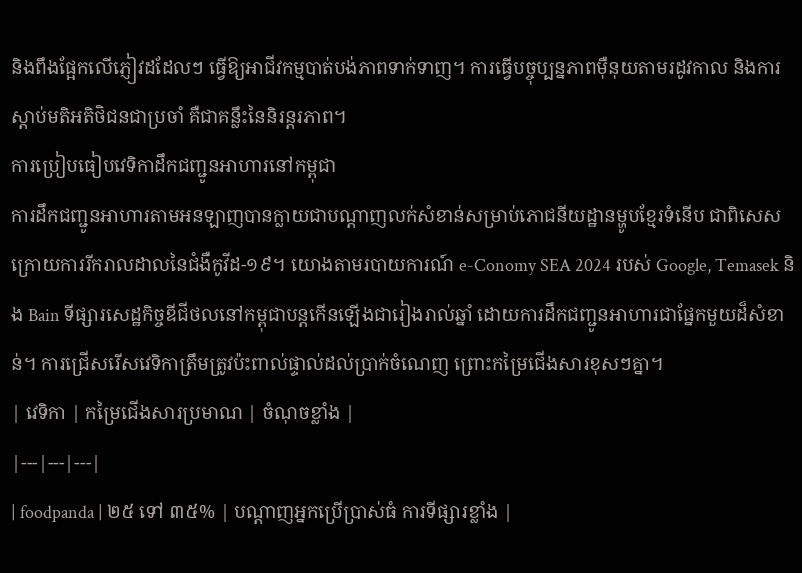និងពឹងផ្អែកលើភ្ញៀវដដែលៗ ធ្វើឱ្យអាជីវកម្មបាត់បង់ភាពទាក់ទាញ។ ការធ្វើបច្ចុប្បន្នភាពម៉ឺនុយតាមរដូវកាល និងការស្តាប់មតិអតិថិជនជាប្រចាំ គឺជាគន្លឹះនៃនិរន្តរភាព។
ការប្រៀបធៀបវេទិកាដឹកជញ្ជូនអាហារនៅកម្ពុជា
ការដឹកជញ្ជូនអាហារតាមអនឡាញបានក្លាយជាបណ្តាញលក់សំខាន់សម្រាប់ភោជនីយដ្ឋានម្ហូបខ្មែរទំនើប ជាពិសេសក្រោយការរីករាលដាលនៃជំងឺកូវីដ-១៩។ យោងតាមរបាយការណ៍ e-Conomy SEA 2024 របស់ Google, Temasek និង Bain ទីផ្សារសេដ្ឋកិច្ចឌីជីថលនៅកម្ពុជាបន្តកើនឡើងជារៀងរាល់ឆ្នាំ ដោយការដឹកជញ្ជូនអាហារជាផ្នែកមួយដ៏សំខាន់។ ការជ្រើសរើសវេទិកាត្រឹមត្រូវប៉ះពាល់ផ្ទាល់ដល់ប្រាក់ចំណេញ ព្រោះកម្រៃជើងសារខុសៗគ្នា។
| វេទិកា | កម្រៃជើងសារប្រមាណ | ចំណុចខ្លាំង |
|---|---|---|
| foodpanda | ២៥ ទៅ ៣៥% | បណ្តាញអ្នកប្រើប្រាស់ធំ ការទីផ្សារខ្លាំង |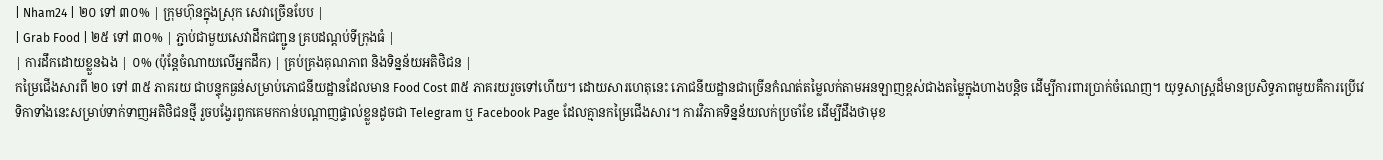| Nham24 | ២០ ទៅ ៣០% | ក្រុមហ៊ុនក្នុងស្រុក សេវាច្រើនបែប |
| Grab Food | ២៥ ទៅ ៣០% | ភ្ជាប់ជាមួយសេវាដឹកជញ្ជូន គ្របដណ្តប់ទីក្រុងធំ |
| ការដឹកដោយខ្លួនឯង | ០% (ប៉ុន្តែចំណាយលើអ្នកដឹក) | គ្រប់គ្រងគុណភាព និងទិន្នន័យអតិថិជន |
កម្រៃជើងសារពី ២០ ទៅ ៣៥ ភាគរយ ជាបន្ទុកធ្ងន់សម្រាប់ភោជនីយដ្ឋានដែលមាន Food Cost ៣៥ ភាគរយរួចទៅហើយ។ ដោយសារហេតុនេះ ភោជនីយដ្ឋានជាច្រើនកំណត់តម្លៃលក់តាមអនឡាញខ្ពស់ជាងតម្លៃក្នុងហាងបន្តិច ដើម្បីការពារប្រាក់ចំណេញ។ យុទ្ធសាស្ត្រដ៏មានប្រសិទ្ធភាពមួយគឺការប្រើវេទិកាទាំងនេះសម្រាប់ទាក់ទាញអតិថិជនថ្មី រួចបង្វែរពួកគេមកកាន់បណ្តាញផ្ទាល់ខ្លួនដូចជា Telegram ឬ Facebook Page ដែលគ្មានកម្រៃជើងសារ។ ការវិភាគទិន្នន័យលក់ប្រចាំខែ ដើម្បីដឹងថាមុខ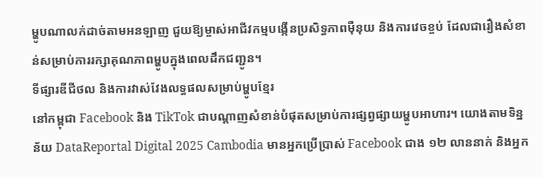ម្ហូបណាលក់ដាច់តាមអនឡាញ ជួយឱ្យម្ចាស់អាជីវកម្មបង្កើនប្រសិទ្ធភាពម៉ឺនុយ និងការវេចខ្ចប់ ដែលជារឿងសំខាន់សម្រាប់ការរក្សាគុណភាពម្ហូបក្នុងពេលដឹកជញ្ជូន។
ទីផ្សារឌីជីថល និងការវាស់វែងលទ្ធផលសម្រាប់ម្ហូបខ្មែរ
នៅកម្ពុជា Facebook និង TikTok ជាបណ្តាញសំខាន់បំផុតសម្រាប់ការផ្សព្វផ្សាយម្ហូបអាហារ។ យោងតាមទិន្នន័យ DataReportal Digital 2025 Cambodia មានអ្នកប្រើប្រាស់ Facebook ជាង ១២ លាននាក់ និងអ្នក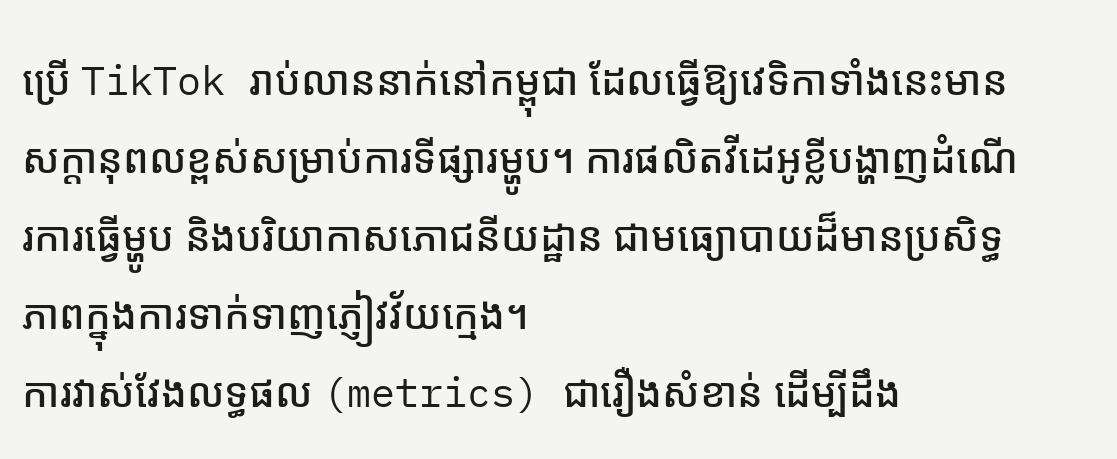ប្រើ TikTok រាប់លាននាក់នៅកម្ពុជា ដែលធ្វើឱ្យវេទិកាទាំងនេះមានសក្តានុពលខ្ពស់សម្រាប់ការទីផ្សារម្ហូប។ ការផលិតវីដេអូខ្លីបង្ហាញដំណើរការធ្វើម្ហូប និងបរិយាកាសភោជនីយដ្ឋាន ជាមធ្យោបាយដ៏មានប្រសិទ្ធភាពក្នុងការទាក់ទាញភ្ញៀវវ័យក្មេង។
ការវាស់វែងលទ្ធផល (metrics) ជារឿងសំខាន់ ដើម្បីដឹង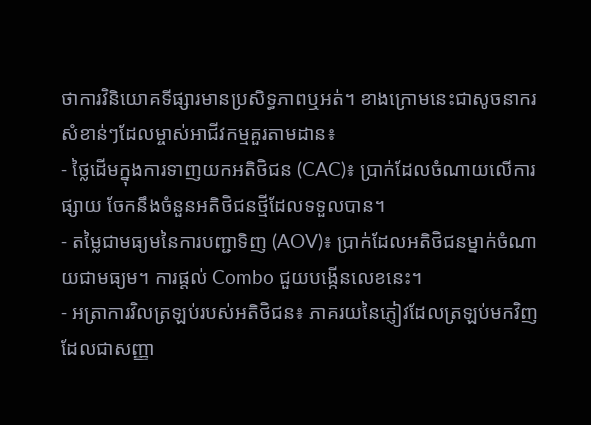ថាការវិនិយោគទីផ្សារមានប្រសិទ្ធភាពឬអត់។ ខាងក្រោមនេះជាសូចនាករសំខាន់ៗដែលម្ចាស់អាជីវកម្មគួរតាមដាន៖
- ថ្លៃដើមក្នុងការទាញយកអតិថិជន (CAC)៖ ប្រាក់ដែលចំណាយលើការផ្សាយ ចែកនឹងចំនួនអតិថិជនថ្មីដែលទទួលបាន។
- តម្លៃជាមធ្យមនៃការបញ្ជាទិញ (AOV)៖ ប្រាក់ដែលអតិថិជនម្នាក់ចំណាយជាមធ្យម។ ការផ្តល់ Combo ជួយបង្កើនលេខនេះ។
- អត្រាការវិលត្រឡប់របស់អតិថិជន៖ ភាគរយនៃភ្ញៀវដែលត្រឡប់មកវិញ ដែលជាសញ្ញា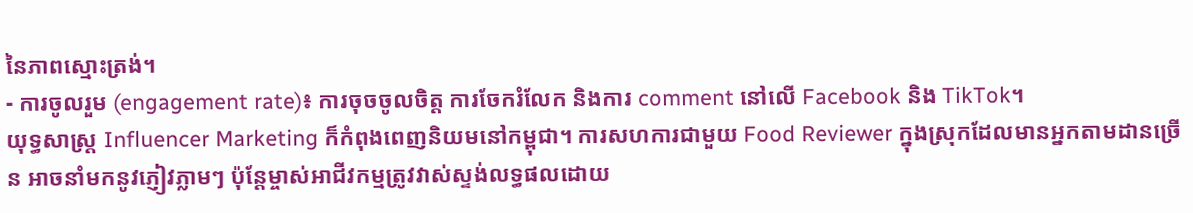នៃភាពស្មោះត្រង់។
- ការចូលរួម (engagement rate)៖ ការចុចចូលចិត្ត ការចែករំលែក និងការ comment នៅលើ Facebook និង TikTok។
យុទ្ធសាស្ត្រ Influencer Marketing ក៏កំពុងពេញនិយមនៅកម្ពុជា។ ការសហការជាមួយ Food Reviewer ក្នុងស្រុកដែលមានអ្នកតាមដានច្រើន អាចនាំមកនូវភ្ញៀវភ្លាមៗ ប៉ុន្តែម្ចាស់អាជីវកម្មត្រូវវាស់ស្ទង់លទ្ធផលដោយ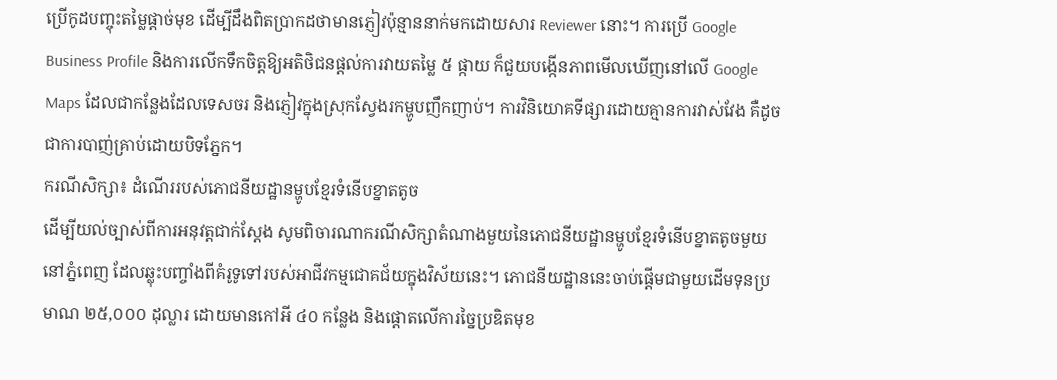ប្រើកូដបញ្ចុះតម្លៃផ្តាច់មុខ ដើម្បីដឹងពិតប្រាកដថាមានភ្ញៀវប៉ុន្មាននាក់មកដោយសារ Reviewer នោះ។ ការប្រើ Google Business Profile និងការលើកទឹកចិត្តឱ្យអតិថិជនផ្តល់ការវាយតម្លៃ ៥ ផ្កាយ ក៏ជួយបង្កើនភាពមើលឃើញនៅលើ Google Maps ដែលជាកន្លែងដែលទេសចរ និងភ្ញៀវក្នុងស្រុកស្វែងរកម្ហូបញឹកញាប់។ ការវិនិយោគទីផ្សារដោយគ្មានការវាស់វែង គឺដូចជាការបាញ់គ្រាប់ដោយបិទភ្នែក។
ករណីសិក្សា៖ ដំណើររបស់ភោជនីយដ្ឋានម្ហូបខ្មែរទំនើបខ្នាតតូច
ដើម្បីយល់ច្បាស់ពីការអនុវត្តជាក់ស្តែង សូមពិចារណាករណីសិក្សាតំណាងមួយនៃភោជនីយដ្ឋានម្ហូបខ្មែរទំនើបខ្នាតតូចមួយនៅភ្នំពេញ ដែលឆ្លុះបញ្ចាំងពីគំរូទូទៅរបស់អាជីវកម្មជោគជ័យក្នុងវិស័យនេះ។ ភោជនីយដ្ឋាននេះចាប់ផ្តើមជាមួយដើមទុនប្រមាណ ២៥,០០០ ដុល្លារ ដោយមានកៅអី ៤០ កន្លែង និងផ្តោតលើការច្នៃប្រឌិតមុខ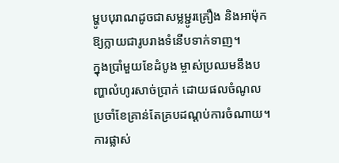ម្ហូបបុរាណដូចជាសម្លម្ជូរគ្រឿង និងអាម៉ុក ឱ្យក្លាយជារូបរាងទំនើបទាក់ទាញ។
ក្នុងប្រាំមួយខែដំបូង ម្ចាស់ប្រឈមនឹងបញ្ហាលំហូរសាច់ប្រាក់ ដោយផលចំណូលប្រចាំខែគ្រាន់តែគ្របដណ្តប់ការចំណាយ។ ការផ្លាស់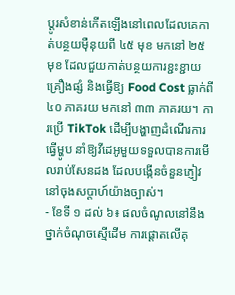ប្តូរសំខាន់កើតឡើងនៅពេលដែលគេកាត់បន្ថយម៉ឺនុយពី ៤៥ មុខ មកនៅ ២៥ មុខ ដែលជួយកាត់បន្ថយការខ្ជះខ្ជាយគ្រឿងផ្សំ និងធ្វើឱ្យ Food Cost ធ្លាក់ពី ៤០ ភាគរយ មកនៅ ៣៣ ភាគរយ។ ការប្រើ TikTok ដើម្បីបង្ហាញដំណើរការធ្វើម្ហូប នាំឱ្យវីដេអូមួយទទួលបានការមើលរាប់សែនដង ដែលបង្កើនចំនួនភ្ញៀវនៅចុងសប្តាហ៍យ៉ាងច្បាស់។
- ខែទី ១ ដល់ ៦៖ ផលចំណូលនៅនឹងថ្នាក់ចំណុចស្មើដើម ការផ្តោតលើគុ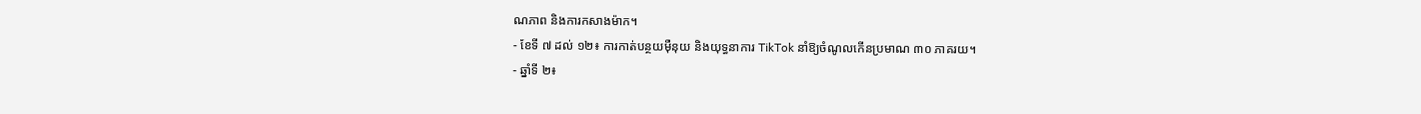ណភាព និងការកសាងម៉ាក។
- ខែទី ៧ ដល់ ១២៖ ការកាត់បន្ថយម៉ឺនុយ និងយុទ្ធនាការ TikTok នាំឱ្យចំណូលកើនប្រមាណ ៣០ ភាគរយ។
- ឆ្នាំទី ២៖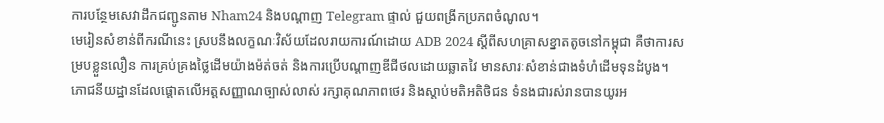ការបន្ថែមសេវាដឹកជញ្ជូនតាម Nham24 និងបណ្តាញ Telegram ផ្ទាល់ ជួយពង្រីកប្រភពចំណូល។
មេរៀនសំខាន់ពីករណីនេះ ស្របនឹងលក្ខណៈវិស័យដែលរាយការណ៍ដោយ ADB 2024 ស្តីពីសហគ្រាសខ្នាតតូចនៅកម្ពុជា គឺថាការសម្របខ្លួនលឿន ការគ្រប់គ្រងថ្លៃដើមយ៉ាងម៉ត់ចត់ និងការប្រើបណ្តាញឌីជីថលដោយឆ្លាតវៃ មានសារៈសំខាន់ជាងទំហំដើមទុនដំបូង។ ភោជនីយដ្ឋានដែលផ្តោតលើអត្តសញ្ញាណច្បាស់លាស់ រក្សាគុណភាពថេរ និងស្តាប់មតិអតិថិជន ទំនងជារស់រានបានយូរអ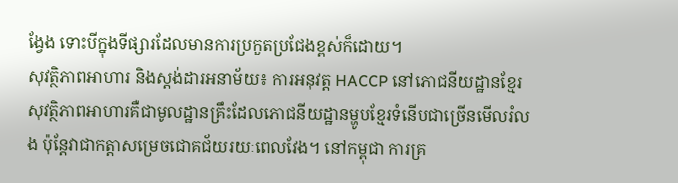ង្វែង ទោះបីក្នុងទីផ្សារដែលមានការប្រកួតប្រជែងខ្ពស់ក៏ដោយ។
សុវត្ថិភាពអាហារ និងស្តង់ដារអនាម័យ៖ ការអនុវត្ត HACCP នៅភោជនីយដ្ឋានខ្មែរ
សុវត្ថិភាពអាហារគឺជាមូលដ្ឋានគ្រឹះដែលភោជនីយដ្ឋានម្ហូបខ្មែរទំនើបជាច្រើនមើលរំលង ប៉ុន្តែវាជាកត្តាសម្រេចជោគជ័យរយៈពេលវែង។ នៅកម្ពុជា ការគ្រ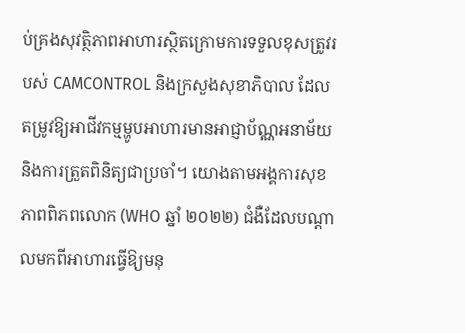ប់គ្រងសុវត្ថិភាពអាហារស្ថិតក្រោមការទទួលខុសត្រូវរបស់ CAMCONTROL និងក្រសួងសុខាភិបាល ដែលតម្រូវឱ្យអាជីវកម្មម្ហូបអាហារមានអាជ្ញាប័ណ្ណអនាម័យ និងការត្រួតពិនិត្យជាប្រចាំ។ យោងតាមអង្គការសុខភាពពិភពលោក (WHO ឆ្នាំ ២០២២) ជំងឺដែលបណ្តាលមកពីអាហារធ្វើឱ្យមនុ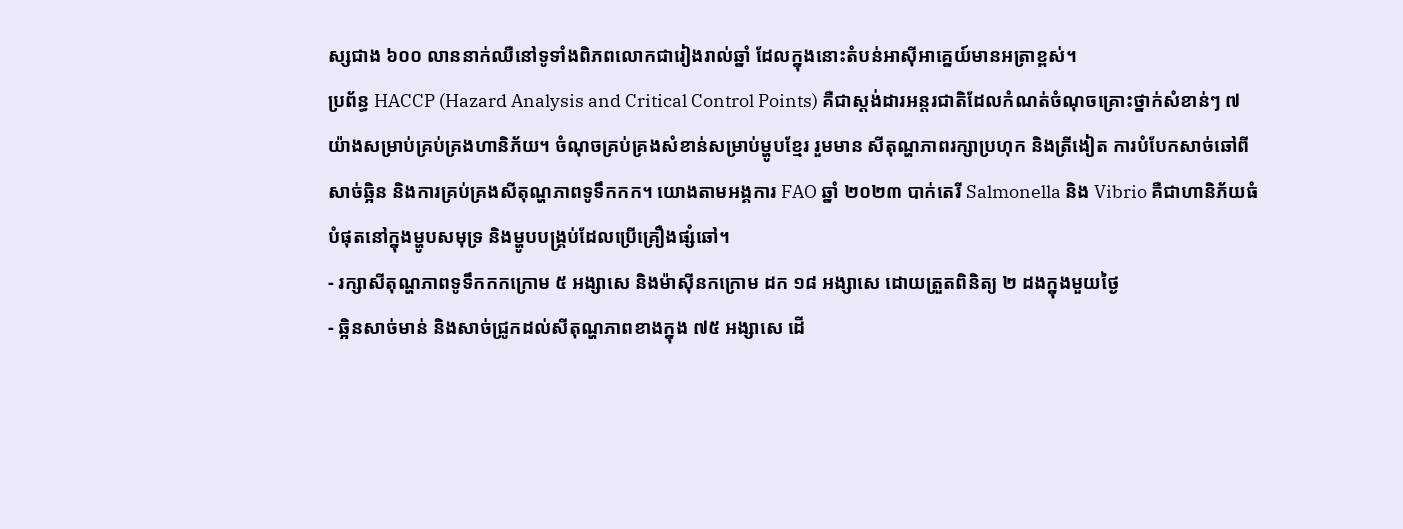ស្សជាង ៦០០ លាននាក់ឈឺនៅទូទាំងពិភពលោកជារៀងរាល់ឆ្នាំ ដែលក្នុងនោះតំបន់អាស៊ីអាគ្នេយ៍មានអត្រាខ្ពស់។
ប្រព័ន្ធ HACCP (Hazard Analysis and Critical Control Points) គឺជាស្តង់ដារអន្តរជាតិដែលកំណត់ចំណុចគ្រោះថ្នាក់សំខាន់ៗ ៧ យ៉ាងសម្រាប់គ្រប់គ្រងហានិភ័យ។ ចំណុចគ្រប់គ្រងសំខាន់សម្រាប់ម្ហូបខ្មែរ រួមមាន សីតុណ្ហភាពរក្សាប្រហុក និងត្រីងៀត ការបំបែកសាច់ឆៅពីសាច់ឆ្អិន និងការគ្រប់គ្រងសីតុណ្ហភាពទូទឹកកក។ យោងតាមអង្គការ FAO ឆ្នាំ ២០២៣ បាក់តេរី Salmonella និង Vibrio គឺជាហានិភ័យធំបំផុតនៅក្នុងម្ហូបសមុទ្រ និងម្ហូបបង្គ្រប់ដែលប្រើគ្រឿងផ្សំឆៅ។
- រក្សាសីតុណ្ហភាពទូទឹកកកក្រោម ៥ អង្សាសេ និងម៉ាស៊ីនកក្រោម ដក ១៨ អង្សាសេ ដោយត្រួតពិនិត្យ ២ ដងក្នុងមួយថ្ងៃ
- ឆ្អិនសាច់មាន់ និងសាច់ជ្រូកដល់សីតុណ្ហភាពខាងក្នុង ៧៥ អង្សាសេ ដើ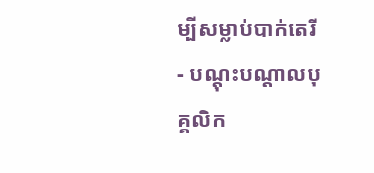ម្បីសម្លាប់បាក់តេរី
- បណ្តុះបណ្តាលបុគ្គលិក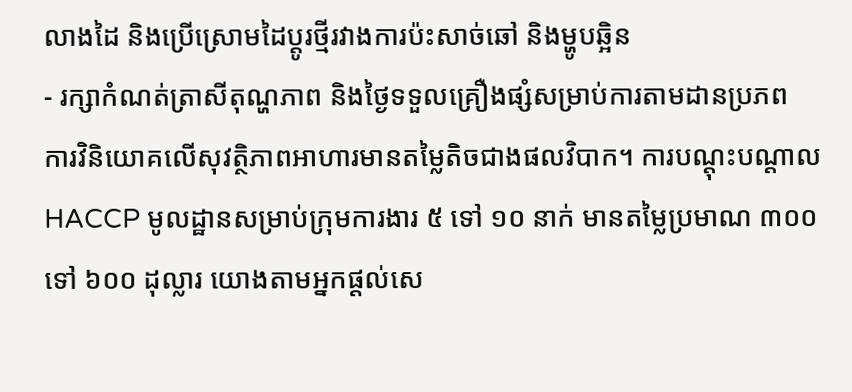លាងដៃ និងប្រើស្រោមដៃប្តូរថ្មីរវាងការប៉ះសាច់ឆៅ និងម្ហូបឆ្អិន
- រក្សាកំណត់ត្រាសីតុណ្ហភាព និងថ្ងៃទទួលគ្រឿងផ្សំសម្រាប់ការតាមដានប្រភព
ការវិនិយោគលើសុវត្ថិភាពអាហារមានតម្លៃតិចជាងផលវិបាក។ ការបណ្តុះបណ្តាល HACCP មូលដ្ឋានសម្រាប់ក្រុមការងារ ៥ ទៅ ១០ នាក់ មានតម្លៃប្រមាណ ៣០០ ទៅ ៦០០ ដុល្លារ យោងតាមអ្នកផ្តល់សេ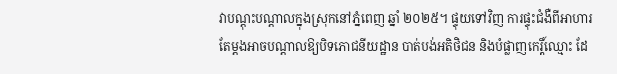វាបណ្តុះបណ្តាលក្នុងស្រុកនៅភ្នំពេញ ឆ្នាំ ២០២៥។ ផ្ទុយទៅវិញ ការផ្ទុះជំងឺពីអាហារតែម្តងអាចបណ្តាលឱ្យបិទភោជនីយដ្ឋាន បាត់បង់អតិថិជន និងបំផ្លាញកេរ្តិ៍ឈ្មោះ ដែ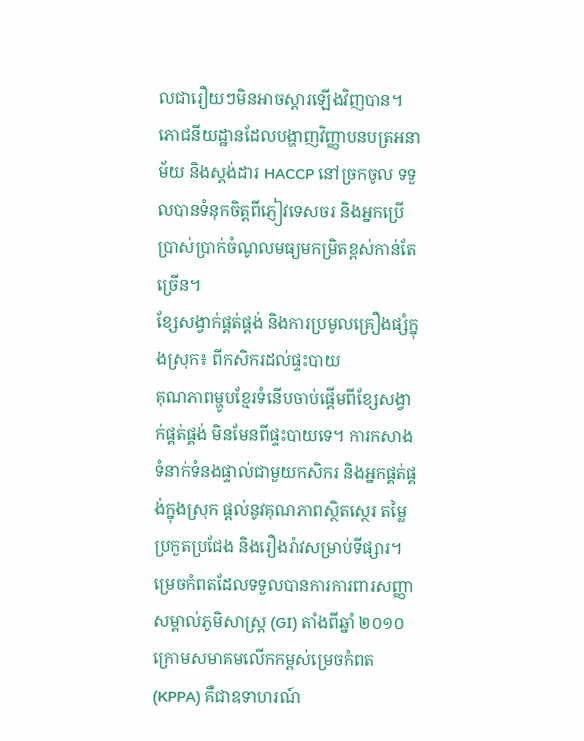លជារឿយៗមិនអាចស្តារឡើងវិញបាន។ ភោជនីយដ្ឋានដែលបង្ហាញវិញ្ញាបនបត្រអនាម័យ និងស្តង់ដារ HACCP នៅច្រកចូល ទទួលបានទំនុកចិត្តពីភ្ញៀវទេសចរ និងអ្នកប្រើប្រាស់ប្រាក់ចំណូលមធ្យមកម្រិតខ្ពស់កាន់តែច្រើន។
ខ្សែសង្វាក់ផ្គត់ផ្គង់ និងការប្រមូលគ្រឿងផ្សំក្នុងស្រុក៖ ពីកសិករដល់ផ្ទះបាយ
គុណភាពម្ហូបខ្មែរទំនើបចាប់ផ្តើមពីខ្សែសង្វាក់ផ្គត់ផ្គង់ មិនមែនពីផ្ទះបាយទេ។ ការកសាងទំនាក់ទំនងផ្ទាល់ជាមួយកសិករ និងអ្នកផ្គត់ផ្គង់ក្នុងស្រុក ផ្តល់នូវគុណភាពស្ថិតស្ថេរ តម្លៃប្រកួតប្រជែង និងរឿងរ៉ាវសម្រាប់ទីផ្សារ។ ម្រេចកំពតដែលទទួលបានការការពារសញ្ញាសម្គាល់ភូមិសាស្ត្រ (GI) តាំងពីឆ្នាំ ២០១០ ក្រោមសមាគមលើកកម្ពស់ម្រេចកំពត (KPPA) គឺជាឧទាហរណ៍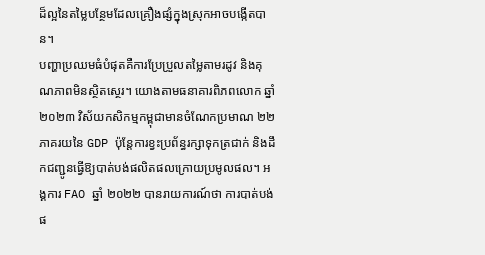ដ៏ល្អនៃតម្លៃបន្ថែមដែលគ្រឿងផ្សំក្នុងស្រុកអាចបង្កើតបាន។
បញ្ហាប្រឈមធំបំផុតគឺការប្រែប្រួលតម្លៃតាមរដូវ និងគុណភាពមិនស្ថិតស្ថេរ។ យោងតាមធនាគារពិភពលោក ឆ្នាំ ២០២៣ វិស័យកសិកម្មកម្ពុជាមានចំណែកប្រមាណ ២២ ភាគរយនៃ GDP ប៉ុន្តែការខ្វះប្រព័ន្ធរក្សាទុកត្រជាក់ និងដឹកជញ្ជូនធ្វើឱ្យបាត់បង់ផលិតផលក្រោយប្រមូលផល។ អង្គការ FAO ឆ្នាំ ២០២២ បានរាយការណ៍ថា ការបាត់បង់ផ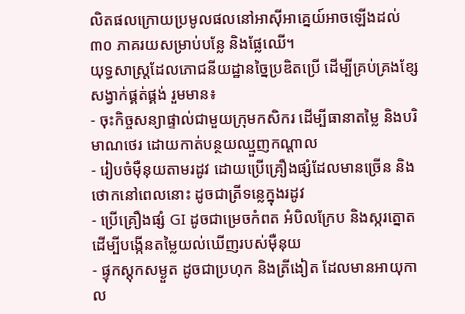លិតផលក្រោយប្រមូលផលនៅអាស៊ីអាគ្នេយ៍អាចឡើងដល់ ៣០ ភាគរយសម្រាប់បន្លែ និងផ្លែឈើ។
យុទ្ធសាស្ត្រដែលភោជនីយដ្ឋានច្នៃប្រឌិតប្រើ ដើម្បីគ្រប់គ្រងខ្សែសង្វាក់ផ្គត់ផ្គង់ រួមមាន៖
- ចុះកិច្ចសន្យាផ្ទាល់ជាមួយក្រុមកសិករ ដើម្បីធានាតម្លៃ និងបរិមាណថេរ ដោយកាត់បន្ថយឈ្មួញកណ្តាល
- រៀបចំម៉ឺនុយតាមរដូវ ដោយប្រើគ្រឿងផ្សំដែលមានច្រើន និងថោកនៅពេលនោះ ដូចជាត្រីទន្លេក្នុងរដូវ
- ប្រើគ្រឿងផ្សំ GI ដូចជាម្រេចកំពត អំបិលក្រែប និងស្ករត្នោត ដើម្បីបង្កើនតម្លៃយល់ឃើញរបស់ម៉ឺនុយ
- ផ្ទុកស្តុកសម្ងួត ដូចជាប្រហុក និងត្រីងៀត ដែលមានអាយុកាល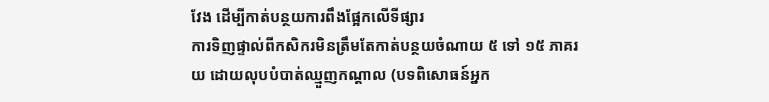វែង ដើម្បីកាត់បន្ថយការពឹងផ្អែកលើទីផ្សារ
ការទិញផ្ទាល់ពីកសិករមិនត្រឹមតែកាត់បន្ថយចំណាយ ៥ ទៅ ១៥ ភាគរយ ដោយលុបបំបាត់ឈ្មួញកណ្តាល (បទពិសោធន៍អ្នក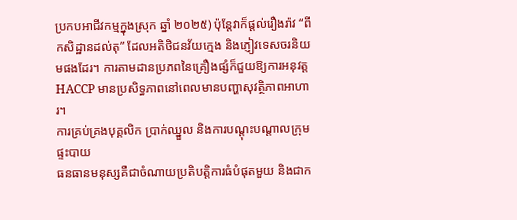ប្រកបអាជីវកម្មក្នុងស្រុក ឆ្នាំ ២០២៥) ប៉ុន្តែវាក៏ផ្តល់រឿងរ៉ាវ “ពីកសិដ្ឋានដល់តុ” ដែលអតិថិជនវ័យក្មេង និងភ្ញៀវទេសចរនិយមផងដែរ។ ការតាមដានប្រភពនៃគ្រឿងផ្សំក៏ជួយឱ្យការអនុវត្ត HACCP មានប្រសិទ្ធភាពនៅពេលមានបញ្ហាសុវត្ថិភាពអាហារ។
ការគ្រប់គ្រងបុគ្គលិក ប្រាក់ឈ្នួល និងការបណ្តុះបណ្តាលក្រុមផ្ទះបាយ
ធនធានមនុស្សគឺជាចំណាយប្រតិបត្តិការធំបំផុតមួយ និងជាក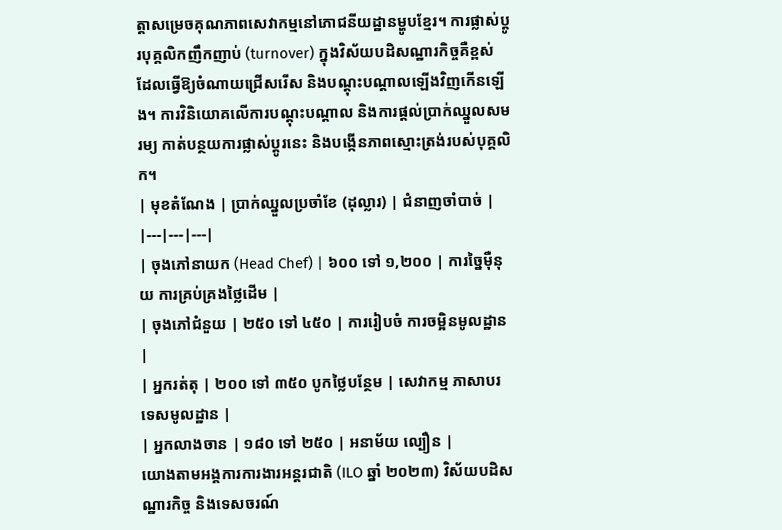ត្តាសម្រេចគុណភាពសេវាកម្មនៅភោជនីយដ្ឋានម្ហូបខ្មែរ។ ការផ្លាស់ប្តូរបុគ្គលិកញឹកញាប់ (turnover) ក្នុងវិស័យបដិសណ្ឋារកិច្ចគឺខ្ពស់ ដែលធ្វើឱ្យចំណាយជ្រើសរើស និងបណ្តុះបណ្តាលឡើងវិញកើនឡើង។ ការវិនិយោគលើការបណ្តុះបណ្តាល និងការផ្តល់ប្រាក់ឈ្នួលសមរម្យ កាត់បន្ថយការផ្លាស់ប្តូរនេះ និងបង្កើនភាពស្មោះត្រង់របស់បុគ្គលិក។
| មុខតំណែង | ប្រាក់ឈ្នួលប្រចាំខែ (ដុល្លារ) | ជំនាញចាំបាច់ |
|---|---|---|
| ចុងភៅនាយក (Head Chef) | ៦០០ ទៅ ១,២០០ | ការច្នៃម៉ឺនុយ ការគ្រប់គ្រងថ្លៃដើម |
| ចុងភៅជំនួយ | ២៥០ ទៅ ៤៥០ | ការរៀបចំ ការចម្អិនមូលដ្ឋាន |
| អ្នករត់តុ | ២០០ ទៅ ៣៥០ បូកថ្លៃបន្ថែម | សេវាកម្ម ភាសាបរទេសមូលដ្ឋាន |
| អ្នកលាងចាន | ១៨០ ទៅ ២៥០ | អនាម័យ ល្បឿន |
យោងតាមអង្គការការងារអន្តរជាតិ (ILO ឆ្នាំ ២០២៣) វិស័យបដិសណ្ឋារកិច្ច និងទេសចរណ៍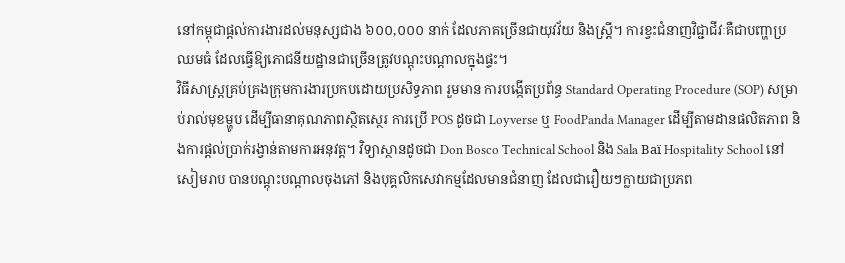នៅកម្ពុជាផ្តល់ការងារដល់មនុស្សជាង ៦០០,០០០ នាក់ ដែលភាគច្រើនជាយុវវ័យ និងស្ត្រី។ ការខ្វះជំនាញវិជ្ជាជីវៈគឺជាបញ្ហាប្រឈមធំ ដែលធ្វើឱ្យភោជនីយដ្ឋានជាច្រើនត្រូវបណ្តុះបណ្តាលក្នុងផ្ទះ។
វិធីសាស្ត្រគ្រប់គ្រងក្រុមការងារប្រកបដោយប្រសិទ្ធភាព រួមមាន ការបង្កើតប្រព័ន្ធ Standard Operating Procedure (SOP) សម្រាប់រាល់មុខម្ហូប ដើម្បីធានាគុណភាពស្ថិតស្ថេរ ការប្រើ POS ដូចជា Loyverse ឬ FoodPanda Manager ដើម្បីតាមដានផលិតភាព និងការផ្តល់ប្រាក់រង្វាន់តាមការអនុវត្ត។ វិទ្យាស្ថានដូចជា Don Bosco Technical School និង Sala Baï Hospitality School នៅសៀមរាប បានបណ្តុះបណ្តាលចុងភៅ និងបុគ្គលិកសេវាកម្មដែលមានជំនាញ ដែលជារឿយៗក្លាយជាប្រភព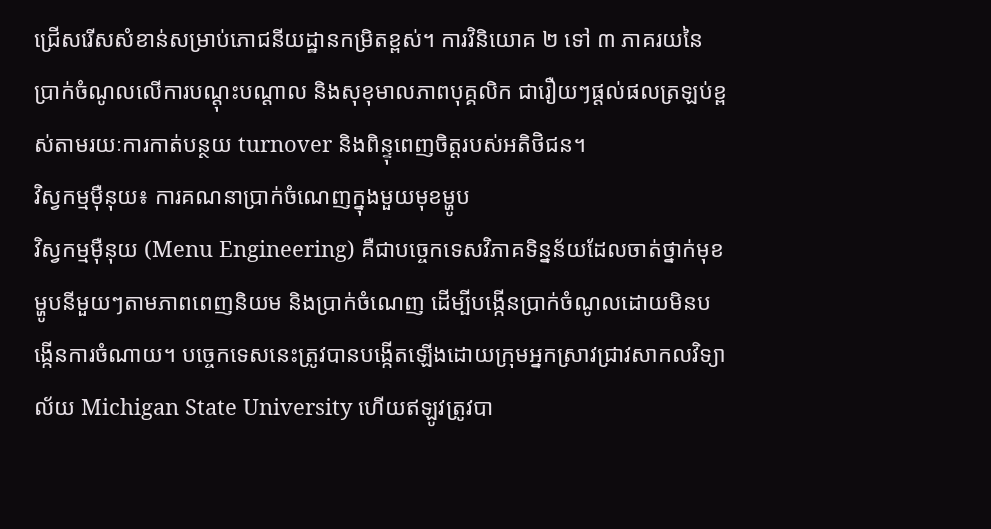ជ្រើសរើសសំខាន់សម្រាប់ភោជនីយដ្ឋានកម្រិតខ្ពស់។ ការវិនិយោគ ២ ទៅ ៣ ភាគរយនៃប្រាក់ចំណូលលើការបណ្តុះបណ្តាល និងសុខុមាលភាពបុគ្គលិក ជារឿយៗផ្តល់ផលត្រឡប់ខ្ពស់តាមរយៈការកាត់បន្ថយ turnover និងពិន្ទុពេញចិត្តរបស់អតិថិជន។
វិស្វកម្មម៉ឺនុយ៖ ការគណនាប្រាក់ចំណេញក្នុងមួយមុខម្ហូប
វិស្វកម្មម៉ឺនុយ (Menu Engineering) គឺជាបច្ចេកទេសវិភាគទិន្នន័យដែលចាត់ថ្នាក់មុខម្ហូបនីមួយៗតាមភាពពេញនិយម និងប្រាក់ចំណេញ ដើម្បីបង្កើនប្រាក់ចំណូលដោយមិនបង្កើនការចំណាយ។ បច្ចេកទេសនេះត្រូវបានបង្កើតឡើងដោយក្រុមអ្នកស្រាវជ្រាវសាកលវិទ្យាល័យ Michigan State University ហើយឥឡូវត្រូវបា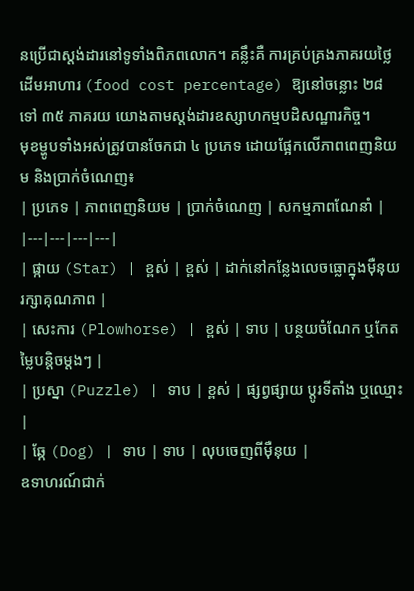នប្រើជាស្តង់ដារនៅទូទាំងពិភពលោក។ គន្លឹះគឺ ការគ្រប់គ្រងភាគរយថ្លៃដើមអាហារ (food cost percentage) ឱ្យនៅចន្លោះ ២៨ ទៅ ៣៥ ភាគរយ យោងតាមស្តង់ដារឧស្សាហកម្មបដិសណ្ឋារកិច្ច។
មុខម្ហូបទាំងអស់ត្រូវបានចែកជា ៤ ប្រភេទ ដោយផ្អែកលើភាពពេញនិយម និងប្រាក់ចំណេញ៖
| ប្រភេទ | ភាពពេញនិយម | ប្រាក់ចំណេញ | សកម្មភាពណែនាំ |
|---|---|---|---|
| ផ្កាយ (Star) | ខ្ពស់ | ខ្ពស់ | ដាក់នៅកន្លែងលេចធ្លោក្នុងម៉ឺនុយ រក្សាគុណភាព |
| សេះការ (Plowhorse) | ខ្ពស់ | ទាប | បន្ថយចំណែក ឬកែតម្លៃបន្តិចម្តងៗ |
| ប្រស្នា (Puzzle) | ទាប | ខ្ពស់ | ផ្សព្វផ្សាយ ប្តូរទីតាំង ឬឈ្មោះ |
| ឆ្កែ (Dog) | ទាប | ទាប | លុបចេញពីម៉ឺនុយ |
ឧទាហរណ៍ជាក់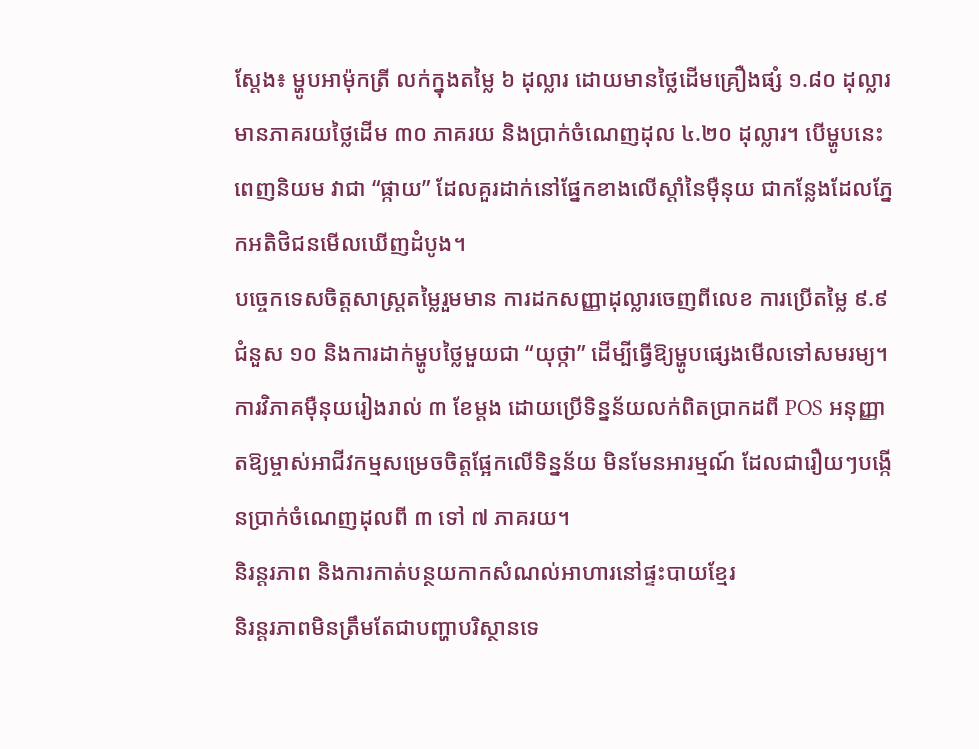ស្តែង៖ ម្ហូបអាម៉ុកត្រី លក់ក្នុងតម្លៃ ៦ ដុល្លារ ដោយមានថ្លៃដើមគ្រឿងផ្សំ ១.៨០ ដុល្លារ មានភាគរយថ្លៃដើម ៣០ ភាគរយ និងប្រាក់ចំណេញដុល ៤.២០ ដុល្លារ។ បើម្ហូបនេះពេញនិយម វាជា “ផ្កាយ” ដែលគួរដាក់នៅផ្នែកខាងលើស្តាំនៃម៉ឺនុយ ជាកន្លែងដែលភ្នែកអតិថិជនមើលឃើញដំបូង។
បច្ចេកទេសចិត្តសាស្ត្រតម្លៃរួមមាន ការដកសញ្ញាដុល្លារចេញពីលេខ ការប្រើតម្លៃ ៩.៩ ជំនួស ១០ និងការដាក់ម្ហូបថ្លៃមួយជា “យុថ្កា” ដើម្បីធ្វើឱ្យម្ហូបផ្សេងមើលទៅសមរម្យ។ ការវិភាគម៉ឺនុយរៀងរាល់ ៣ ខែម្តង ដោយប្រើទិន្នន័យលក់ពិតប្រាកដពី POS អនុញ្ញាតឱ្យម្ចាស់អាជីវកម្មសម្រេចចិត្តផ្អែកលើទិន្នន័យ មិនមែនអារម្មណ៍ ដែលជារឿយៗបង្កើនប្រាក់ចំណេញដុលពី ៣ ទៅ ៧ ភាគរយ។
និរន្តរភាព និងការកាត់បន្ថយកាកសំណល់អាហារនៅផ្ទះបាយខ្មែរ
និរន្តរភាពមិនត្រឹមតែជាបញ្ហាបរិស្ថានទេ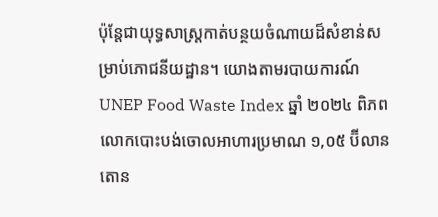ប៉ុន្តែជាយុទ្ធសាស្ត្រកាត់បន្ថយចំណាយដ៏សំខាន់សម្រាប់ភោជនីយដ្ឋាន។ យោងតាមរបាយការណ៍ UNEP Food Waste Index ឆ្នាំ ២០២៤ ពិភពលោកបោះបង់ចោលអាហារប្រមាណ ១,០៥ ប៊ីលានតោន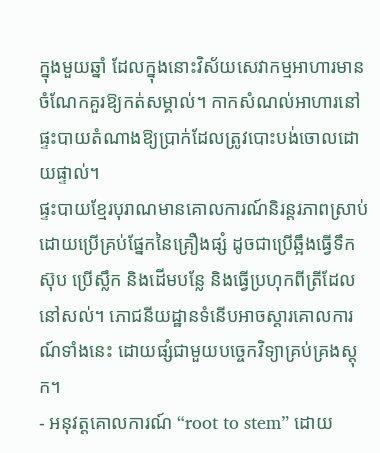ក្នុងមួយឆ្នាំ ដែលក្នុងនោះវិស័យសេវាកម្មអាហារមានចំណែកគួរឱ្យកត់សម្គាល់។ កាកសំណល់អាហារនៅផ្ទះបាយតំណាងឱ្យប្រាក់ដែលត្រូវបោះបង់ចោលដោយផ្ទាល់។
ផ្ទះបាយខ្មែរបុរាណមានគោលការណ៍និរន្តរភាពស្រាប់ ដោយប្រើគ្រប់ផ្នែកនៃគ្រឿងផ្សំ ដូចជាប្រើឆ្អឹងធ្វើទឹកស៊ុប ប្រើស្លឹក និងដើមបន្លែ និងធ្វើប្រហុកពីត្រីដែលនៅសល់។ ភោជនីយដ្ឋានទំនើបអាចស្តារគោលការណ៍ទាំងនេះ ដោយផ្សំជាមួយបច្ចេកវិទ្យាគ្រប់គ្រងស្តុក។
- អនុវត្តគោលការណ៍ “root to stem” ដោយ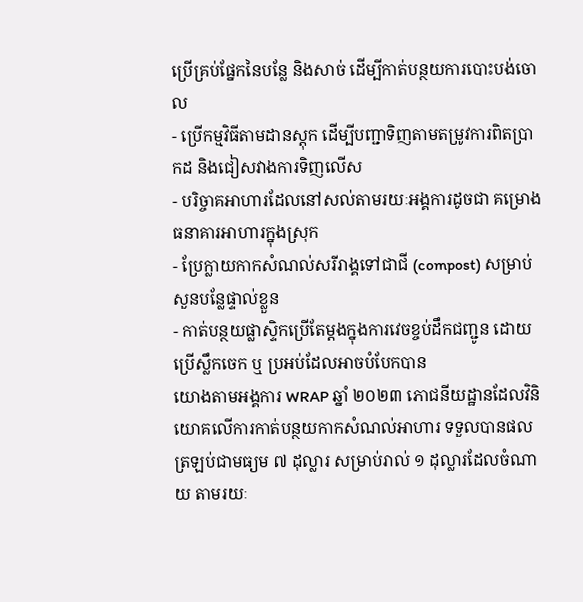ប្រើគ្រប់ផ្នែកនៃបន្លែ និងសាច់ ដើម្បីកាត់បន្ថយការបោះបង់ចោល
- ប្រើកម្មវិធីតាមដានស្តុក ដើម្បីបញ្ជាទិញតាមតម្រូវការពិតប្រាកដ និងជៀសវាងការទិញលើស
- បរិច្ចាគអាហារដែលនៅសល់តាមរយៈអង្គការដូចជា គម្រោងធនាគារអាហារក្នុងស្រុក
- ប្រែក្លាយកាកសំណល់សរីរាង្គទៅជាជី (compost) សម្រាប់សួនបន្លែផ្ទាល់ខ្លួន
- កាត់បន្ថយផ្លាស្ទិកប្រើតែម្តងក្នុងការវេចខ្ចប់ដឹកជញ្ជូន ដោយប្រើស្លឹកចេក ឬ ប្រអប់ដែលអាចបំបែកបាន
យោងតាមអង្គការ WRAP ឆ្នាំ ២០២៣ ភោជនីយដ្ឋានដែលវិនិយោគលើការកាត់បន្ថយកាកសំណល់អាហារ ទទួលបានផលត្រឡប់ជាមធ្យម ៧ ដុល្លារ សម្រាប់រាល់ ១ ដុល្លារដែលចំណាយ តាមរយៈ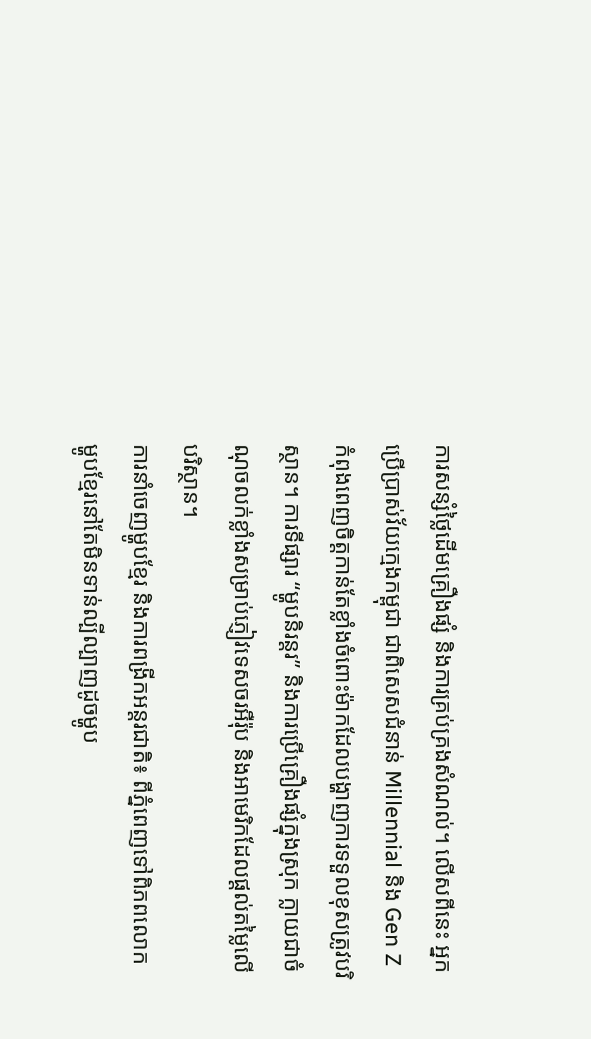ការសន្សំថ្លៃដើមគ្រឿងផ្សំ និងការគ្រប់គ្រងសំណល់។ លើសពីនេះ អ្នកប្រើប្រាស់វ័យក្មេងកម្ពុជា ជាពិសេសជំនាន់ Millennial និង Gen Z កំពុងពេញចិត្តកាន់តែខ្លាំងចំពោះម៉ាកដែលបង្ហាញការទទួលខុសត្រូវបរិស្ថាន។ ការទីផ្សារ “ម្ហូបនិរន្តរ” និងការប្រើគ្រឿងផ្សំក្នុងស្រុក ក្លាយជាចំណុចលក់ខ្លាំងសម្រាប់ភ្ញៀវទេសចរអឺរ៉ុប និងអាមេរិកដែលផ្តល់តម្លៃលើបរិស្ថាន។
ការនាំចេញម្ហូបខ្មែរ និងការពង្រីកអន្តរជាតិ៖ ពីភ្នំពេញទៅពិភពលោក
ម្ហូបខ្មែរនៅតែមិនទាន់ល្បីល្បាញដូចម្ហូប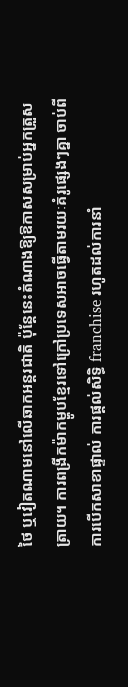ថៃ ឬវៀតណាមនៅលើឆាកអន្តរជាតិ ប៉ុន្តែនេះតំណាងឱ្យឱកាសសម្រាប់អ្នកត្រួសត្រាយ។ ការពង្រីកម៉ាកម្ហូបខ្មែរទៅក្រៅប្រទេសអាចធ្វើតាមរយៈគំរូផ្សេងៗគ្នា ចាប់ពីការបើកសាខាផ្ទាល់ ការផ្តល់សិទ្ធិ franchise រហូតដល់ការនាំ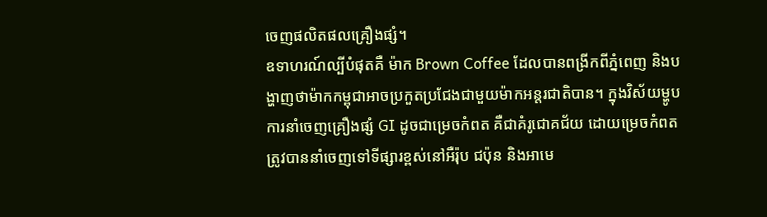ចេញផលិតផលគ្រឿងផ្សំ។
ឧទាហរណ៍ល្បីបំផុតគឺ ម៉ាក Brown Coffee ដែលបានពង្រីកពីភ្នំពេញ និងបង្ហាញថាម៉ាកកម្ពុជាអាចប្រកួតប្រជែងជាមួយម៉ាកអន្តរជាតិបាន។ ក្នុងវិស័យម្ហូប ការនាំចេញគ្រឿងផ្សំ GI ដូចជាម្រេចកំពត គឺជាគំរូជោគជ័យ ដោយម្រេចកំពតត្រូវបាននាំចេញទៅទីផ្សារខ្ពស់នៅអឺរ៉ុប ជប៉ុន និងអាមេ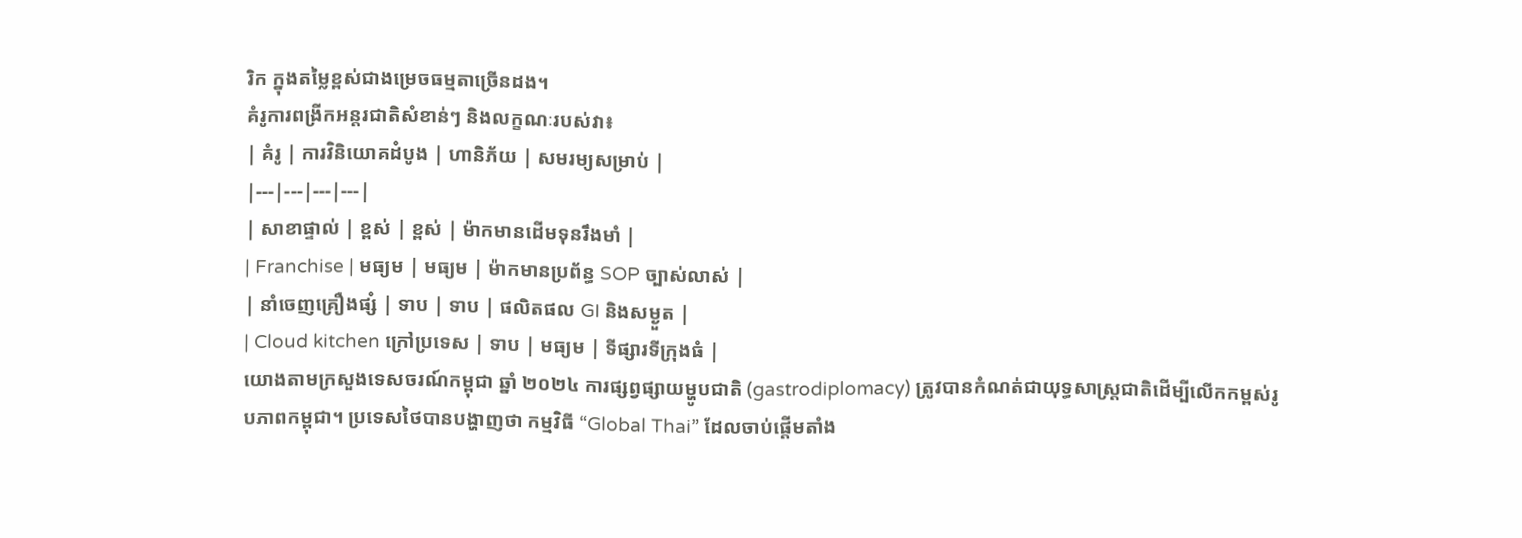រិក ក្នុងតម្លៃខ្ពស់ជាងម្រេចធម្មតាច្រើនដង។
គំរូការពង្រីកអន្តរជាតិសំខាន់ៗ និងលក្ខណៈរបស់វា៖
| គំរូ | ការវិនិយោគដំបូង | ហានិភ័យ | សមរម្យសម្រាប់ |
|---|---|---|---|
| សាខាផ្ទាល់ | ខ្ពស់ | ខ្ពស់ | ម៉ាកមានដើមទុនរឹងមាំ |
| Franchise | មធ្យម | មធ្យម | ម៉ាកមានប្រព័ន្ធ SOP ច្បាស់លាស់ |
| នាំចេញគ្រឿងផ្សំ | ទាប | ទាប | ផលិតផល GI និងសម្ងួត |
| Cloud kitchen ក្រៅប្រទេស | ទាប | មធ្យម | ទីផ្សារទីក្រុងធំ |
យោងតាមក្រសួងទេសចរណ៍កម្ពុជា ឆ្នាំ ២០២៤ ការផ្សព្វផ្សាយម្ហូបជាតិ (gastrodiplomacy) ត្រូវបានកំណត់ជាយុទ្ធសាស្ត្រជាតិដើម្បីលើកកម្ពស់រូបភាពកម្ពុជា។ ប្រទេសថៃបានបង្ហាញថា កម្មវិធី “Global Thai” ដែលចាប់ផ្តើមតាំង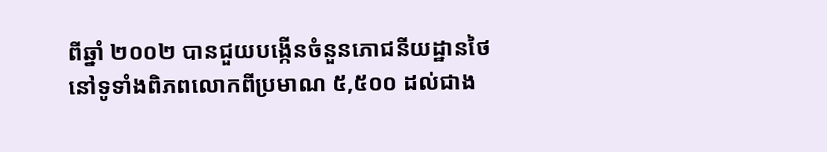ពីឆ្នាំ ២០០២ បានជួយបង្កើនចំនួនភោជនីយដ្ឋានថៃនៅទូទាំងពិភពលោកពីប្រមាណ ៥,៥០០ ដល់ជាង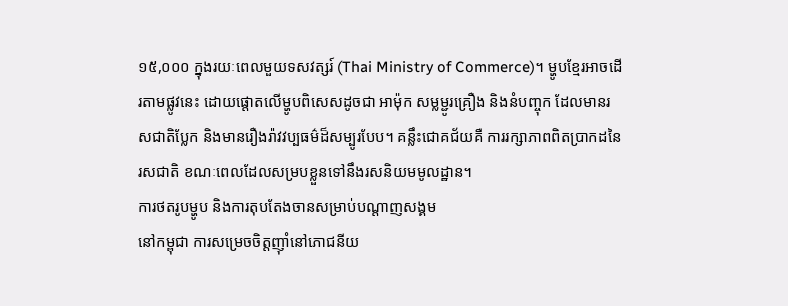១៥,០០០ ក្នុងរយៈពេលមួយទសវត្សរ៍ (Thai Ministry of Commerce)។ ម្ហូបខ្មែរអាចដើរតាមផ្លូវនេះ ដោយផ្តោតលើម្ហូបពិសេសដូចជា អាម៉ុក សម្លម្ជូរគ្រឿង និងនំបញ្ចុក ដែលមានរសជាតិប្លែក និងមានរឿងរ៉ាវវប្បធម៌ដ៏សម្បូរបែប។ គន្លឹះជោគជ័យគឺ ការរក្សាភាពពិតប្រាកដនៃរសជាតិ ខណៈពេលដែលសម្របខ្លួនទៅនឹងរសនិយមមូលដ្ឋាន។
ការថតរូបម្ហូប និងការតុបតែងចានសម្រាប់បណ្តាញសង្គម
នៅកម្ពុជា ការសម្រេចចិត្តញ៉ាំនៅភោជនីយ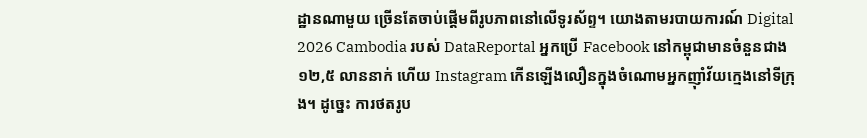ដ្ឋានណាមួយ ច្រើនតែចាប់ផ្តើមពីរូបភាពនៅលើទូរស័ព្ទ។ យោងតាមរបាយការណ៍ Digital 2026 Cambodia របស់ DataReportal អ្នកប្រើ Facebook នៅកម្ពុជាមានចំនួនជាង ១២,៥ លាននាក់ ហើយ Instagram កើនឡើងលឿនក្នុងចំណោមអ្នកញ៉ាំវ័យក្មេងនៅទីក្រុង។ ដូច្នេះ ការថតរូប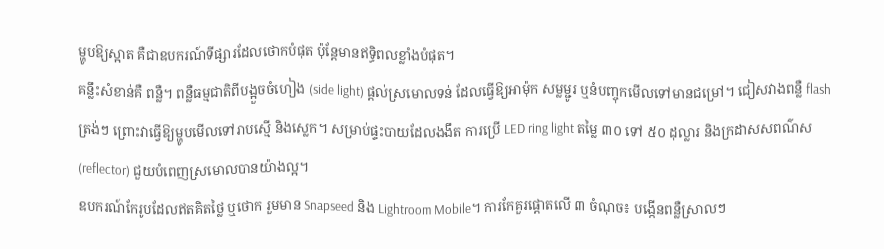ម្ហូបឱ្យស្អាត គឺជាឧបករណ៍ទីផ្សារដែលថោកបំផុត ប៉ុន្តែមានឥទ្ធិពលខ្លាំងបំផុត។
គន្លឹះសំខាន់គឺ ពន្លឺ។ ពន្លឺធម្មជាតិពីបង្អួចចំហៀង (side light) ផ្តល់ស្រមោលទន់ ដែលធ្វើឱ្យអាម៉ុក សម្លម្ជូរ ឬនំបញ្ចុកមើលទៅមានជម្រៅ។ ជៀសវាងពន្លឺ flash ត្រង់ៗ ព្រោះវាធ្វើឱ្យម្ហូបមើលទៅរាបស្មើ និងស្លេក។ សម្រាប់ផ្ទះបាយដែលងងឹត ការប្រើ LED ring light តម្លៃ ៣០ ទៅ ៥០ ដុល្លារ និងក្រដាសសពណ៌ស (reflector) ជួយបំពេញស្រមោលបានយ៉ាងល្អ។
ឧបករណ៍កែរូបដែលឥតគិតថ្លៃ ឬថោក រួមមាន Snapseed និង Lightroom Mobile។ ការកែគួរផ្តោតលើ ៣ ចំណុច៖ បង្កើនពន្លឺស្រាលៗ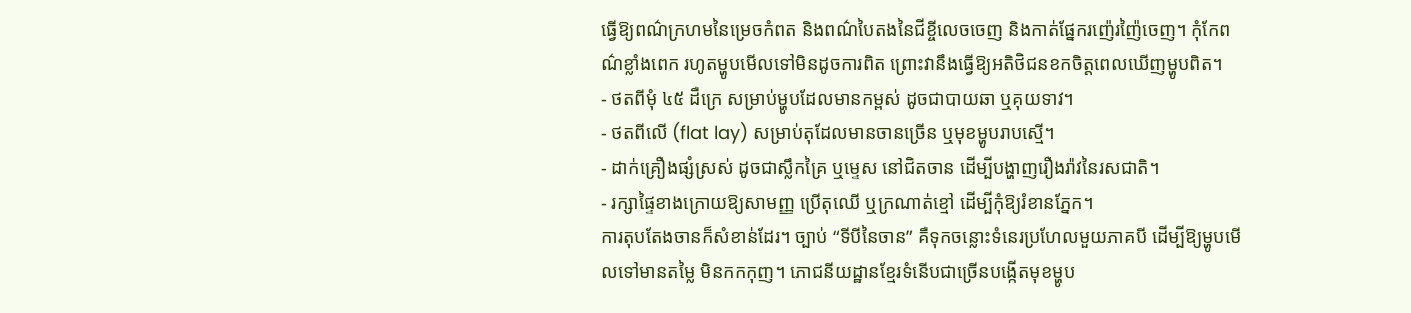ធ្វើឱ្យពណ៌ក្រហមនៃម្រេចកំពត និងពណ៌បៃតងនៃជីខ្ចីលេចចេញ និងកាត់ផ្នែករញ៉េរញ៉ៃចេញ។ កុំកែពណ៌ខ្លាំងពេក រហូតម្ហូបមើលទៅមិនដូចការពិត ព្រោះវានឹងធ្វើឱ្យអតិថិជនខកចិត្តពេលឃើញម្ហូបពិត។
- ថតពីមុំ ៤៥ ដឺក្រេ សម្រាប់ម្ហូបដែលមានកម្ពស់ ដូចជាបាយឆា ឬគុយទាវ។
- ថតពីលើ (flat lay) សម្រាប់តុដែលមានចានច្រើន ឬមុខម្ហូបរាបស្មើ។
- ដាក់គ្រឿងផ្សំស្រស់ ដូចជាស្លឹកគ្រៃ ឬម្ទេស នៅជិតចាន ដើម្បីបង្ហាញរឿងរ៉ាវនៃរសជាតិ។
- រក្សាផ្ទៃខាងក្រោយឱ្យសាមញ្ញ ប្រើតុឈើ ឬក្រណាត់ខ្មៅ ដើម្បីកុំឱ្យរំខានភ្នែក។
ការតុបតែងចានក៏សំខាន់ដែរ។ ច្បាប់ “ទីបីនៃចាន” គឺទុកចន្លោះទំនេរប្រហែលមួយភាគបី ដើម្បីឱ្យម្ហូបមើលទៅមានតម្លៃ មិនកកកុញ។ ភោជនីយដ្ឋានខ្មែរទំនើបជាច្រើនបង្កើតមុខម្ហូប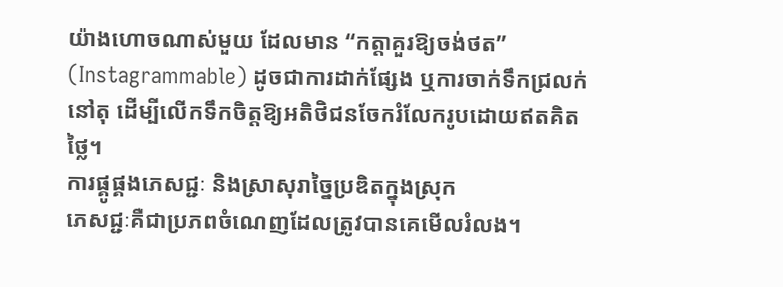យ៉ាងហោចណាស់មួយ ដែលមាន “កត្តាគួរឱ្យចង់ថត” (Instagrammable) ដូចជាការដាក់ផ្សែង ឬការចាក់ទឹកជ្រលក់នៅតុ ដើម្បីលើកទឹកចិត្តឱ្យអតិថិជនចែករំលែករូបដោយឥតគិតថ្លៃ។
ការផ្គូផ្គងភេសជ្ជៈ និងស្រាសុរាច្នៃប្រឌិតក្នុងស្រុក
ភេសជ្ជៈគឺជាប្រភពចំណេញដែលត្រូវបានគេមើលរំលង។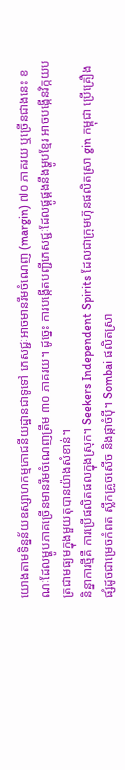យោងតាមទិន្នន័យឧស្សាហកម្មភោជនីយដ្ឋានជាទូទៅ ភេសជ្ជៈអាចមានរឹមចំណេញ (margin) ៧០ ភាគរយ ឬច្រើនជាងនេះ ខណៈដែលម្ហូបភាគច្រើនមានរឹមចំណេញត្រឹម ៣០ ភាគរយ។ ដូច្នេះ ការបង្កើតបញ្ជីភេសជ្ជៈដែលផ្គូផ្គងនឹងម្ហូបខ្មែរ អាចបង្កើនវិក្កយបត្រជាមធ្យមក្នុងមួយតុបានយ៉ាងសំខាន់។
និន្នាការថ្មីគឺ ការប្រើផលិតផលក្នុងស្រុក។ Seekers Independent Spirits ដែលជាក្រុមហ៊ុនផលិតស្រា gin កម្ពុជា ប្រើគ្រឿងផ្សំដូចជាម្រេចកំពត ស្លឹកគ្រូចសើច និងផ្កាចំប៉ី។ Sombai ផលិតស្រា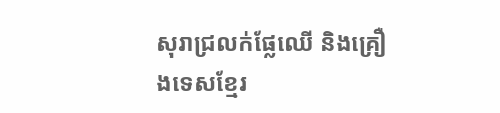សុរាជ្រលក់ផ្លែឈើ និងគ្រឿងទេសខ្មែរ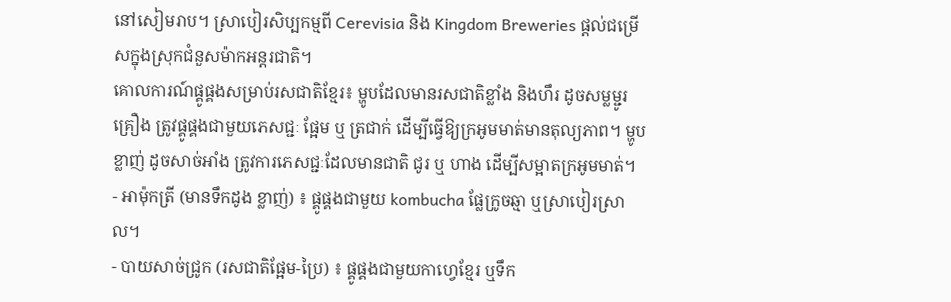នៅសៀមរាប។ ស្រាបៀរសិប្បកម្មពី Cerevisia និង Kingdom Breweries ផ្តល់ជម្រើសក្នុងស្រុកជំនួសម៉ាកអន្តរជាតិ។
គោលការណ៍ផ្គូផ្គងសម្រាប់រសជាតិខ្មែរ៖ ម្ហូបដែលមានរសជាតិខ្លាំង និងហឹរ ដូចសម្លម្ជូរគ្រឿង ត្រូវផ្គូផ្គងជាមួយភេសជ្ជៈ ផ្អែម ឬ ត្រជាក់ ដើម្បីធ្វើឱ្យក្រអូមមាត់មានតុល្យភាព។ ម្ហូបខ្លាញ់ ដូចសាច់អាំង ត្រូវការភេសជ្ជៈដែលមានជាតិ ជូរ ឬ ហាង ដើម្បីសម្អាតក្រអូមមាត់។
- អាម៉ុកត្រី (មានទឹកដូង ខ្លាញ់) ៖ ផ្គូផ្គងជាមួយ kombucha ផ្លែក្រូចឆ្មា ឬស្រាបៀរស្រាល។
- បាយសាច់ជ្រូក (រសជាតិផ្អែម-ប្រៃ) ៖ ផ្គូផ្គងជាមួយកាហ្វេខ្មែរ ឬទឹក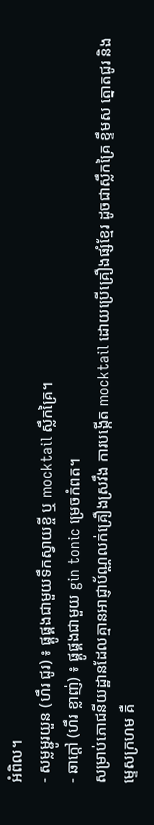អំពិល។
- សម្លម្ជូរយួន (ហឹរ ជូរ) ៖ ផ្គូផ្គងជាមួយទឹកស្វាយខ្ចី ឬ mocktail ស្លឹកគ្រៃ។
- ឆាក្តៅ (ហឹរ ខ្លាញ់) ៖ ផ្គូផ្គងជាមួយ gin tonic ម្រេចកំពត។
សម្រាប់ភោជនីយដ្ឋានដែលគ្មានអាជ្ញាប័ណ្ណលក់គ្រឿងស្រវឹង ការបង្កើត mocktail ដោយប្រើគ្រឿងផ្សំខ្មែរ ដូចជាស្លឹកគ្រៃ ខ្ទឹមស ត្នោតជូរ និងម្ទេសក្រហម គឺ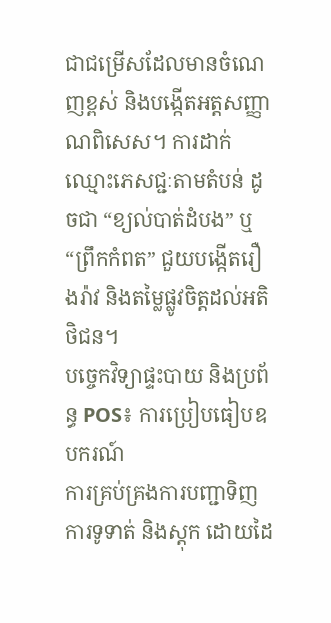ជាជម្រើសដែលមានចំណេញខ្ពស់ និងបង្កើតអត្តសញ្ញាណពិសេស។ ការដាក់ឈ្មោះភេសជ្ជៈតាមតំបន់ ដូចជា “ខ្យល់បាត់ដំបង” ឬ “ព្រឹកកំពត” ជួយបង្កើតរឿងរ៉ាវ និងតម្លៃផ្លូវចិត្តដល់អតិថិជន។
បច្ចេកវិទ្យាផ្ទះបាយ និងប្រព័ន្ធ POS៖ ការប្រៀបធៀបឧបករណ៍
ការគ្រប់គ្រងការបញ្ជាទិញ ការទូទាត់ និងស្តុក ដោយដៃ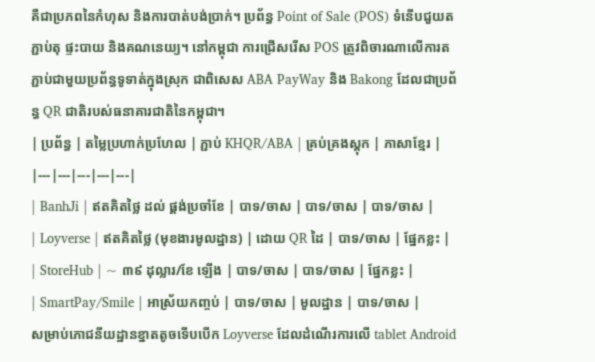គឺជាប្រភពនៃកំហុស និងការបាត់បង់ប្រាក់។ ប្រព័ន្ធ Point of Sale (POS) ទំនើបជួយតភ្ជាប់តុ ផ្ទះបាយ និងគណនេយ្យ។ នៅកម្ពុជា ការជ្រើសរើស POS ត្រូវពិចារណាលើការតភ្ជាប់ជាមួយប្រព័ន្ធទូទាត់ក្នុងស្រុក ជាពិសេស ABA PayWay និង Bakong ដែលជាប្រព័ន្ធ QR ជាតិរបស់ធនាគារជាតិនៃកម្ពុជា។
| ប្រព័ន្ធ | តម្លៃប្រហាក់ប្រហែល | ភ្ជាប់ KHQR/ABA | គ្រប់គ្រងស្តុក | ភាសាខ្មែរ |
|---|---|---|---|---|
| BanhJi | ឥតគិតថ្លៃ ដល់ ផ្គង់ប្រចាំខែ | បាទ/ចាស | បាទ/ចាស | បាទ/ចាស |
| Loyverse | ឥតគិតថ្លៃ (មុខងារមូលដ្ឋាន) | ដោយ QR ដៃ | បាទ/ចាស | ផ្នែកខ្លះ |
| StoreHub | ~ ៣៩ ដុល្លារ/ខែ ឡើង | បាទ/ចាស | បាទ/ចាស | ផ្នែកខ្លះ |
| SmartPay/Smile | អាស្រ័យកញ្ចប់ | បាទ/ចាស | មូលដ្ឋាន | បាទ/ចាស |
សម្រាប់ភោជនីយដ្ឋានខ្នាតតូចទើបបើក Loyverse ដែលដំណើរការលើ tablet Android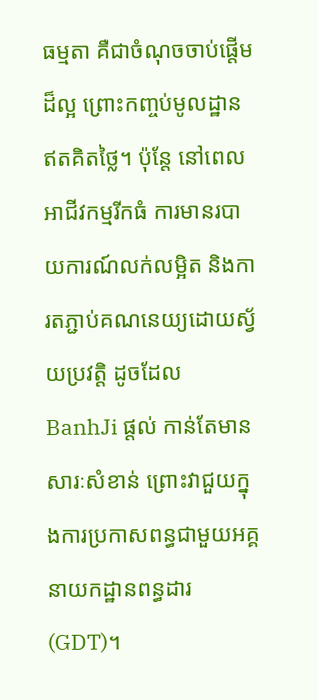ធម្មតា គឺជាចំណុចចាប់ផ្តើមដ៏ល្អ ព្រោះកញ្ចប់មូលដ្ឋានឥតគិតថ្លៃ។ ប៉ុន្តែ នៅពេលអាជីវកម្មរីកធំ ការមានរបាយការណ៍លក់លម្អិត និងការតភ្ជាប់គណនេយ្យដោយស្វ័យប្រវត្តិ ដូចដែល BanhJi ផ្តល់ កាន់តែមានសារៈសំខាន់ ព្រោះវាជួយក្នុងការប្រកាសពន្ធជាមួយអគ្គនាយកដ្ឋានពន្ធដារ (GDT)។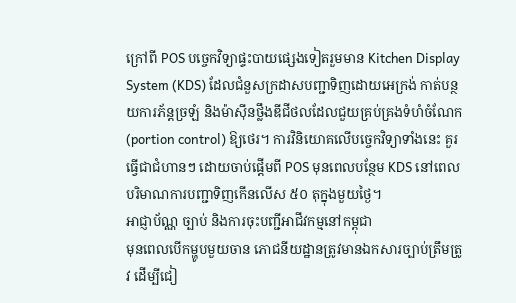ក្រៅពី POS បច្ចេកវិទ្យាផ្ទះបាយផ្សេងទៀតរួមមាន Kitchen Display System (KDS) ដែលជំនួសក្រដាសបញ្ជាទិញដោយអេក្រង់ កាត់បន្ថយការភ័ន្តច្រឡំ និងម៉ាស៊ីនថ្លឹងឌីជីថលដែលជួយគ្រប់គ្រងទំហំចំណែក (portion control) ឱ្យថេរ។ ការវិនិយោគលើបច្ចេកវិទ្យាទាំងនេះ គួរធ្វើជាជំហានៗ ដោយចាប់ផ្តើមពី POS មុនពេលបន្ថែម KDS នៅពេលបរិមាណការបញ្ជាទិញកើនលើស ៥០ តុក្នុងមួយថ្ងៃ។
អាជ្ញាប័ណ្ណ ច្បាប់ និងការចុះបញ្ជីអាជីវកម្មនៅកម្ពុជា
មុនពេលបើកម្ហូបមួយចាន ភោជនីយដ្ឋានត្រូវមានឯកសារច្បាប់ត្រឹមត្រូវ ដើម្បីជៀ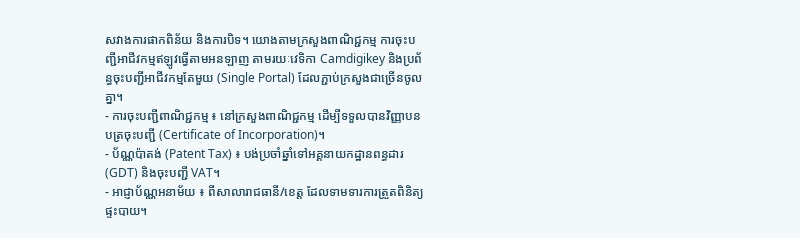សវាងការផាកពិន័យ និងការបិទ។ យោងតាមក្រសួងពាណិជ្ជកម្ម ការចុះបញ្ជីអាជីវកម្មឥឡូវធ្វើតាមអនឡាញ តាមរយៈវេទិកា Camdigikey និងប្រព័ន្ធចុះបញ្ជីអាជីវកម្មតែមួយ (Single Portal) ដែលភ្ជាប់ក្រសួងជាច្រើនចូលគ្នា។
- ការចុះបញ្ជីពាណិជ្ជកម្ម ៖ នៅក្រសួងពាណិជ្ជកម្ម ដើម្បីទទួលបានវិញ្ញាបនបត្រចុះបញ្ជី (Certificate of Incorporation)។
- ប័ណ្ណប៉ាតង់ (Patent Tax) ៖ បង់ប្រចាំឆ្នាំទៅអគ្គនាយកដ្ឋានពន្ធដារ (GDT) និងចុះបញ្ជី VAT។
- អាជ្ញាប័ណ្ណអនាម័យ ៖ ពីសាលារាជធានី/ខេត្ត ដែលទាមទារការត្រួតពិនិត្យផ្ទះបាយ។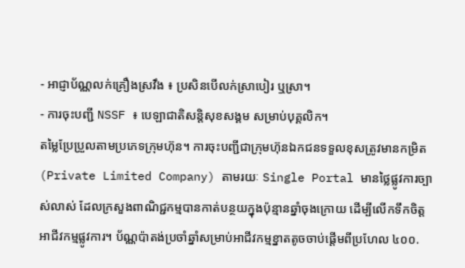- អាជ្ញាប័ណ្ណលក់គ្រឿងស្រវឹង ៖ ប្រសិនបើលក់ស្រាបៀរ ឬស្រា។
- ការចុះបញ្ជី NSSF ៖ បេឡាជាតិសន្តិសុខសង្គម សម្រាប់បុគ្គលិក។
តម្លៃប្រែប្រួលតាមប្រភេទក្រុមហ៊ុន។ ការចុះបញ្ជីជាក្រុមហ៊ុនឯកជនទទួលខុសត្រូវមានកម្រិត (Private Limited Company) តាមរយៈ Single Portal មានថ្លៃផ្លូវការច្បាស់លាស់ ដែលក្រសួងពាណិជ្ជកម្មបានកាត់បន្ថយក្នុងប៉ុន្មានឆ្នាំចុងក្រោយ ដើម្បីលើកទឹកចិត្តអាជីវកម្មផ្លូវការ។ ប័ណ្ណប៉ាតង់ប្រចាំឆ្នាំសម្រាប់អាជីវកម្មខ្នាតតូចចាប់ផ្តើមពីប្រហែល ៤០០.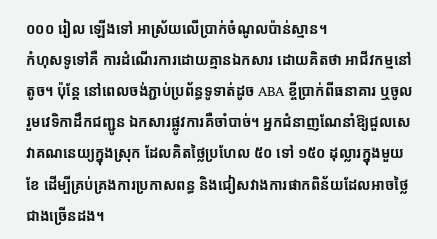០០០ រៀល ឡើងទៅ អាស្រ័យលើប្រាក់ចំណូលប៉ាន់ស្មាន។
កំហុសទូទៅគឺ ការដំណើរការដោយគ្មានឯកសារ ដោយគិតថា អាជីវកម្មនៅតូច។ ប៉ុន្តែ នៅពេលចង់ភ្ជាប់ប្រព័ន្ធទូទាត់ដូច ABA ខ្ចីប្រាក់ពីធនាគារ ឬចូលរួមវេទិកាដឹកជញ្ជូន ឯកសារផ្លូវការគឺចាំបាច់។ អ្នកជំនាញណែនាំឱ្យជួលសេវាគណនេយ្យក្នុងស្រុក ដែលគិតថ្លៃប្រហែល ៥០ ទៅ ១៥០ ដុល្លារក្នុងមួយខែ ដើម្បីគ្រប់គ្រងការប្រកាសពន្ធ និងជៀសវាងការផាកពិន័យដែលអាចថ្លៃជាងច្រើនដង។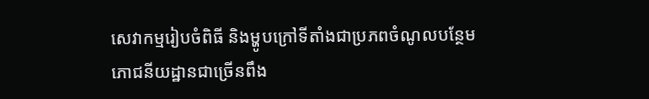សេវាកម្មរៀបចំពិធី និងម្ហូបក្រៅទីតាំងជាប្រភពចំណូលបន្ថែម
ភោជនីយដ្ឋានជាច្រើនពឹង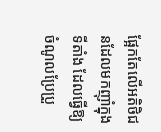ផ្អែកតែលើអតិថិជនដែលមកញ៉ាំក្នុងទីតាំង ដែលធ្វើឱ្យចំណូលប្រែប្រួ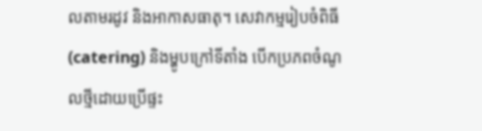លតាមរដូវ និងអាកាសធាតុ។ សេវាកម្មរៀបចំពិធី (catering) និងម្ហូបក្រៅទីតាំង បើកប្រភពចំណូលថ្មីដោយប្រើផ្ទះ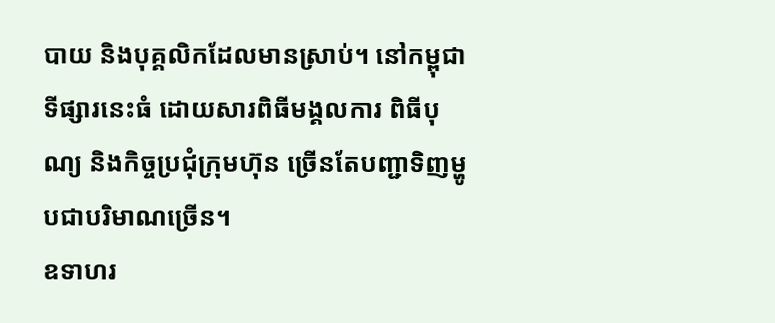បាយ និងបុគ្គលិកដែលមានស្រាប់។ នៅកម្ពុជា ទីផ្សារនេះធំ ដោយសារពិធីមង្គលការ ពិធីបុណ្យ និងកិច្ចប្រជុំក្រុមហ៊ុន ច្រើនតែបញ្ជាទិញម្ហូបជាបរិមាណច្រើន។
ឧទាហរ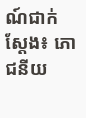ណ៍ជាក់ស្តែង៖ ភោជនីយ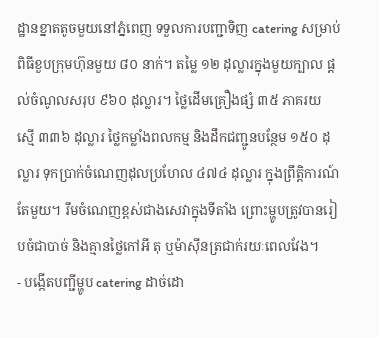ដ្ឋានខ្នាតតូចមួយនៅភ្នំពេញ ទទួលការបញ្ជាទិញ catering សម្រាប់ពិធីខួបក្រុមហ៊ុនមួយ ៨០ នាក់។ តម្លៃ ១២ ដុល្លារក្នុងមួយក្បាល ផ្តល់ចំណូលសរុប ៩៦០ ដុល្លារ។ ថ្លៃដើមគ្រឿងផ្សំ ៣៥ ភាគរយ ស្មើ ៣៣៦ ដុល្លារ ថ្លៃកម្លាំងពលកម្ម និងដឹកជញ្ជូនបន្ថែម ១៥០ ដុល្លារ ទុកប្រាក់ចំណេញដុលប្រហែល ៤៧៤ ដុល្លារ ក្នុងព្រឹត្តិការណ៍តែមួយ។ រឹមចំណេញខ្ពស់ជាងសេវាក្នុងទីតាំង ព្រោះម្ហូបត្រូវបានរៀបចំជាបាច់ និងគ្មានថ្លៃកៅអី តុ ឬម៉ាស៊ីនត្រជាក់រយៈពេលវែង។
- បង្កើតបញ្ជីម្ហូប catering ដាច់ដោ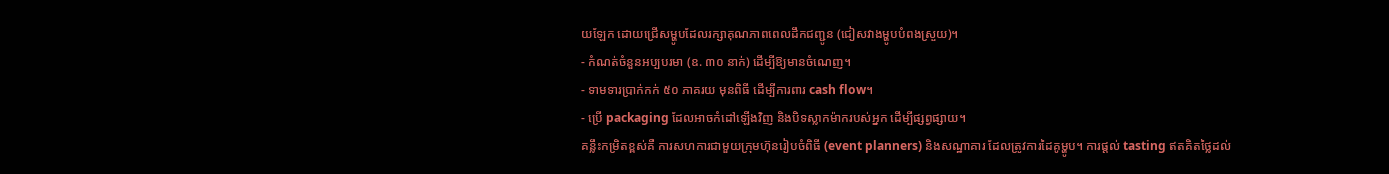យឡែក ដោយជ្រើសម្ហូបដែលរក្សាគុណភាពពេលដឹកជញ្ជូន (ជៀសវាងម្ហូបបំពងស្រួយ)។
- កំណត់ចំនួនអប្បបរមា (ឧ. ៣០ នាក់) ដើម្បីឱ្យមានចំណេញ។
- ទាមទារប្រាក់កក់ ៥០ ភាគរយ មុនពិធី ដើម្បីការពារ cash flow។
- ប្រើ packaging ដែលអាចកំដៅឡើងវិញ និងបិទស្លាកម៉ាករបស់អ្នក ដើម្បីផ្សព្វផ្សាយ។
គន្លឹះកម្រិតខ្ពស់គឺ ការសហការជាមួយក្រុមហ៊ុនរៀបចំពិធី (event planners) និងសណ្ឋាគារ ដែលត្រូវការដៃគូម្ហូប។ ការផ្តល់ tasting ឥតគិតថ្លៃដល់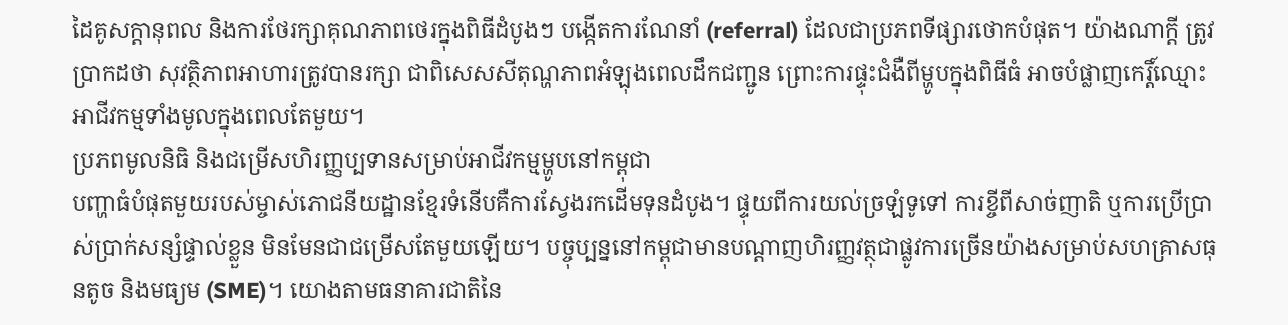ដៃគូសក្តានុពល និងការថែរក្សាគុណភាពថេរក្នុងពិធីដំបូងៗ បង្កើតការណែនាំ (referral) ដែលជាប្រភពទីផ្សារថោកបំផុត។ យ៉ាងណាក្តី ត្រូវប្រាកដថា សុវត្ថិភាពអាហារត្រូវបានរក្សា ជាពិសេសសីតុណ្ហភាពអំឡុងពេលដឹកជញ្ជូន ព្រោះការផ្ទុះជំងឺពីម្ហូបក្នុងពិធីធំ អាចបំផ្លាញកេរ្តិ៍ឈ្មោះអាជីវកម្មទាំងមូលក្នុងពេលតែមួយ។
ប្រភពមូលនិធិ និងជម្រើសហិរញ្ញប្បទានសម្រាប់អាជីវកម្មម្ហូបនៅកម្ពុជា
បញ្ហាធំបំផុតមួយរបស់ម្ចាស់ភោជនីយដ្ឋានខ្មែរទំនើបគឺការស្វែងរកដើមទុនដំបូង។ ផ្ទុយពីការយល់ច្រឡំទូទៅ ការខ្ចីពីសាច់ញាតិ ឬការប្រើប្រាស់ប្រាក់សន្សំផ្ទាល់ខ្លួន មិនមែនជាជម្រើសតែមួយឡើយ។ បច្ចុប្បន្ននៅកម្ពុជាមានបណ្តាញហិរញ្ញវត្ថុជាផ្លូវការច្រើនយ៉ាងសម្រាប់សហគ្រាសធុនតូច និងមធ្យម (SME)។ យោងតាមធនាគារជាតិនៃ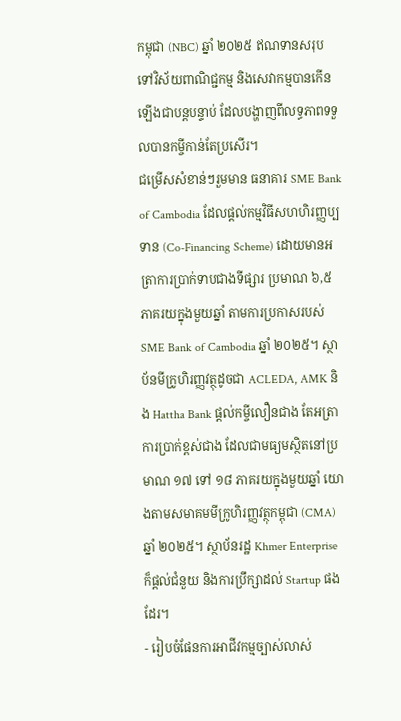កម្ពុជា (NBC) ឆ្នាំ ២០២៥ ឥណទានសរុបទៅវិស័យពាណិជ្ជកម្ម និងសេវាកម្មបានកើនឡើងជាបន្តបន្ទាប់ ដែលបង្ហាញពីលទ្ធភាពទទួលបានកម្ចីកាន់តែប្រសើរ។
ជម្រើសសំខាន់ៗរួមមាន ធនាគារ SME Bank of Cambodia ដែលផ្តល់កម្មវិធីសហហិរញ្ញប្បទាន (Co-Financing Scheme) ដោយមានអត្រាការប្រាក់ទាបជាងទីផ្សារ ប្រមាណ ៦,៥ ភាគរយក្នុងមួយឆ្នាំ តាមការប្រកាសរបស់ SME Bank of Cambodia ឆ្នាំ ២០២៥។ ស្ថាប័នមីក្រូហិរញ្ញវត្ថុដូចជា ACLEDA, AMK និង Hattha Bank ផ្តល់កម្ចីលឿនជាង តែអត្រាការប្រាក់ខ្ពស់ជាង ដែលជាមធ្យមស្ថិតនៅប្រមាណ ១៧ ទៅ ១៨ ភាគរយក្នុងមួយឆ្នាំ យោងតាមសមាគមមីក្រូហិរញ្ញវត្ថុកម្ពុជា (CMA) ឆ្នាំ ២០២៥។ ស្ថាប័នរដ្ឋ Khmer Enterprise ក៏ផ្តល់ជំនួយ និងការប្រឹក្សាដល់ Startup ផងដែរ។
- រៀបចំផែនការអាជីវកម្មច្បាស់លាស់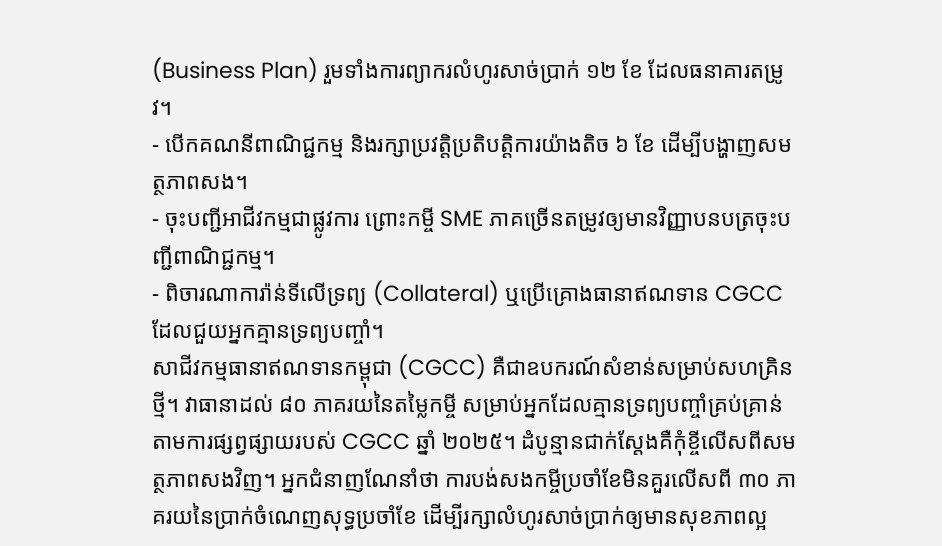(Business Plan) រួមទាំងការព្យាករលំហូរសាច់ប្រាក់ ១២ ខែ ដែលធនាគារតម្រូវ។
- បើកគណនីពាណិជ្ជកម្ម និងរក្សាប្រវត្តិប្រតិបត្តិការយ៉ាងតិច ៦ ខែ ដើម្បីបង្ហាញសមត្ថភាពសង។
- ចុះបញ្ជីអាជីវកម្មជាផ្លូវការ ព្រោះកម្ចី SME ភាគច្រើនតម្រូវឲ្យមានវិញ្ញាបនបត្រចុះបញ្ជីពាណិជ្ជកម្ម។
- ពិចារណាការ៉ាន់ទីលើទ្រព្យ (Collateral) ឬប្រើគ្រោងធានាឥណទាន CGCC ដែលជួយអ្នកគ្មានទ្រព្យបញ្ចាំ។
សាជីវកម្មធានាឥណទានកម្ពុជា (CGCC) គឺជាឧបករណ៍សំខាន់សម្រាប់សហគ្រិនថ្មី។ វាធានាដល់ ៨០ ភាគរយនៃតម្លៃកម្ចី សម្រាប់អ្នកដែលគ្មានទ្រព្យបញ្ចាំគ្រប់គ្រាន់ តាមការផ្សព្វផ្សាយរបស់ CGCC ឆ្នាំ ២០២៥។ ដំបូន្មានជាក់ស្តែងគឺកុំខ្ចីលើសពីសមត្ថភាពសងវិញ។ អ្នកជំនាញណែនាំថា ការបង់សងកម្ចីប្រចាំខែមិនគួរលើសពី ៣០ ភាគរយនៃប្រាក់ចំណេញសុទ្ធប្រចាំខែ ដើម្បីរក្សាលំហូរសាច់ប្រាក់ឲ្យមានសុខភាពល្អ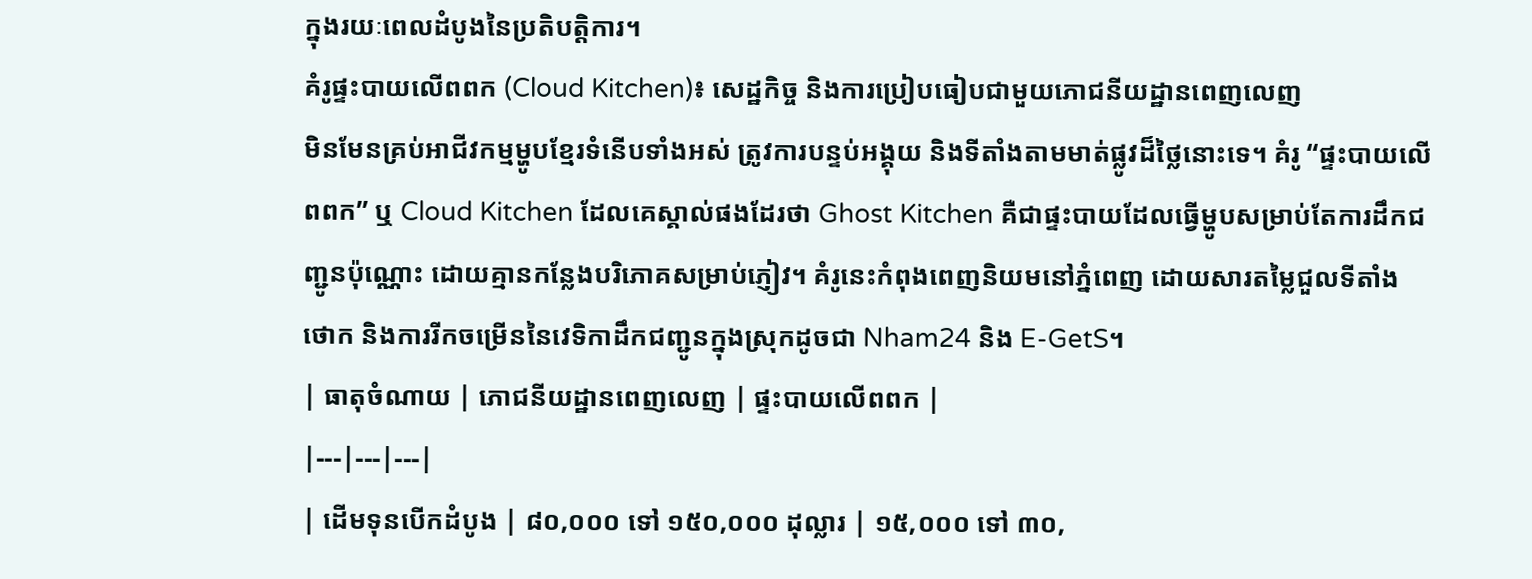ក្នុងរយៈពេលដំបូងនៃប្រតិបត្តិការ។
គំរូផ្ទះបាយលើពពក (Cloud Kitchen)៖ សេដ្ឋកិច្ច និងការប្រៀបធៀបជាមួយភោជនីយដ្ឋានពេញលេញ
មិនមែនគ្រប់អាជីវកម្មម្ហូបខ្មែរទំនើបទាំងអស់ ត្រូវការបន្ទប់អង្គុយ និងទីតាំងតាមមាត់ផ្លូវដ៏ថ្លៃនោះទេ។ គំរូ “ផ្ទះបាយលើពពក” ឬ Cloud Kitchen ដែលគេស្គាល់ផងដែរថា Ghost Kitchen គឺជាផ្ទះបាយដែលធ្វើម្ហូបសម្រាប់តែការដឹកជញ្ជូនប៉ុណ្ណោះ ដោយគ្មានកន្លែងបរិភោគសម្រាប់ភ្ញៀវ។ គំរូនេះកំពុងពេញនិយមនៅភ្នំពេញ ដោយសារតម្លៃជួលទីតាំងថោក និងការរីកចម្រើននៃវេទិកាដឹកជញ្ជូនក្នុងស្រុកដូចជា Nham24 និង E-GetS។
| ធាតុចំណាយ | ភោជនីយដ្ឋានពេញលេញ | ផ្ទះបាយលើពពក |
|---|---|---|
| ដើមទុនបើកដំបូង | ៨០,០០០ ទៅ ១៥០,០០០ ដុល្លារ | ១៥,០០០ ទៅ ៣០,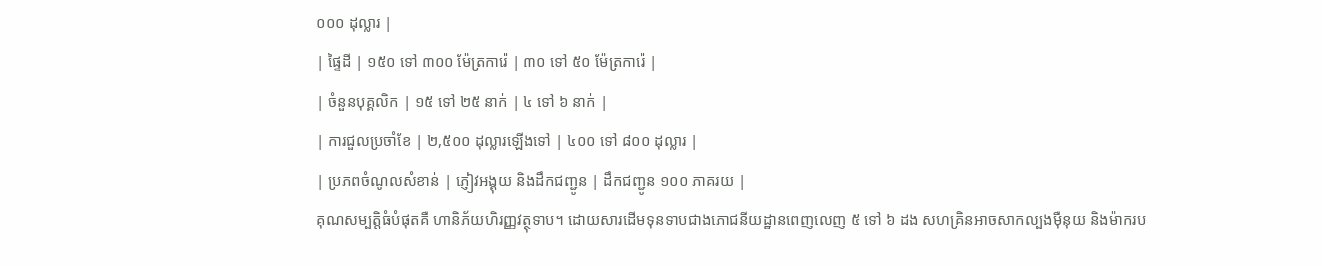០០០ ដុល្លារ |
| ផ្ទៃដី | ១៥០ ទៅ ៣០០ ម៉ែត្រការ៉េ | ៣០ ទៅ ៥០ ម៉ែត្រការ៉េ |
| ចំនួនបុគ្គលិក | ១៥ ទៅ ២៥ នាក់ | ៤ ទៅ ៦ នាក់ |
| ការជួលប្រចាំខែ | ២,៥០០ ដុល្លារឡើងទៅ | ៤០០ ទៅ ៨០០ ដុល្លារ |
| ប្រភពចំណូលសំខាន់ | ភ្ញៀវអង្គុយ និងដឹកជញ្ជូន | ដឹកជញ្ជូន ១០០ ភាគរយ |
គុណសម្បត្តិធំបំផុតគឺ ហានិភ័យហិរញ្ញវត្ថុទាប។ ដោយសារដើមទុនទាបជាងភោជនីយដ្ឋានពេញលេញ ៥ ទៅ ៦ ដង សហគ្រិនអាចសាកល្បងម៉ឺនុយ និងម៉ាករប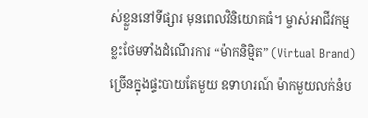ស់ខ្លួននៅទីផ្សារ មុនពេលវិនិយោគធំ។ ម្ចាស់អាជីវកម្មខ្លះថែមទាំងដំណើរការ “ម៉ាកនិម្មិត” (Virtual Brand) ច្រើនក្នុងផ្ទះបាយតែមួយ ឧទាហរណ៍ ម៉ាកមួយលក់នំប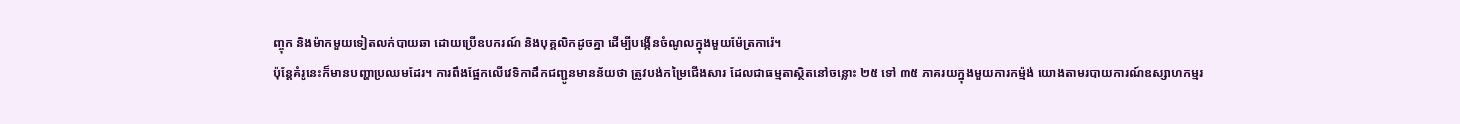ញ្ចុក និងម៉ាកមួយទៀតលក់បាយឆា ដោយប្រើឧបករណ៍ និងបុគ្គលិកដូចគ្នា ដើម្បីបង្កើនចំណូលក្នុងមួយម៉ែត្រការ៉េ។
ប៉ុន្តែគំរូនេះក៏មានបញ្ហាប្រឈមដែរ។ ការពឹងផ្អែកលើវេទិកាដឹកជញ្ជូនមានន័យថា ត្រូវបង់កម្រៃជើងសារ ដែលជាធម្មតាស្ថិតនៅចន្លោះ ២៥ ទៅ ៣៥ ភាគរយក្នុងមួយការកម្ម៉ង់ យោងតាមរបាយការណ៍ឧស្សាហកម្មរ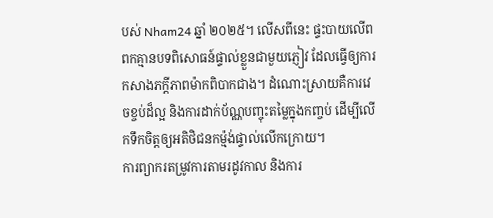បស់ Nham24 ឆ្នាំ ២០២៥។ លើសពីនេះ ផ្ទះបាយលើពពកគ្មានបទពិសោធន៍ផ្ទាល់ខ្លួនជាមួយភ្ញៀវ ដែលធ្វើឲ្យការកសាងភក្ដីភាពម៉ាកពិបាកជាង។ ដំណោះស្រាយគឺការវេចខ្ចប់ដ៏ល្អ និងការដាក់ប័ណ្ណបញ្ចុះតម្លៃក្នុងកញ្ចប់ ដើម្បីលើកទឹកចិត្តឲ្យអតិថិជនកម្ម៉ង់ផ្ទាល់លើកក្រោយ។
ការព្យាករតម្រូវការតាមរដូវកាល និងការ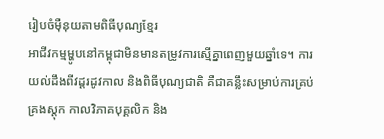រៀបចំម៉ឺនុយតាមពិធីបុណ្យខ្មែរ
អាជីវកម្មម្ហូបនៅកម្ពុជាមិនមានតម្រូវការស្មើគ្នាពេញមួយឆ្នាំទេ។ ការយល់ដឹងពីវដ្តរដូវកាល និងពិធីបុណ្យជាតិ គឺជាគន្លឹះសម្រាប់ការគ្រប់គ្រងស្តុក កាលវិភាគបុគ្គលិក និង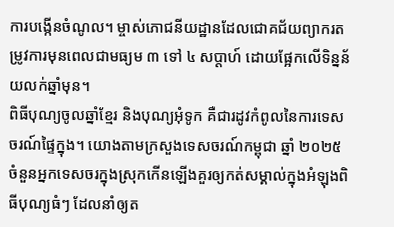ការបង្កើនចំណូល។ ម្ចាស់ភោជនីយដ្ឋានដែលជោគជ័យព្យាករតម្រូវការមុនពេលជាមធ្យម ៣ ទៅ ៤ សប្តាហ៍ ដោយផ្អែកលើទិន្នន័យលក់ឆ្នាំមុន។
ពិធីបុណ្យចូលឆ្នាំខ្មែរ និងបុណ្យអុំទូក គឺជារដូវកំពូលនៃការទេសចរណ៍ផ្ទៃក្នុង។ យោងតាមក្រសួងទេសចរណ៍កម្ពុជា ឆ្នាំ ២០២៥ ចំនួនអ្នកទេសចរក្នុងស្រុកកើនឡើងគួរឲ្យកត់សម្គាល់ក្នុងអំឡុងពិធីបុណ្យធំៗ ដែលនាំឲ្យត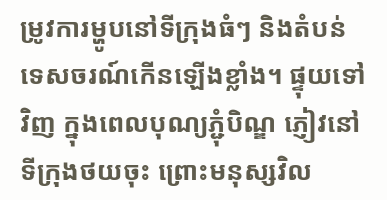ម្រូវការម្ហូបនៅទីក្រុងធំៗ និងតំបន់ទេសចរណ៍កើនឡើងខ្លាំង។ ផ្ទុយទៅវិញ ក្នុងពេលបុណ្យភ្ជុំបិណ្ឌ ភ្ញៀវនៅទីក្រុងថយចុះ ព្រោះមនុស្សវិល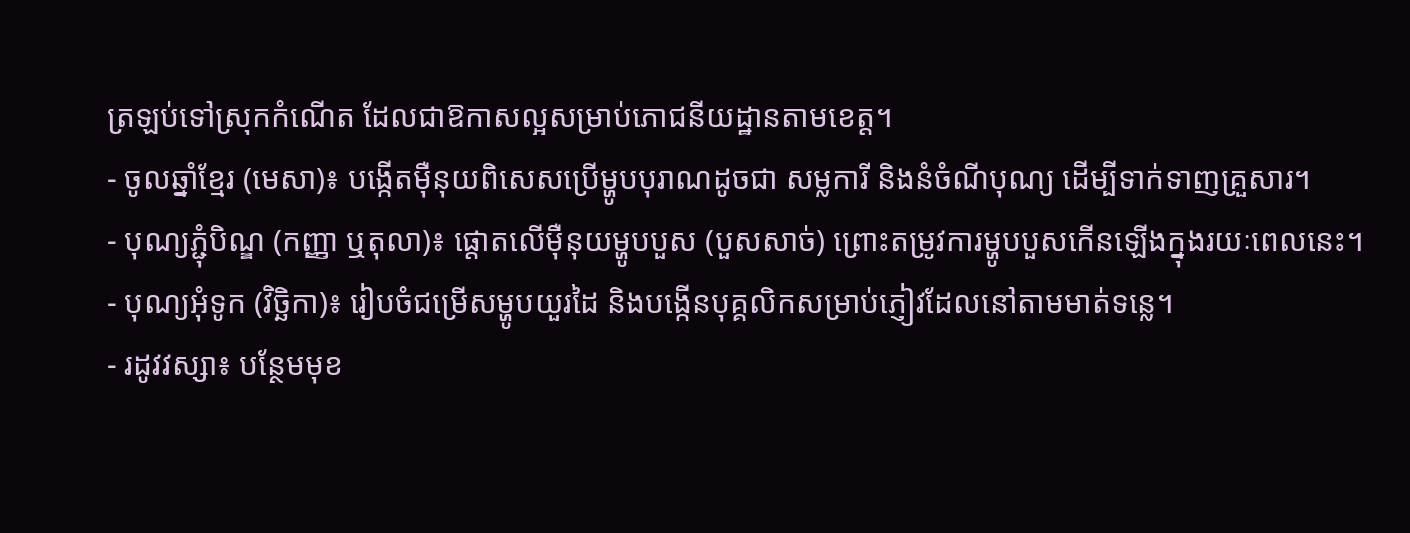ត្រឡប់ទៅស្រុកកំណើត ដែលជាឱកាសល្អសម្រាប់ភោជនីយដ្ឋានតាមខេត្ត។
- ចូលឆ្នាំខ្មែរ (មេសា)៖ បង្កើតម៉ឺនុយពិសេសប្រើម្ហូបបុរាណដូចជា សម្លការី និងនំចំណីបុណ្យ ដើម្បីទាក់ទាញគ្រួសារ។
- បុណ្យភ្ជុំបិណ្ឌ (កញ្ញា ឬតុលា)៖ ផ្តោតលើម៉ឺនុយម្ហូបបួស (បួសសាច់) ព្រោះតម្រូវការម្ហូបបួសកើនឡើងក្នុងរយៈពេលនេះ។
- បុណ្យអុំទូក (វិច្ឆិកា)៖ រៀបចំជម្រើសម្ហូបយួរដៃ និងបង្កើនបុគ្គលិកសម្រាប់ភ្ញៀវដែលនៅតាមមាត់ទន្លេ។
- រដូវវស្សា៖ បន្ថែមមុខ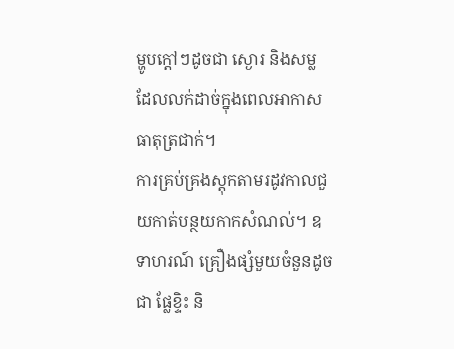ម្ហូបក្តៅៗដូចជា ស្ងោរ និងសម្ល ដែលលក់ដាច់ក្នុងពេលអាកាសធាតុត្រជាក់។
ការគ្រប់គ្រងស្តុកតាមរដូវកាលជួយកាត់បន្ថយកាកសំណល់។ ឧទាហរណ៍ គ្រឿងផ្សំមួយចំនួនដូចជា ផ្លែខ្ទិះ និ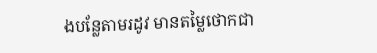ងបន្លែតាមរដូវ មានតម្លៃថោកជា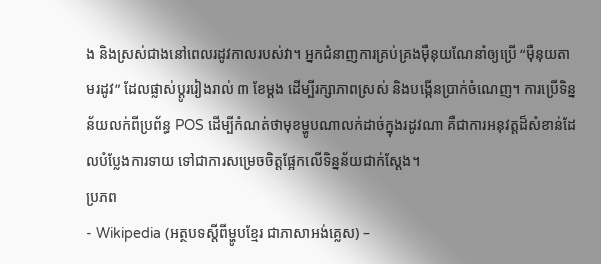ង និងស្រស់ជាងនៅពេលរដូវកាលរបស់វា។ អ្នកជំនាញការគ្រប់គ្រងម៉ឺនុយណែនាំឲ្យប្រើ “ម៉ឺនុយតាមរដូវ” ដែលផ្លាស់ប្តូររៀងរាល់ ៣ ខែម្តង ដើម្បីរក្សាភាពស្រស់ និងបង្កើនប្រាក់ចំណេញ។ ការប្រើទិន្នន័យលក់ពីប្រព័ន្ធ POS ដើម្បីកំណត់ថាមុខម្ហូបណាលក់ដាច់ក្នុងរដូវណា គឺជាការអនុវត្តដ៏សំខាន់ដែលបំប្លែងការទាយ ទៅជាការសម្រេចចិត្តផ្អែកលើទិន្នន័យជាក់ស្តែង។
ប្រភព
- Wikipedia (អត្ថបទស្តីពីម្ហូបខ្មែរ ជាភាសាអង់គ្លេស) –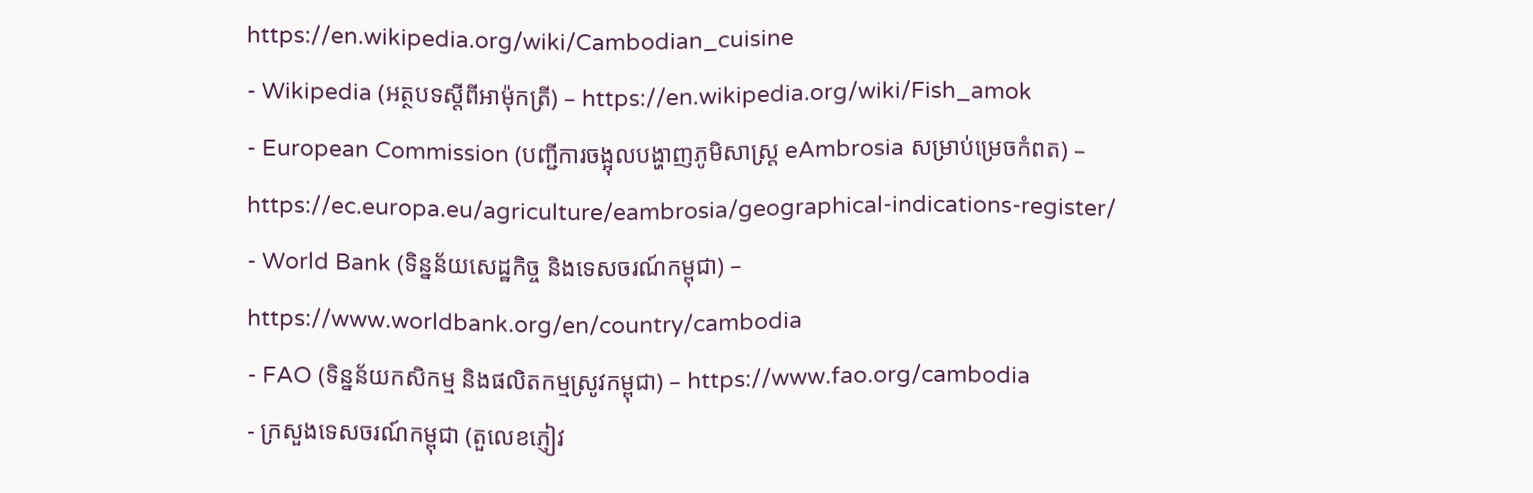https://en.wikipedia.org/wiki/Cambodian_cuisine
- Wikipedia (អត្ថបទស្តីពីអាម៉ុកត្រី) – https://en.wikipedia.org/wiki/Fish_amok
- European Commission (បញ្ជីការចង្អុលបង្ហាញភូមិសាស្ត្រ eAmbrosia សម្រាប់ម្រេចកំពត) – https://ec.europa.eu/agriculture/eambrosia/geographical-indications-register/
- World Bank (ទិន្នន័យសេដ្ឋកិច្ច និងទេសចរណ៍កម្ពុជា) – https://www.worldbank.org/en/country/cambodia
- FAO (ទិន្នន័យកសិកម្ម និងផលិតកម្មស្រូវកម្ពុជា) – https://www.fao.org/cambodia
- ក្រសួងទេសចរណ៍កម្ពុជា (តួលេខភ្ញៀវ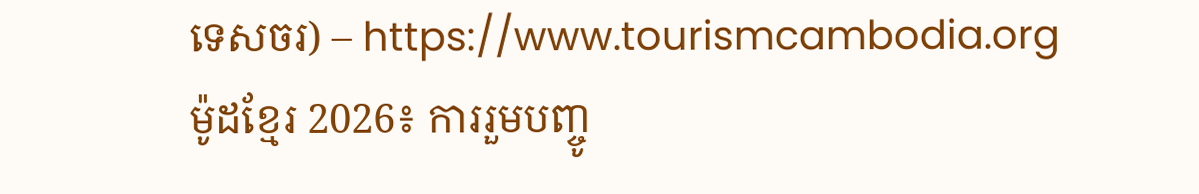ទេសចរ) – https://www.tourismcambodia.org
ម៉ូដខ្មែរ 2026៖ ការរួមបញ្ចូ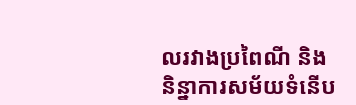លរវាងប្រពៃណី និងនិន្នាការសម័យទំនើប